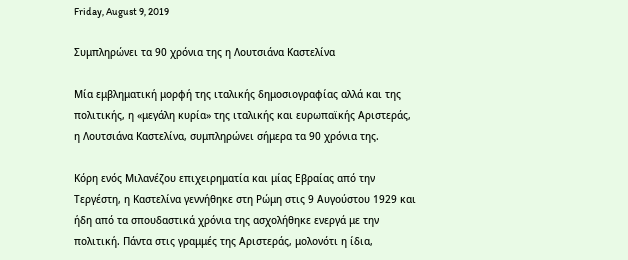Friday, August 9, 2019

Συμπληρώνει τα 90 χρόνια της η Λουτσιάνα Καστελίνα

Μία εμβληματική μορφή της ιταλικής δημοσιογραφίας αλλά και της πολιτικής, η «μεγάλη κυρία» της ιταλικής και ευρωπαϊκής Αριστεράς, η Λουτσιάνα Καστελίνα, συμπληρώνει σήμερα τα 90 χρόνια της.

Κόρη ενός Μιλανέζου επιχειρηματία και μίας Εβραίας από την Τεργέστη, η Καστελίνα γεννήθηκε στη Ρώμη στις 9 Αυγούστου 1929 και ήδη από τα σπουδαστικά χρόνια της ασχολήθηκε ενεργά με την πολιτική. Πάντα στις γραμμές της Αριστεράς, μολονότι η ίδια,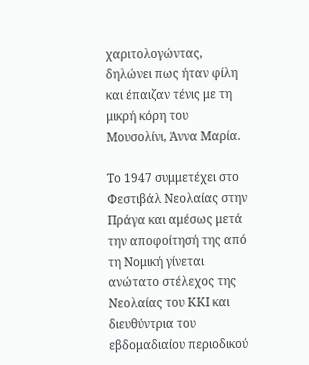χαριτολογώντας, δηλώνει πως ήταν φίλη και έπαιζαν τένις με τη μικρή κόρη του Μουσολίνι, Άννα Μαρία.

Το 1947 συμμετέχει στο Φεστιβάλ Νεολαίας στην Πράγα και αμέσως μετά την αποφοίτησή της από τη Νομική γίνεται ανώτατο στέλεχος της Νεολαίας του ΚΚΙ και διευθύντρια του εβδομαδιαίου περιοδικού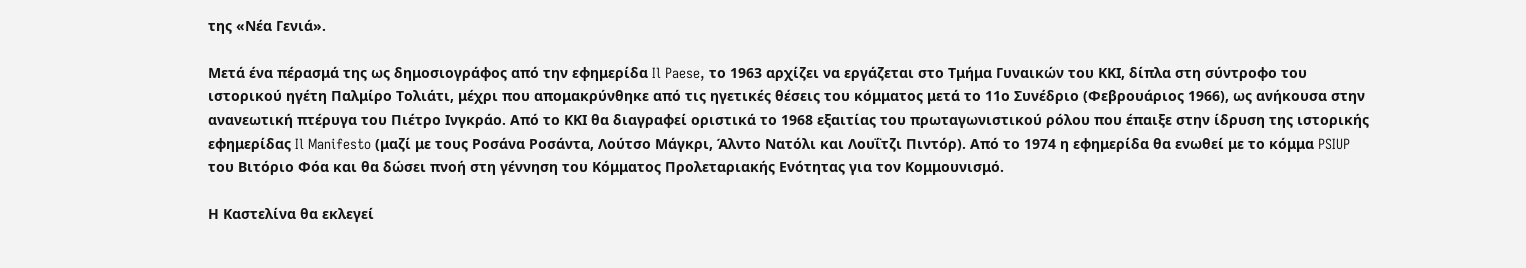της «Νέα Γενιά».

Μετά ένα πέρασμά της ως δημοσιογράφος από την εφημερίδα Il Paese, το 1963 αρχίζει να εργάζεται στο Τμήμα Γυναικών του ΚΚΙ, δίπλα στη σύντροφο του ιστορικού ηγέτη Παλμίρο Τολιάτι, μέχρι που απομακρύνθηκε από τις ηγετικές θέσεις του κόμματος μετά το 11ο Συνέδριο (Φεβρουάριος 1966), ως ανήκουσα στην ανανεωτική πτέρυγα του Πιέτρο Ινγκράο. Από το ΚΚΙ θα διαγραφεί οριστικά το 1968 εξαιτίας του πρωταγωνιστικού ρόλου που έπαιξε στην ίδρυση της ιστορικής εφημερίδας Il Manifesto (μαζί με τους Ροσάνα Ροσάντα, Λούτσο Μάγκρι, Άλντο Νατόλι και Λουΐτζι Πιντόρ). Από το 1974 η εφημερίδα θα ενωθεί με το κόμμα PSIUP του Βιτόριο Φόα και θα δώσει πνοή στη γέννηση του Κόμματος Προλεταριακής Ενότητας για τον Κομμουνισμό.

Η Καστελίνα θα εκλεγεί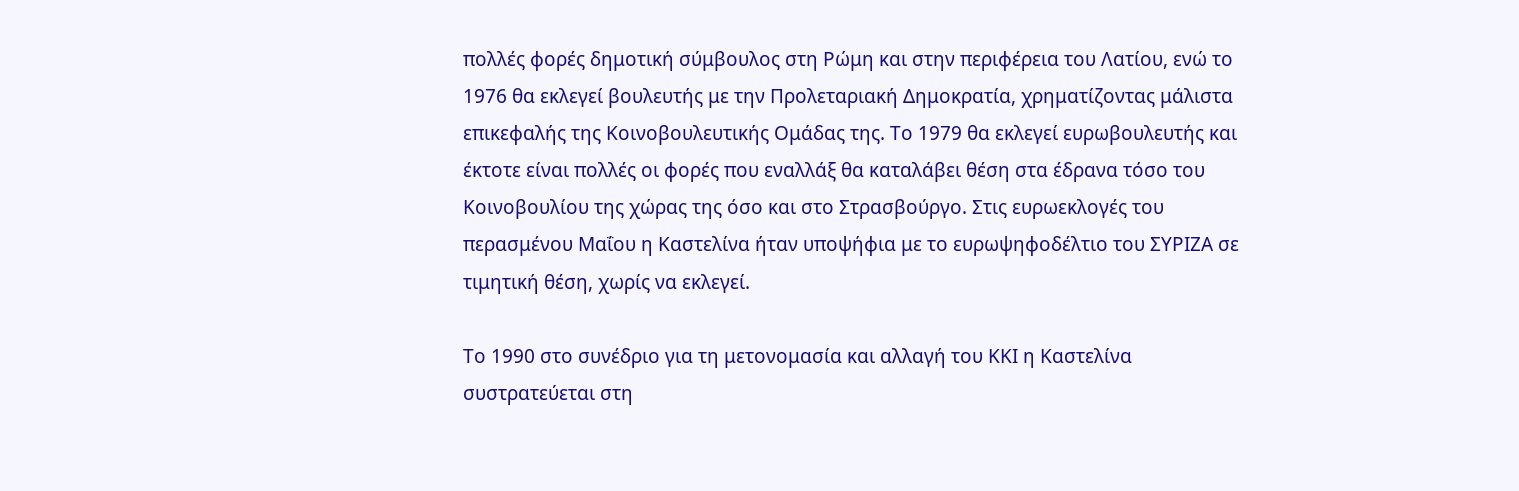πολλές φορές δημοτική σύμβουλος στη Ρώμη και στην περιφέρεια του Λατίου, ενώ το 1976 θα εκλεγεί βουλευτής με την Προλεταριακή Δημοκρατία, χρηματίζοντας μάλιστα επικεφαλής της Κοινοβουλευτικής Ομάδας της. Το 1979 θα εκλεγεί ευρωβουλευτής και έκτοτε είναι πολλές οι φορές που εναλλάξ θα καταλάβει θέση στα έδρανα τόσο του Κοινοβουλίου της χώρας της όσο και στο Στρασβούργο. Στις ευρωεκλογές του περασμένου Μαΐου η Καστελίνα ήταν υποψήφια με το ευρωψηφοδέλτιο του ΣΥΡΙΖΑ σε τιμητική θέση, χωρίς να εκλεγεί.

Το 1990 στο συνέδριο για τη μετονομασία και αλλαγή του ΚΚΙ η Καστελίνα συστρατεύεται στη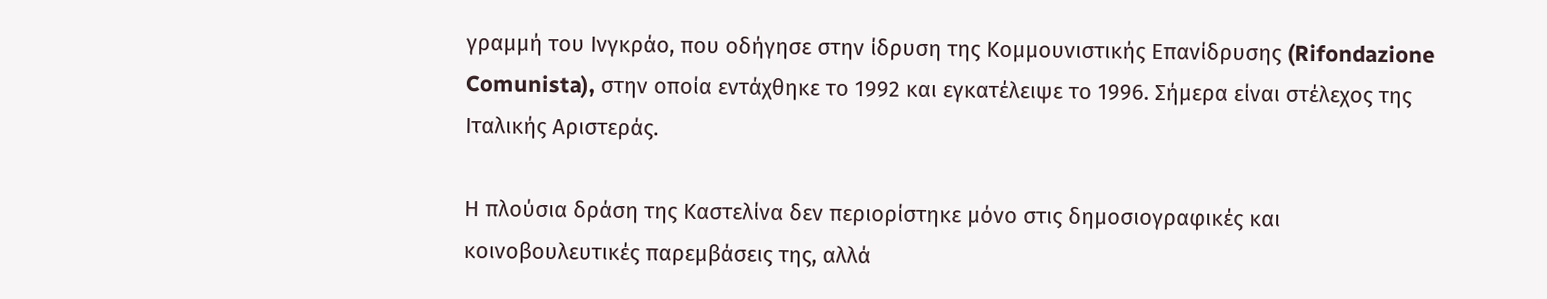γραμμή του Ινγκράο, που οδήγησε στην ίδρυση της Κομμουνιστικής Επανίδρυσης (Rifondazione Comunista), στην οποία εντάχθηκε το 1992 και εγκατέλειψε το 1996. Σήμερα είναι στέλεχος της Ιταλικής Αριστεράς.

Η πλούσια δράση της Καστελίνα δεν περιορίστηκε μόνο στις δημοσιογραφικές και κοινοβουλευτικές παρεμβάσεις της, αλλά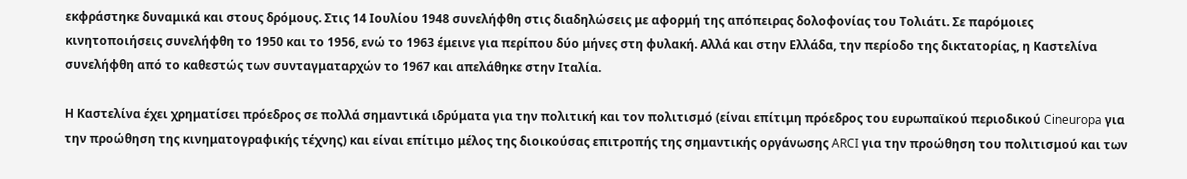εκφράστηκε δυναμικά και στους δρόμους. Στις 14 Ιουλίου 1948 συνελήφθη στις διαδηλώσεις με αφορμή της απόπειρας δολοφονίας του Τολιάτι. Σε παρόμοιες κινητοποιήσεις συνελήφθη το 1950 και το 1956, ενώ το 1963 έμεινε για περίπου δύο μήνες στη φυλακή. Αλλά και στην Ελλάδα, την περίοδο της δικτατορίας, η Καστελίνα συνελήφθη από το καθεστώς των συνταγματαρχών το 1967 και απελάθηκε στην Ιταλία.

Η Καστελίνα έχει χρηματίσει πρόεδρος σε πολλά σημαντικά ιδρύματα για την πολιτική και τον πολιτισμό (είναι επίτιμη πρόεδρος του ευρωπαϊκού περιοδικού Cineuropa για την προώθηση της κινηματογραφικής τέχνης) και είναι επίτιμο μέλος της διοικούσας επιτροπής της σημαντικής οργάνωσης ARCI για την προώθηση του πολιτισμού και των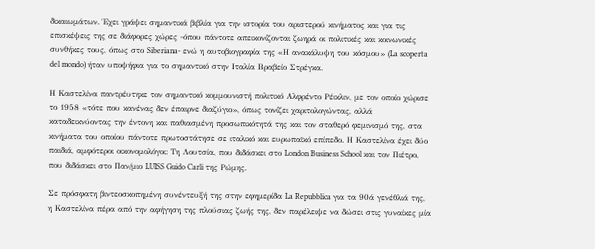δικαιωμάτων. Έχει γράψει σημαντικά βιβλία για την ιστορία του αριστερού κινήματος και για τις επισκέψεις της σε διάφορες χώρες -όπου πάντοτε απεικονίζονται ζωηρά οι πολιτικές και κοινωνικές συνθήκες τους, όπως στο Siberiana- ενώ η αυτοβιογραφία της «Η ανακάλυψη του κόσμου» (La scoperta del mondo) ήταν υποψήφια για το σημαντικό στην Ιταλία Βραβείο Στρέγκα.

Η Καστελίνα παντρέυτηκε τον σημαντικό κομμουνιστή πολιτικό Αλφρέντο Ρέικλιν, με τον οποίο χώρισε το 1958 «τότε που κανένας δεν έπαιρνε διαζύγιο», όπως τονίζει χαριτολογώντας, αλλά καταδεικνύοντας την έντονη και παθιασμένη προσωπικότητά της και τον σταθερό φεμινισμό της, στα κινήματα του οποίου πάντοτε πρωτοστάτησε σε ιταλικό και ευρωπαϊκό επίπεδο. Η Καστελίνα έχει δύο παιδιά, αμφότεροι οικονομολόγοι: Τη Λουτσία, που διδάσκει στο London Business School και τον Πιέτρο, που διδάσκει στο Παν/μιο LUISS Guido Carli της Ρώμης.

Σε πρόσφατη βιντεοσκοπημένη συνέντευξή της στην εφημερίδα La Repubblica για τα 90ά γενέθλιά της, η Καστελίνα πέρα από την αφήγηση της πλούσιας ζωής της, δεν παρέλειψε να δώσει στις γυναίκες μία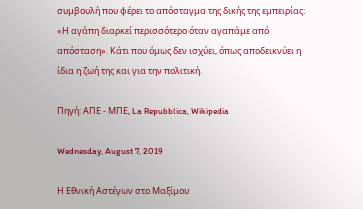συμβουλή που φέρει το απόσταγμα της δικής της εμπειρίας: «Η αγάπη διαρκεί περισσότερο όταν αγαπάμε από απόσταση». Κάτι που όμως δεν ισχύει, όπως αποδεικνύει η ίδια η ζωή της και για την πολιτική.

Πηγή: ΑΠΕ - ΜΠΕ, La Repubblica, Wikipedia

Wednesday, August 7, 2019

Η Εθνική Αστέγων στο Μαξίμου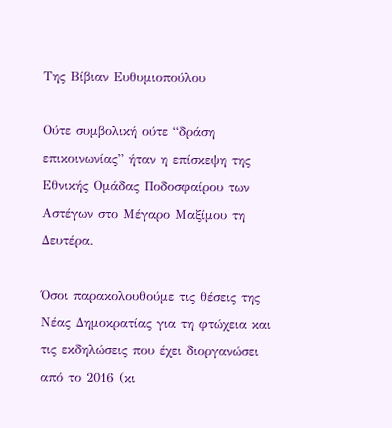Της Βίβιαν Ευθυμιοπούλου

Ούτε συμβολική ούτε “δράση επικοινωνίας” ήταν η επίσκεψη της Εθνικής Ομάδας Ποδοσφαίρου των Αστέγων στο Μέγαρο Μαξίμου τη Δευτέρα.

Όσοι παρακολουθούμε τις θέσεις της Νέας Δημοκρατίας για τη φτώχεια και τις εκδηλώσεις που έχει διοργανώσει από το 2016 (κι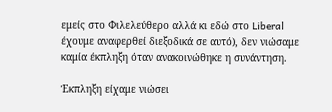εμείς στο Φιλελεύθερο αλλά κι εδώ στο Liberal έχουμε αναφερθεί διεξοδικά σε αυτό), δεν νιώσαμε καμία έκπληξη όταν ανακοινώθηκε η συνάντηση.

Έκπληξη είχαμε νιώσει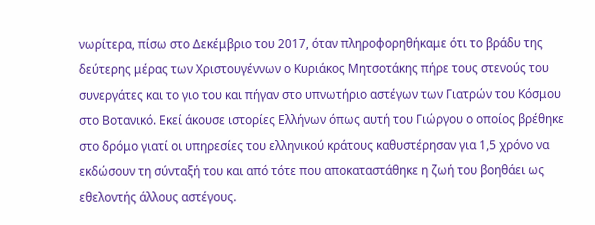νωρίτερα, πίσω στο Δεκέμβριο του 2017, όταν πληροφορηθήκαμε ότι το βράδυ της δεύτερης μέρας των Χριστουγέννων ο Κυριάκος Μητσοτάκης πήρε τους στενούς του συνεργάτες και το γιο του και πήγαν στο υπνωτήριο αστέγων των Γιατρών του Κόσμου στο Βοτανικό. Εκεί άκουσε ιστορίες Ελλήνων όπως αυτή του Γιώργου ο οποίος βρέθηκε στο δρόμο γιατί οι υπηρεσίες του ελληνικού κράτους καθυστέρησαν για 1,5 χρόνο να εκδώσουν τη σύνταξή του και από τότε που αποκαταστάθηκε η ζωή του βοηθάει ως εθελοντής άλλους αστέγους.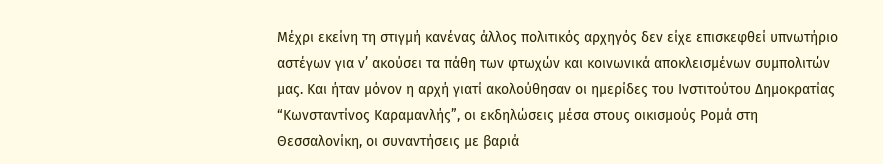Μέχρι εκείνη τη στιγμή κανένας άλλος πολιτικός αρχηγός δεν είχε επισκεφθεί υπνωτήριο αστέγων για ν’ ακούσει τα πάθη των φτωχών και κοινωνικά αποκλεισμένων συμπολιτών μας. Και ήταν μόνον η αρχή γιατί ακολούθησαν οι ημερίδες του Ινστιτούτου Δημοκρατίας “Κωνσταντίνος Καραμανλής”, οι εκδηλώσεις μέσα στους οικισμούς Ρομά στη Θεσσαλονίκη, οι συναντήσεις με βαριά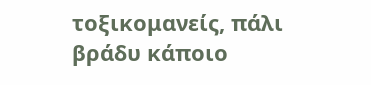τοξικομανείς, πάλι βράδυ κάποιο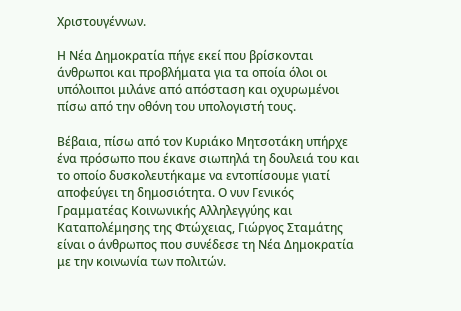Χριστουγέννων.

Η Νέα Δημοκρατία πήγε εκεί που βρίσκονται άνθρωποι και προβλήματα για τα οποία όλοι οι υπόλοιποι μιλάνε από απόσταση και οχυρωμένοι πίσω από την οθόνη του υπολογιστή τους.

Βέβαια, πίσω από τον Κυριάκο Μητσοτάκη υπήρχε ένα πρόσωπο που έκανε σιωπηλά τη δουλειά του και το οποίο δυσκολευτήκαμε να εντοπίσουμε γιατί αποφεύγει τη δημοσιότητα. Ο νυν Γενικός Γραμματέας Κοινωνικής Αλληλεγγύης και Καταπολέμησης της Φτώχειας, Γιώργος Σταμάτης είναι ο άνθρωπος που συνέδεσε τη Νέα Δημοκρατία με την κοινωνία των πολιτών.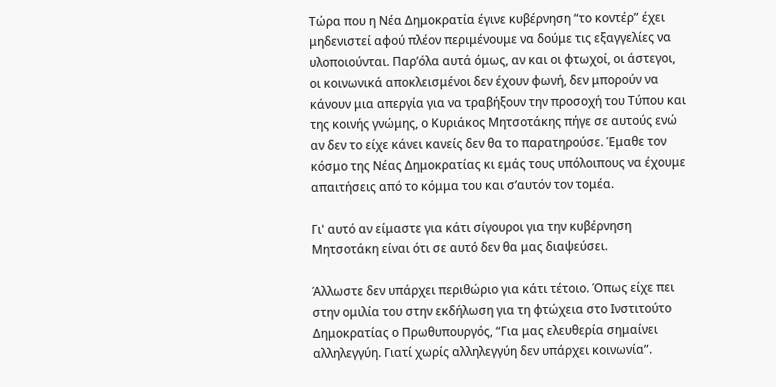Τώρα που η Νέα Δημοκρατία έγινε κυβέρνηση “το κοντέρ” έχει μηδενιστεί αφού πλέον περιμένουμε να δούμε τις εξαγγελίες να υλοποιούνται. Παρ’όλα αυτά όμως, αν και οι φτωχοί, οι άστεγοι, οι κοινωνικά αποκλεισμένοι δεν έχουν φωνή, δεν μπορούν να κάνουν μια απεργία για να τραβήξουν την προσοχή του Τύπου και της κοινής γνώμης, ο Κυριάκος Μητσοτάκης πήγε σε αυτούς ενώ αν δεν το είχε κάνει κανείς δεν θα το παρατηρούσε. Έμαθε τον κόσμο της Νέας Δημοκρατίας κι εμάς τους υπόλοιπους να έχουμε απαιτήσεις από το κόμμα του και σ’αυτόν τον τομέα.

Γι' αυτό αν είμαστε για κάτι σίγουροι για την κυβέρνηση Μητσοτάκη είναι ότι σε αυτό δεν θα μας διαψεύσει.

Άλλωστε δεν υπάρχει περιθώριο για κάτι τέτοιο. Όπως είχε πει στην ομιλία του στην εκδήλωση για τη φτώχεια στο Ινστιτούτο Δημοκρατίας ο Πρωθυπουργός, “Για μας ελευθερία σημαίνει αλληλεγγύη. Γιατί χωρίς αλληλεγγύη δεν υπάρχει κοινωνία”.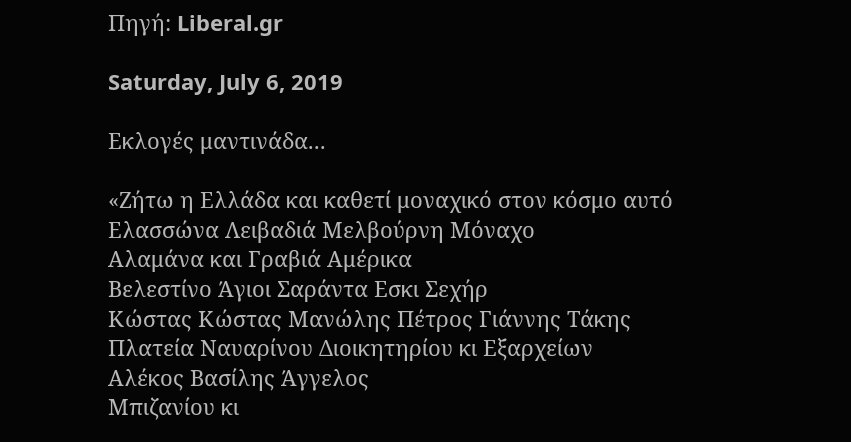Πηγή: Liberal.gr

Saturday, July 6, 2019

Εκλογές μαντινάδα...

«Ζήτω η Ελλάδα και καθετί μοναχικό στον κόσμο αυτό
Ελασσώνα Λειβαδιά Μελβούρνη Μόναχο
Αλαμάνα και Γραβιά Αμέρικα
Βελεστίνο Άγιοι Σαράντα Εσκι Σεχήρ
Κώστας Κώστας Μανώλης Πέτρος Γιάννης Τάκης
Πλατεία Ναυαρίνου Διοικητηρίου κι Εξαρχείων
Αλέκος Βασίλης Άγγελος
Μπιζανίου κι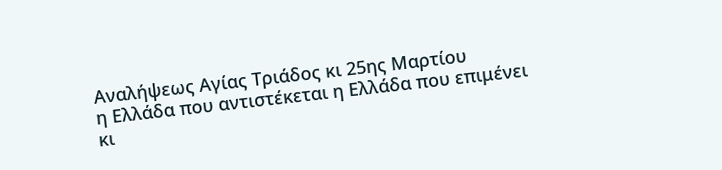Αναλήψεως Αγίας Τριάδος κι 25ης Μαρτίου
η Ελλάδα που αντιστέκεται η Ελλάδα που επιμένει
κι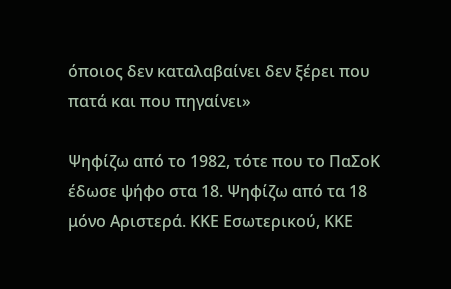όποιος δεν καταλαβαίνει δεν ξέρει που πατά και που πηγαίνει»

Ψηφίζω από το 1982, τότε που το ΠαΣοΚ έδωσε ψήφο στα 18. Ψηφίζω από τα 18 μόνο Αριστερά. ΚΚΕ Εσωτερικού, ΚΚΕ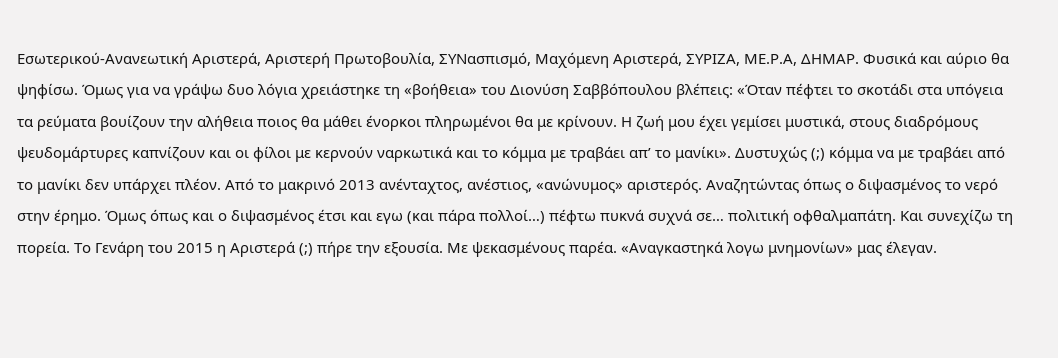Εσωτερικού-Ανανεωτική Αριστερά, Αριστερή Πρωτοβουλία, ΣΥΝασπισμό, Μαχόμενη Αριστερά, ΣΥΡΙΖΑ, ΜΕ.Ρ.Α, ΔΗΜΑΡ. Φυσικά και αύριο θα ψηφίσω. Όμως για να γράψω δυο λόγια χρειάστηκε τη «βοήθεια» του Διονύση Σαββόπουλου βλέπεις: «Όταν πέφτει το σκοτάδι στα υπόγεια τα ρεύματα βουίζουν την αλήθεια ποιος θα μάθει ένορκοι πληρωμένοι θα με κρίνουν. Η ζωή μου έχει γεμίσει μυστικά, στους διαδρόμους ψευδομάρτυρες καπνίζουν και οι φίλοι με κερνούν ναρκωτικά και το κόμμα με τραβάει απ’ το μανίκι». Δυστυχώς (;) κόμμα να με τραβάει από το μανίκι δεν υπάρχει πλέον. Από το μακρινό 2013 ανένταχτος, ανέστιος, «ανώνυμος» αριστερός. Αναζητώντας όπως ο διψασμένος το νερό στην έρημο. Όμως όπως και ο διψασμένος έτσι και εγω (και πάρα πολλοί…) πέφτω πυκνά συχνά σε… πολιτική οφθαλμαπάτη. Και συνεχίζω τη πορεία. Το Γενάρη του 2015 η Αριστερά (;) πήρε την εξουσία. Με ψεκασμένους παρέα. «Αναγκαστηκά λογω μνημονίων» μας έλεγαν.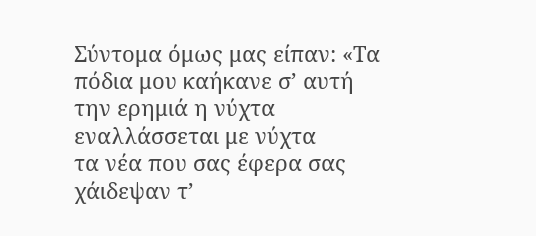Σύντομα όμως μας είπαν: «Τα πόδια μου καήκανε σ’ αυτή την ερημιά η νύχτα εναλλάσσεται με νύχτα
τα νέα που σας έφερα σας χάιδεψαν τ’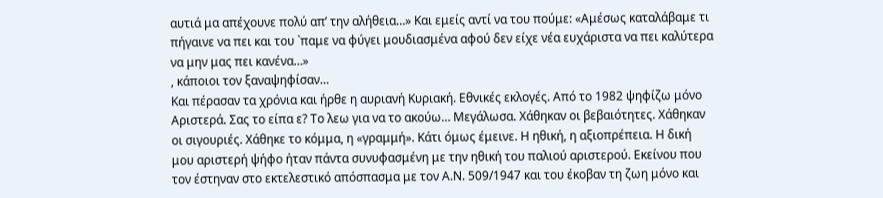αυτιά μα απέχουνε πολύ απ’ την αλήθεια…» Και εμείς αντί να του πούμε: «Αμέσως καταλάβαμε τι πήγαινε να πει και του `παμε να φύγει μουδιασμένα αφού δεν είχε νέα ευχάριστα να πει καλύτερα να μην μας πει κανένα…»
, κάποιοι τον ξαναψηφίσαν…
Και πέρασαν τα χρόνια και ήρθε η αυριανή Κυριακή. Εθνικές εκλογές. Από το 1982 ψηφίζω μόνο Αριστερά. Σας το είπα ε? Το λεω για να το ακούω… Μεγάλωσα. Χάθηκαν οι βεβαιότητες. Χάθηκαν οι σιγουριές. Χάθηκε το κόμμα, η «γραμμή». Κάτι όμως έμεινε. Η ηθική, η αξιοπρέπεια. Η δική μου αριστερή ψήφο ήταν πάντα συνυφασμένη με την ηθική του παλιού αριστερού. Εκείνου που τον έστηναν στο εκτελεστικό απόσπασμα με τον Α.Ν. 509/1947 και του έκοβαν τη ζωη μόνο και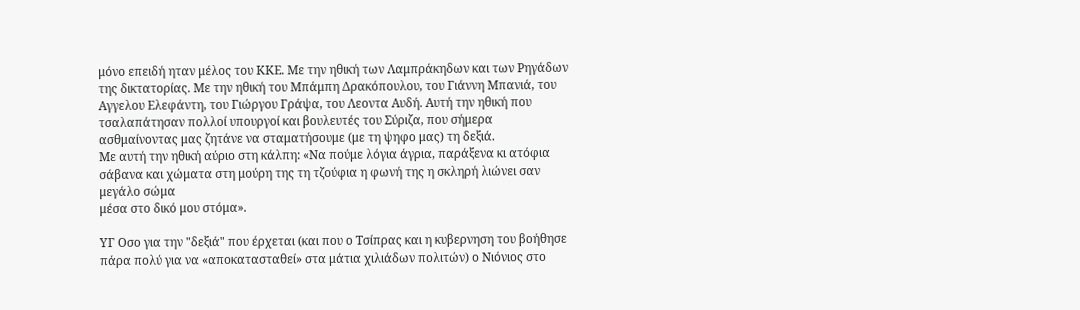μόνο επειδή ηταν μέλος του ΚΚΕ. Με την ηθική των Λαμπράκηδων και των Ρηγάδων της δικτατορίας. Με την ηθική του Μπάμπη Δρακόπουλου, του Γιάννη Μπανιά, του Αγγελου Ελεφάντη, του Γιώργου Γράψα, του Λεοντα Αυδή. Αυτή την ηθική που τσαλαπάτησαν πολλοί υπουργοί και βουλευτές του Σύριζα, που σήμερα ασθμαίνοντας μας ζητάνε να σταματήσουμε (με τη ψηφο μας) τη δεξιά.
Με αυτή την ηθική αύριο στη κάλπη: «Να πούμε λόγια άγρια, παράξενα κι ατόφια σάβανα και χώματα στη μούρη της τη τζούφια η φωνή της η σκληρή λιώνει σαν μεγάλο σώμα
μέσα στο δικό μου στόμα».

ΥΓ Οσο για την "δεξιά" που έρχεται (και που ο Τσίπρας και η κυβερνηση του βοήθησε πάρα πολύ για να «αποκατασταθεί» στα μάτια χιλιάδων πολιτών) ο Νιόνιος στο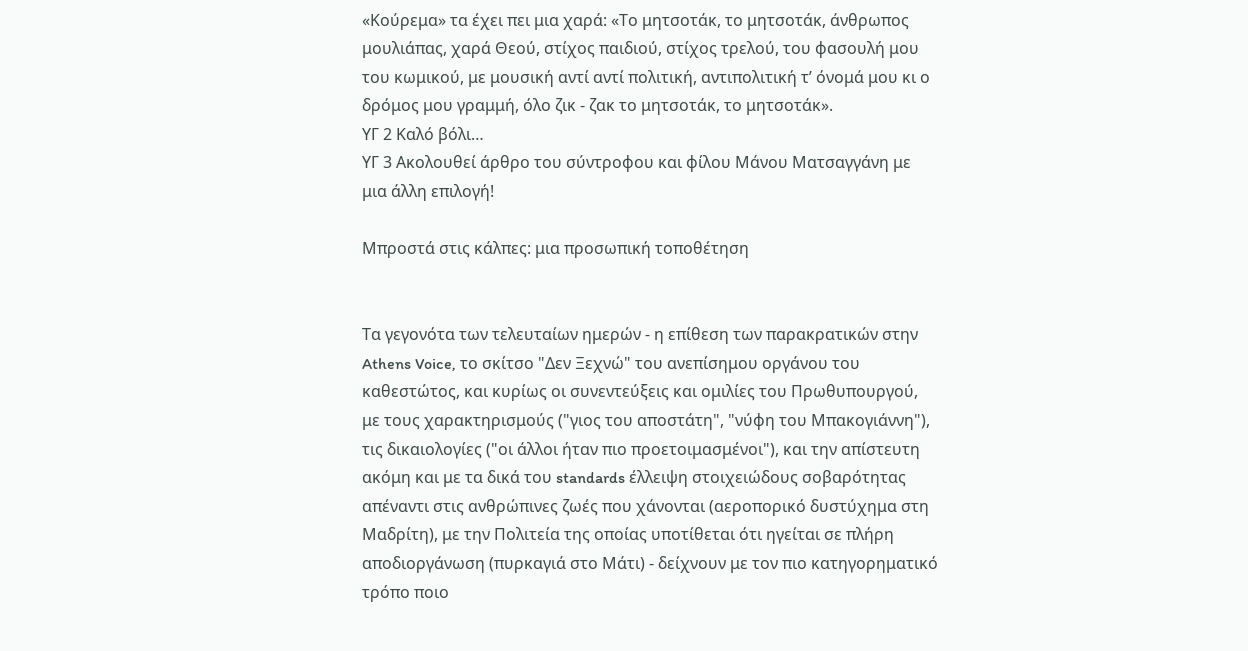«Κούρεμα» τα έχει πει μια χαρά: «Το μητσοτάκ, το μητσοτάκ, άνθρωπος μουλιάπας, χαρά Θεού, στίχος παιδιού, στίχος τρελού, του φασουλή μου του κωμικού, με μουσική αντί αντί πολιτική, αντιπολιτική τ’ όνομά μου κι ο δρόμος μου γραμμή, όλο ζικ - ζακ το μητσοτάκ, το μητσοτάκ».
ΥΓ 2 Καλό βόλι…
ΥΓ 3 Ακολουθεί άρθρο του σύντροφου και φίλου Μάνου Ματσαγγάνη με μια άλλη επιλογή!

Μπροστά στις κάλπες: μια προσωπική τοποθέτηση


Τα γεγονότα των τελευταίων ημερών - η επίθεση των παρακρατικών στην Athens Voice, το σκίτσο "Δεν Ξεχνώ" του ανεπίσημου οργάνου του καθεστώτος, και κυρίως οι συνεντεύξεις και ομιλίες του Πρωθυπουργού, με τους χαρακτηρισμούς ("γιος του αποστάτη", "νύφη του Μπακογιάννη"), τις δικαιολογίες ("οι άλλοι ήταν πιο προετοιμασμένοι"), και την απίστευτη ακόμη και με τα δικά του standards έλλειψη στοιχειώδους σοβαρότητας απέναντι στις ανθρώπινες ζωές που χάνονται (αεροπορικό δυστύχημα στη Μαδρίτη), με την Πολιτεία της οποίας υποτίθεται ότι ηγείται σε πλήρη αποδιοργάνωση (πυρκαγιά στο Μάτι) - δείχνουν με τον πιο κατηγορηματικό τρόπο ποιο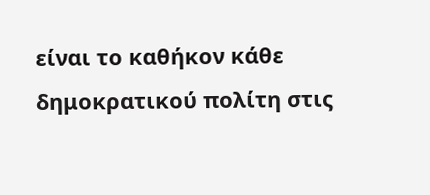είναι το καθήκον κάθε δημοκρατικού πολίτη στις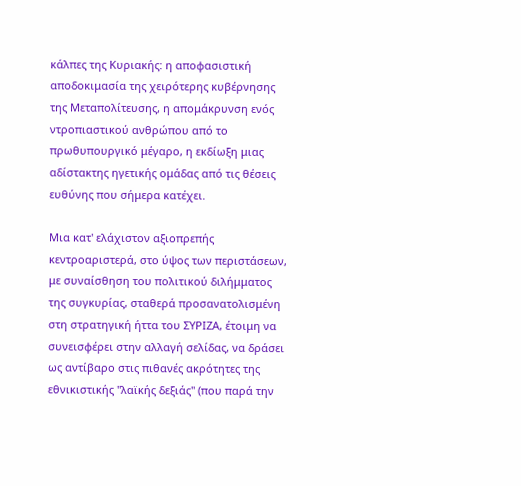κάλπες της Κυριακής: η αποφασιστική αποδοκιμασία της χειρότερης κυβέρνησης της Μεταπολίτευσης, η απομάκρυνση ενός ντροπιαστικού ανθρώπου από το πρωθυπουργικό μέγαρο, η εκδίωξη μιας αδίστακτης ηγετικής ομάδας από τις θέσεις ευθύνης που σήμερα κατέχει.

Μια κατ' ελάχιστον αξιοπρεπής κεντροαριστερά, στο ύψος των περιστάσεων, με συναίσθηση του πολιτικού διλήμματος της συγκυρίας, σταθερά προσανατολισμένη στη στρατηγική ήττα του ΣΥΡΙΖΑ, έτοιμη να συνεισφέρει στην αλλαγή σελίδας, να δράσει ως αντίβαρο στις πιθανές ακρότητες της εθνικιστικής "λαϊκής δεξιάς" (που παρά την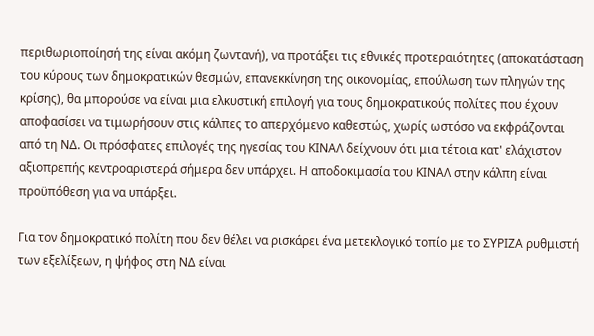περιθωριοποίησή της είναι ακόμη ζωντανή), να προτάξει τις εθνικές προτεραιότητες (αποκατάσταση του κύρους των δημοκρατικών θεσμών, επανεκκίνηση της οικονομίας, επούλωση των πληγών της κρίσης), θα μπορούσε να είναι μια ελκυστική επιλογή για τους δημοκρατικούς πολίτες που έχουν αποφασίσει να τιμωρήσουν στις κάλπες το απερχόμενο καθεστώς, χωρίς ωστόσο να εκφράζονται από τη ΝΔ. Οι πρόσφατες επιλογές της ηγεσίας του ΚΙΝΑΛ δείχνουν ότι μια τέτοια κατ' ελάχιστον αξιοπρεπής κεντροαριστερά σήμερα δεν υπάρχει. Η αποδοκιμασία του ΚΙΝΑΛ στην κάλπη είναι προϋπόθεση για να υπάρξει.

Για τον δημοκρατικό πολίτη που δεν θέλει να ρισκάρει ένα μετεκλογικό τοπίο με το ΣΥΡΙΖΑ ρυθμιστή των εξελίξεων, η ψήφος στη ΝΔ είναι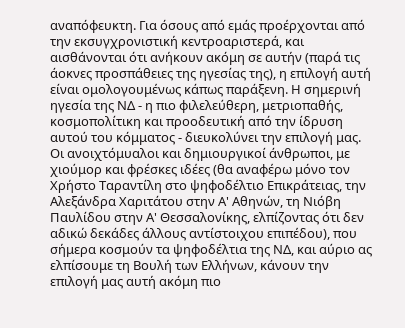αναπόφευκτη. Για όσους από εμάς προέρχονται από την εκσυγχρονιστική κεντροαριστερά, και αισθάνονται ότι ανήκουν ακόμη σε αυτήν (παρά τις άοκνες προσπάθειες της ηγεσίας της), η επιλογή αυτή είναι ομολογουμένως κάπως παράξενη. Η σημερινή ηγεσία της ΝΔ - η πιο φιλελεύθερη, μετριοπαθής, κοσμοπολίτικη και προοδευτική από την ίδρυση αυτού του κόμματος - διευκολύνει την επιλογή μας. Οι ανοιχτόμυαλοι και δημιουργικοί άνθρωποι, με χιούμορ και φρέσκες ιδέες (θα αναφέρω μόνο τον Χρήστο Ταραντίλη στο ψηφοδέλτιο Επικράτειας, την Αλεξάνδρα Χαριτάτου στην Α' Αθηνών, τη Νιόβη Παυλίδου στην Α' Θεσσαλονίκης, ελπίζοντας ότι δεν αδικώ δεκάδες άλλους αντίστοιχου επιπέδου), που σήμερα κοσμούν τα ψηφοδέλτια της ΝΔ, και αύριο ας ελπίσουμε τη Βουλή των Ελλήνων, κάνουν την επιλογή μας αυτή ακόμη πιο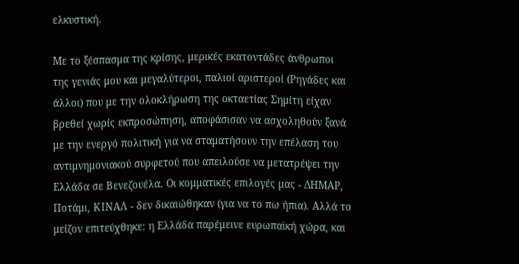ελκυστική.

Με το ξέσπασμα της κρίσης, μερικές εκατοντάδες άνθρωποι της γενιάς μου και μεγαλύτεροι, παλιοί αριστεροί (Ρηγάδες και άλλοι) που με την ολοκλήρωση της οκταετίας Σημίτη είχαν βρεθεί χωρίς εκπροσώπηση, αποφάσισαν να ασχοληθούν ξανά με την ενεργό πολιτική για να σταματήσουν την επέλαση του αντιμνημονιακού συρφετού που απειλούσε να μετατρέψει την Ελλάδα σε Βενεζουέλα. Οι κομματικές επιλογές μας - ΔΗΜΑΡ, Ποτάμι, ΚΙΝΑΛ - δεν δικαιώθηκαν (για να το πω ήπια). Αλλά το μείζον επιτεύχθηκε: η Ελλάδα παρέμεινε ευρωπαϊκή χώρα, και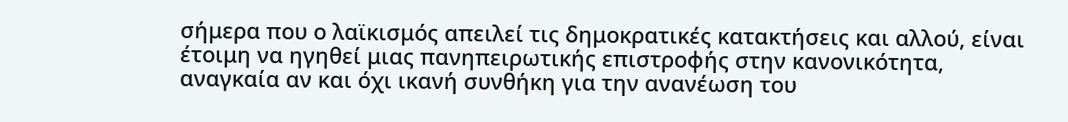σήμερα που ο λαϊκισμός απειλεί τις δημοκρατικές κατακτήσεις και αλλού, είναι έτοιμη να ηγηθεί μιας πανηπειρωτικής επιστροφής στην κανονικότητα, αναγκαία αν και όχι ικανή συνθήκη για την ανανέωση του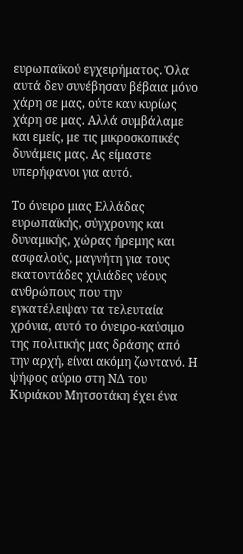ευρωπαϊκού εγχειρήματος. Όλα αυτά δεν συνέβησαν βέβαια μόνο χάρη σε μας, ούτε καν κυρίως χάρη σε μας. Αλλά συμβάλαμε και εμείς, με τις μικροσκοπικές δυνάμεις μας. Ας είμαστε υπερήφανοι για αυτό.

Το όνειρο μιας Ελλάδας ευρωπαϊκής, σύγχρονης και δυναμικής, χώρας ήρεμης και ασφαλούς, μαγνήτη για τους εκατοντάδες χιλιάδες νέους ανθρώπους που την εγκατέλειψαν τα τελευταία χρόνια, αυτό το όνειρο-καύσιμο της πολιτικής μας δράσης από την αρχή, είναι ακόμη ζωντανό. Η ψήφος αύριο στη ΝΔ του Κυριάκου Μητσοτάκη έχει ένα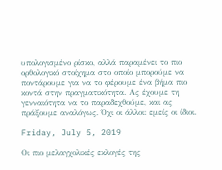υπολογισμένο ρίσκο, αλλά παραμένει το πιο ορθολογικό στοίχημα στο οποίο μπορούμε να ποντάρουμε για να το φέρουμε ένα βήμα πιο κοντά στην πραγματικότητα. Ας έχουμε τη γενναιότητα να το παραδεχθούμε, και ας πράξουμε αναλόγως. Όχι οι άλλοι: εμείς οι ίδιοι.

Friday, July 5, 2019

Οι πιο μελαγχολικές εκλογές της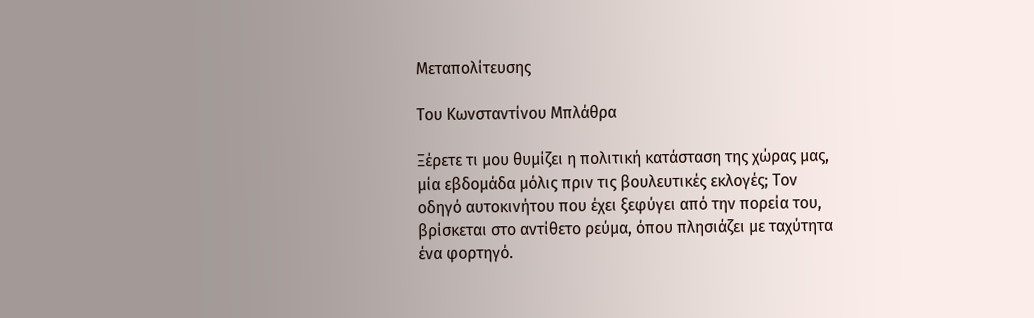Μεταπολίτευσης

Του Κωνσταντίνου Μπλάθρα

Ξέρετε τι μου θυμίζει η πολιτική κατάσταση της χώρας μας, μία εβδομάδα μόλις πριν τις βουλευτικές εκλογές; Τον οδηγό αυτοκινήτου που έχει ξεφύγει από την πορεία του, βρίσκεται στο αντίθετο ρεύμα, όπου πλησιάζει με ταχύτητα ένα φορτηγό.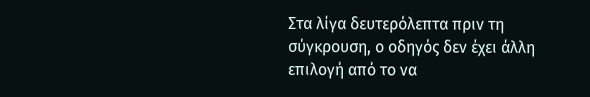Στα λίγα δευτερόλεπτα πριν τη σύγκρουση, ο οδηγός δεν έχει άλλη επιλογή από το να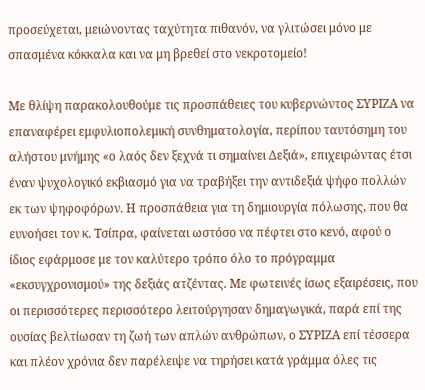προσεύχεται, μειώνοντας ταχύτητα πιθανόν, να γλιτώσει μόνο με σπασμένα κόκκαλα και να μη βρεθεί στο νεκροτομείο!

Με θλίψη παρακολουθούμε τις προσπάθειες του κυβερνώντος ΣΥΡΙΖΑ να επαναφέρει εμφυλιοπολεμική συνθηματολογία, περίπου ταυτόσημη του αλήστου μνήμης «ο λαός δεν ξεχνά τι σημαίνει Δεξιά», επιχειρώντας έτσι έναν ψυχολογικό εκβιασμό για να τραβήξει την αντιδεξιά ψήφο πολλών εκ των ψηφοφόρων. Η προσπάθεια για τη δημιουργία πόλωσης, που θα ευνοήσει τον κ. Τσίπρα, φαίνεται ωστόσο να πέφτει στο κενό, αφού ο ίδιος εφάρμοσε με τον καλύτερο τρόπο όλο το πρόγραμμα «εκσυγχρονισμού» της δεξιάς ατζέντας. Με φωτεινές ίσως εξαιρέσεις, που οι περισσότερες περισσότερο λειτούργησαν δημαγωγικά, παρά επί της ουσίας βελτίωσαν τη ζωή των απλών ανθρώπων, ο ΣΥΡΙΖΑ επί τέσσερα και πλέον χρόνια δεν παρέλειψε να τηρήσει κατά γράμμα όλες τις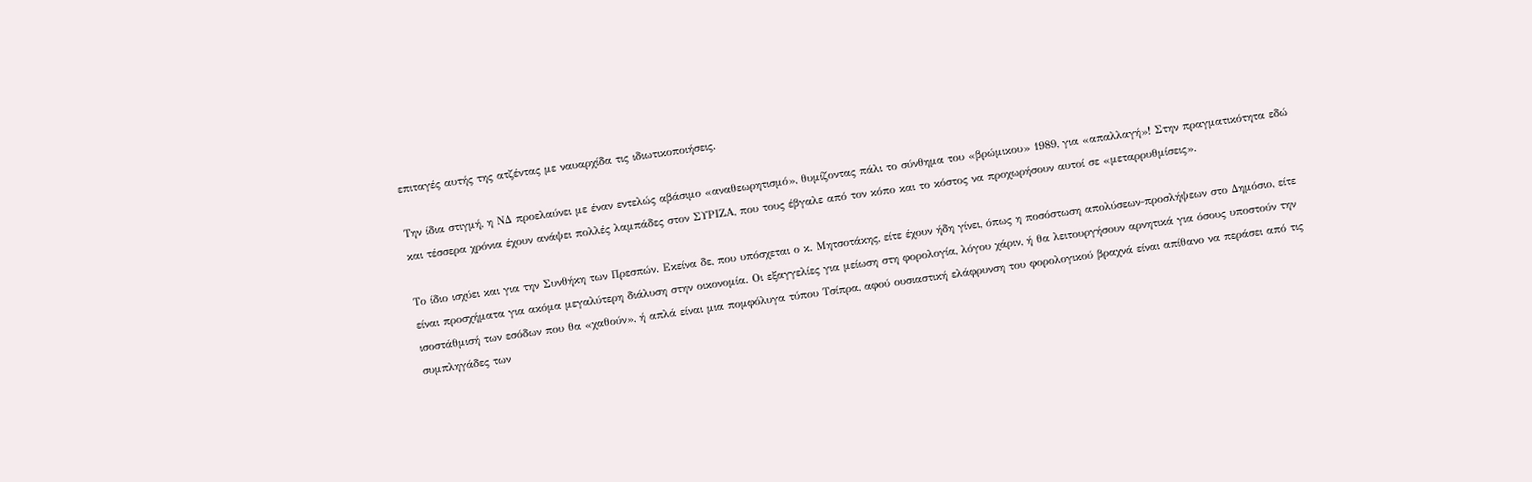επιταγές αυτής της ατζέντας με ναυαρχίδα τις ιδιωτικοποιήσεις.

Την ίδια στιγμή, η ΝΔ προελαύνει με έναν εντελώς αβάσιμο «αναθεωρητισμό», θυμίζοντας πάλι το σύνθημα του «βρώμικου» 1989, για «απαλλαγή»! Στην πραγματικότητα εδώ και τέσσερα χρόνια έχουν ανάψει πολλές λαμπάδες στον ΣΥΡΙΖΑ, που τους έβγαλε από τον κόπο και το κόστος να προχωρήσουν αυτοί σε «μεταρρυθμίσεις».

Το ίδιο ισχύει και για την Συνθήκη των Πρεσπών. Εκείνα δε, που υπόσχεται ο κ. Μητσοτάκης, είτε έχουν ήδη γίνει, όπως η ποσόστωση απολύσεων-προσλήψεων στο Δημόσιο, είτε είναι προσχήματα για ακόμα μεγαλύτερη διάλυση στην οικονομία. Οι εξαγγελίες για μείωση στη φορολογία, λόγου χάριν, ή θα λειτουργήσουν αρνητικά για όσους υποστούν την ισοστάθμισή των εσόδων που θα «χαθούν», ή απλά είναι μια πομφόλυγα τύπου Τσίπρα, αφού ουσιαστική ελάφρυνση του φορολογικού βραχνά είναι απίθανο να περάσει από τις συμπληγάδες των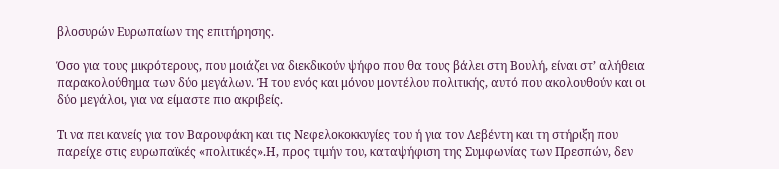βλοσυρών Ευρωπαίων της επιτήρησης.

Όσο για τους μικρότερους, που μοιάζει να διεκδικούν ψήφο που θα τους βάλει στη Βουλή, είναι στ’ αλήθεια παρακολούθημα των δύο μεγάλων. Ή του ενός και μόνου μοντέλου πολιτικής, αυτό που ακολουθούν και οι δύο μεγάλοι, για να είμαστε πιο ακριβείς.

Τι να πει κανείς για τον Βαρουφάκη και τις Νεφελοκοκκυγίες του ή για τον Λεβέντη και τη στήριξη που παρείχε στις ευρωπαϊκές «πολιτικές».Η, προς τιμήν του, καταψήφιση της Συμφωνίας των Πρεσπών, δεν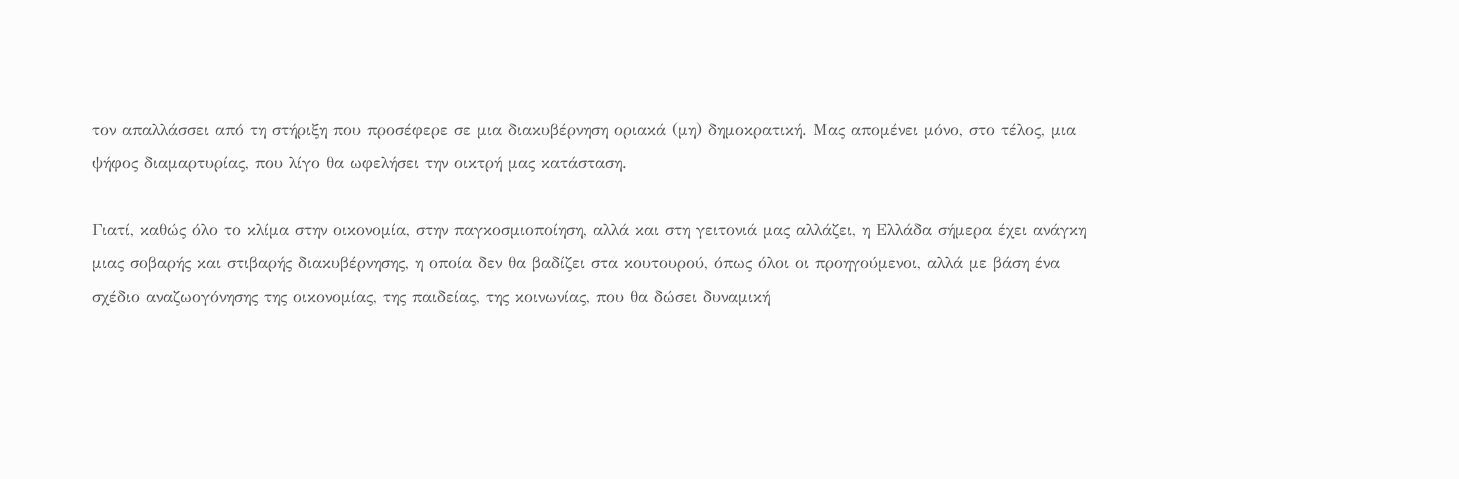τον απαλλάσσει από τη στήριξη που προσέφερε σε μια διακυβέρνηση οριακά (μη) δημοκρατική. Μας απομένει μόνο, στο τέλος, μια ψήφος διαμαρτυρίας, που λίγο θα ωφελήσει την οικτρή μας κατάσταση.

Γιατί, καθώς όλο το κλίμα στην οικονομία, στην παγκοσμιοποίηση, αλλά και στη γειτονιά μας αλλάζει, η Ελλάδα σήμερα έχει ανάγκη μιας σοβαρής και στιβαρής διακυβέρνησης, η οποία δεν θα βαδίζει στα κουτουρού, όπως όλοι οι προηγούμενοι, αλλά με βάση ένα σχέδιο αναζωογόνησης της οικονομίας, της παιδείας, της κοινωνίας, που θα δώσει δυναμική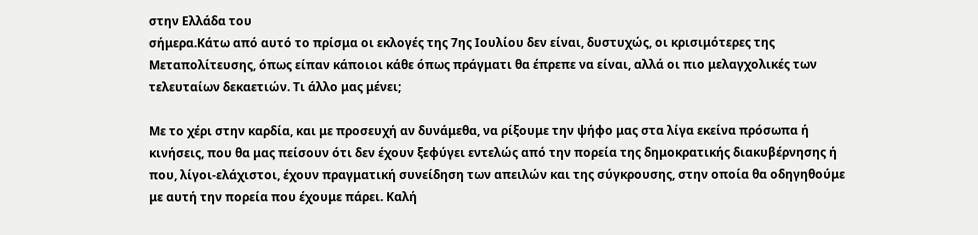στην Ελλάδα του
σήμερα.Κάτω από αυτό το πρίσμα οι εκλογές της 7ης Ιουλίου δεν είναι, δυστυχώς, οι κρισιμότερες της Μεταπολίτευσης, όπως είπαν κάποιοι κάθε όπως πράγματι θα έπρεπε να είναι, αλλά οι πιο μελαγχολικές των τελευταίων δεκαετιών. Τι άλλο μας μένει;

Με το χέρι στην καρδία, και με προσευχή αν δυνάμεθα, να ρίξουμε την ψήφο μας στα λίγα εκείνα πρόσωπα ή κινήσεις, που θα μας πείσουν ότι δεν έχουν ξεφύγει εντελώς από την πορεία της δημοκρατικής διακυβέρνησης ή που, λίγοι-ελάχιστοι, έχουν πραγματική συνείδηση των απειλών και της σύγκρουσης, στην οποία θα οδηγηθούμε με αυτή την πορεία που έχουμε πάρει. Καλή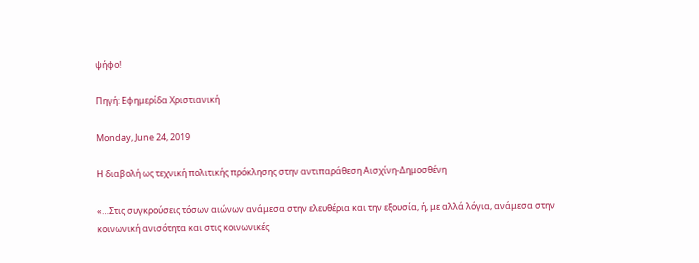ψήφο!

Πηγή: Εφημερίδα Χριστιανική

Monday, June 24, 2019

Η διαβολή ως τεχνική πολιτικής πρόκλησης στην αντιπαράθεση Αισχίνη-Δημοσθένη

«…Στις συγκρούσεις τόσων αιώνων ανάμεσα στην ελευθέρια και την εξουσία, ή, με αλλά λόγια, ανάμεσα στην κοινωνική ανισότητα και στις κοινωνικές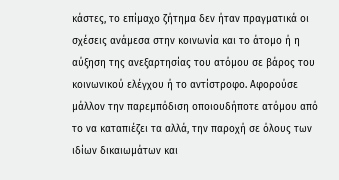κάστες, το επίμαχο ζήτημα δεν ήταν πραγματικά οι σχέσεις ανάμεσα στην κοινωνία και το άτομο ή η αύξηση της ανεξαρτησίας του ατόμου σε βάρος του κοινωνικού ελέγχου ή το αντίστροφο. Αφορούσε μάλλον την παρεμπόδιση οποιουδήποτε ατόμου από το να καταπιέζει τα αλλά, την παροχή σε όλους των ιδίων δικαιωμάτων και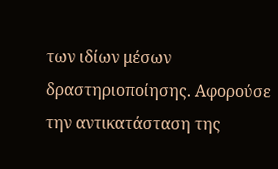των ιδίων μέσων δραστηριοποίησης. Αφορούσε την αντικατάσταση της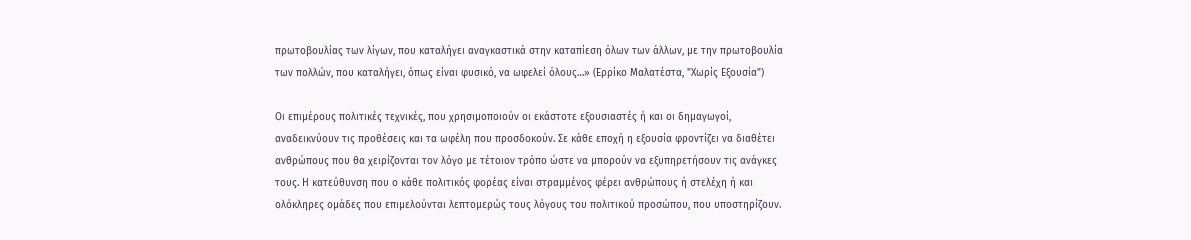πρωτοβουλίας των λίγων, που καταλήγει αναγκαστικά στην καταπίεση όλων των άλλων, με την πρωτοβουλία των πολλών, που καταλήγει, όπως είναι φυσικό, να ωφελεί όλους…» (Ερρίκο Μαλατέστα, "Χωρίς Εξουσία")

Οι επιμέρους πολιτικές τεχνικές, που χρησιμοποιούν οι εκάστοτε εξουσιαστές ή και οι δημαγωγοί, αναδεικνύουν τις προθέσεις και τα ωφέλη που προσδοκούν. Σε κάθε εποχή η εξουσία φροντίζει να διαθέτει ανθρώπους που θα χειρίζονται τον λόγο με τέτοιον τρόπο ώστε να μπορούν να εξυπηρετήσουν τις ανάγκες τους. Η κατεύθυνση που ο κάθε πολιτικός φορέας είναι στραμμένος φέρει ανθρώπους ή στελέχη ή και ολόκληρες ομάδες που επιμελούνται λεπτομερώς τους λόγους του πολιτικού προσώπου, που υποστηρίζουν.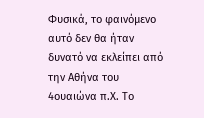Φυσικά, το φαινόμενο αυτό δεν θα ήταν δυνατό να εκλείπει από την Αθήνα του 4ουαιώνα π.Χ. Το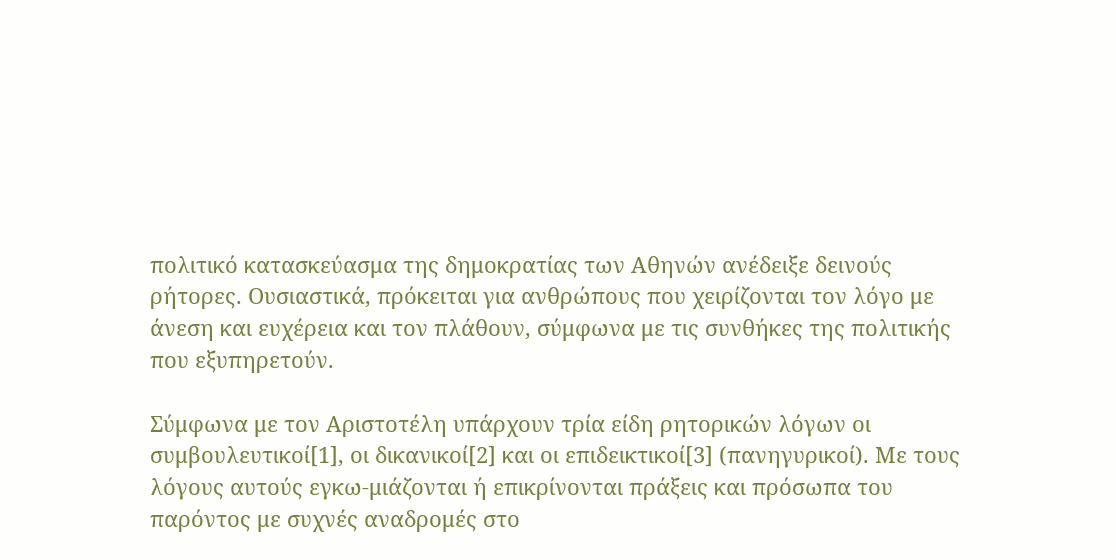πολιτικό κατασκεύασμα της δημοκρατίας των Αθηνών ανέδειξε δεινούς ρήτορες. Ουσιαστικά, πρόκειται για ανθρώπους που χειρίζονται τον λόγο με άνεση και ευχέρεια και τον πλάθουν, σύμφωνα με τις συνθήκες της πολιτικής που εξυπηρετούν.

Σύμφωνα με τον Αριστοτέλη υπάρχουν τρία είδη ρητορικών λόγων οι συμβουλευτικοί[1], οι δικανικοί[2] και οι επιδεικτικοί[3] (πανηγυρικοί). Με τους λόγους αυτούς εγκω-μιάζονται ή επικρίνονται πράξεις και πρόσωπα του παρόντος με συχνές αναδρομές στο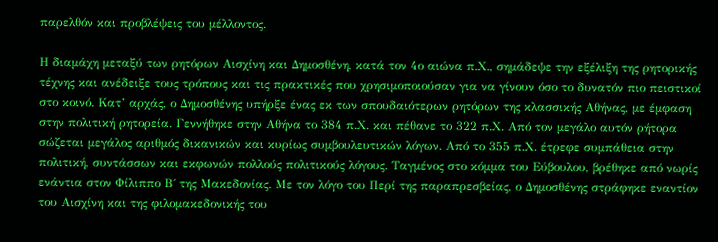παρελθόν και προβλέψεις του μέλλοντος.

Η διαμάχη μεταξύ των ρητόρων Αισχίνη και Δημοσθένη, κατά τον 4ο αιώνα π.Χ., σημάδεψε την εξέλιξη της ρητορικής τέχνης και ανέδειξε τους τρόπους και τις πρακτικές που χρησιμοποιούσαν για να γίνουν όσο το δυνατόν πιο πειστικοί στο κοινό. Κατ’ αρχάς, ο Δημοσθένης υπήρξε ένας εκ των σπουδαιότερων ρητόρων της κλασσικής Αθήνας, με έμφαση στην πολιτική ρητορεία. Γεννήθηκε στην Αθήνα το 384 π.Χ. και πέθανε το 322 π.Χ. Από τον μεγάλο αυτόν ρήτορα σώζεται μεγάλος αριθμός δικανικών και κυρίως συμβουλευτικών λόγων. Από το 355 π.Χ. έτρεφε συμπάθεια στην πολιτική, συντάσσων και εκφωνών πολλούς πολιτικούς λόγους. Ταγμένος στο κόμμα του Εύβουλου, βρέθηκε από νωρίς ενάντια στον Φίλιππο Β΄ της Μακεδονίας. Με τον λόγο του Περί της παραπρεσβείας, ο Δημοσθένης στράφηκε εναντίον του Αισχίνη και της φιλομακεδονικής του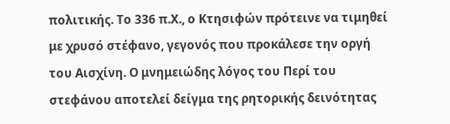πολιτικής. Το 336 π.Χ., ο Κτησιφών πρότεινε να τιμηθεί με χρυσό στέφανο, γεγονός που προκάλεσε την οργή του Αισχίνη. Ο μνημειώδης λόγος του Περί του στεφάνου αποτελεί δείγμα της ρητορικής δεινότητας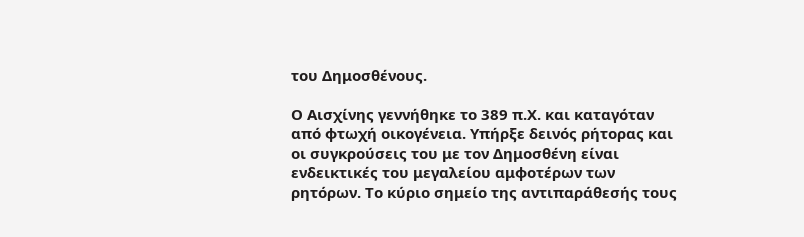του Δημοσθένους.

Ο Αισχίνης γεννήθηκε το 389 π.Χ. και καταγόταν από φτωχή οικογένεια. Υπήρξε δεινός ρήτορας και οι συγκρούσεις του με τον Δημοσθένη είναι ενδεικτικές του μεγαλείου αμφοτέρων των ρητόρων. Το κύριο σημείο της αντιπαράθεσής τους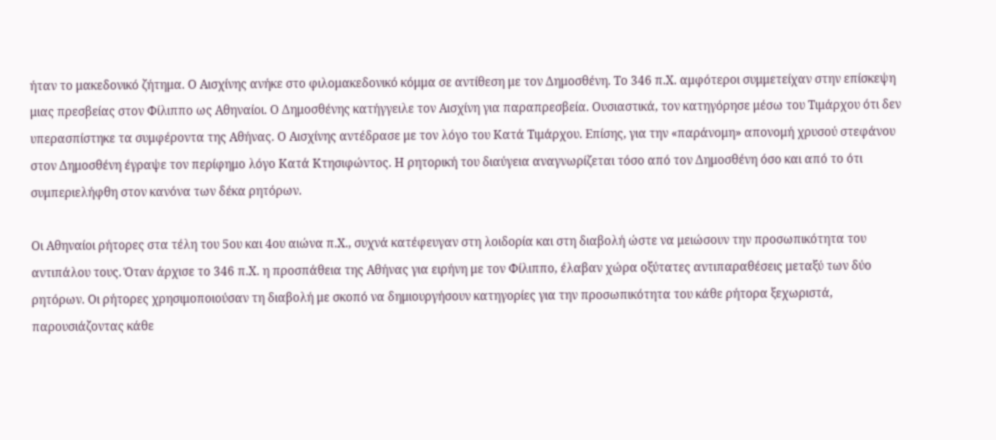ήταν το μακεδονικό ζήτημα. Ο Αισχίνης ανήκε στο φιλομακεδονικό κόμμα σε αντίθεση με τον Δημοσθένη. Το 346 π.Χ. αμφότεροι συμμετείχαν στην επίσκεψη μιας πρεσβείας στον Φίλιππο ως Αθηναίοι. Ο Δημοσθένης κατήγγειλε τον Αισχίνη για παραπρεσβεία. Ουσιαστικά, τον κατηγόρησε μέσω του Τιμάρχου ότι δεν υπερασπίστηκε τα συμφέροντα της Αθήνας. Ο Αισχίνης αντέδρασε με τον λόγο του Κατά Τιμάρχου. Επίσης, για την «παράνομη» απονομή χρυσού στεφάνου στον Δημοσθένη έγραψε τον περίφημο λόγο Κατά Κτησιφώντος. Η ρητορική του διαύγεια αναγνωρίζεται τόσο από τον Δημοσθένη όσο και από το ότι συμπεριελήφθη στον κανόνα των δέκα ρητόρων.

Οι Αθηναίοι ρήτορες στα τέλη του 5ου και 4ου αιώνα π.Χ., συχνά κατέφευγαν στη λοιδορία και στη διαβολή ώστε να μειώσουν την προσωπικότητα του αντιπάλου τους. Όταν άρχισε το 346 π.Χ. η προσπάθεια της Αθήνας για ειρήνη με τον Φίλιππο, έλαβαν χώρα οξύτατες αντιπαραθέσεις μεταξύ των δύο ρητόρων. Οι ρήτορες χρησιμοποιούσαν τη διαβολή με σκοπό να δημιουργήσουν κατηγορίες για την προσωπικότητα του κάθε ρήτορα ξεχωριστά, παρουσιάζοντας κάθε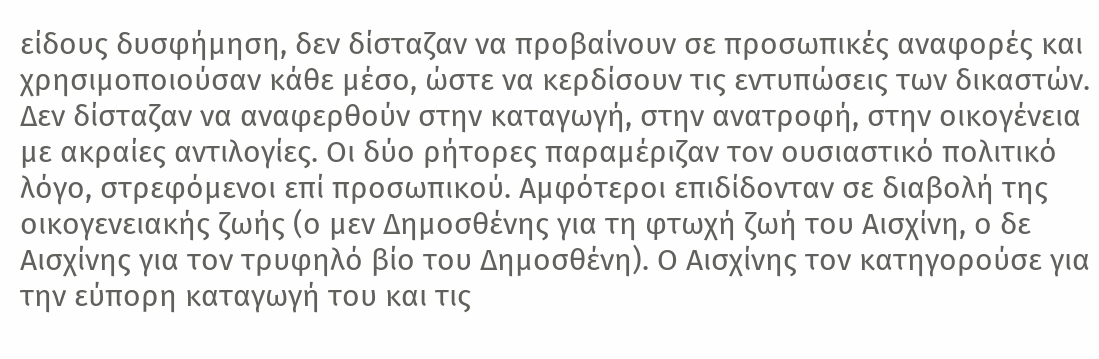είδους δυσφήμηση, δεν δίσταζαν να προβαίνουν σε προσωπικές αναφορές και χρησιμοποιούσαν κάθε μέσο, ώστε να κερδίσουν τις εντυπώσεις των δικαστών. Δεν δίσταζαν να αναφερθούν στην καταγωγή, στην ανατροφή, στην οικογένεια με ακραίες αντιλογίες. Οι δύο ρήτορες παραμέριζαν τον ουσιαστικό πολιτικό λόγο, στρεφόμενοι επί προσωπικού. Αμφότεροι επιδίδονταν σε διαβολή της οικογενειακής ζωής (ο μεν Δημοσθένης για τη φτωχή ζωή του Αισχίνη, ο δε Αισχίνης για τον τρυφηλό βίο του Δημοσθένη). Ο Αισχίνης τον κατηγορούσε για την εύπορη καταγωγή του και τις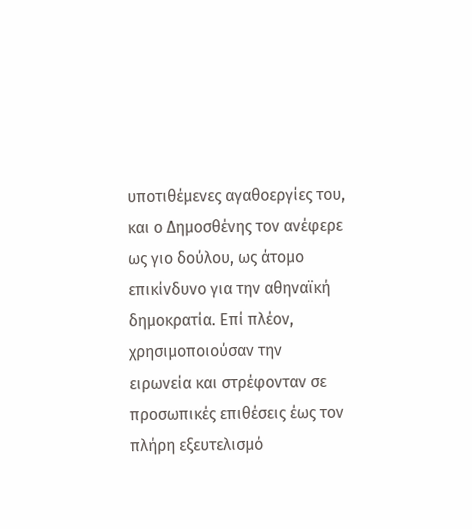υποτιθέμενες αγαθοεργίες του, και ο Δημοσθένης τον ανέφερε ως γιο δούλου, ως άτομο επικίνδυνο για την αθηναϊκή δημοκρατία. Επί πλέον, χρησιμοποιούσαν την ειρωνεία και στρέφονταν σε προσωπικές επιθέσεις έως τον πλήρη εξευτελισμό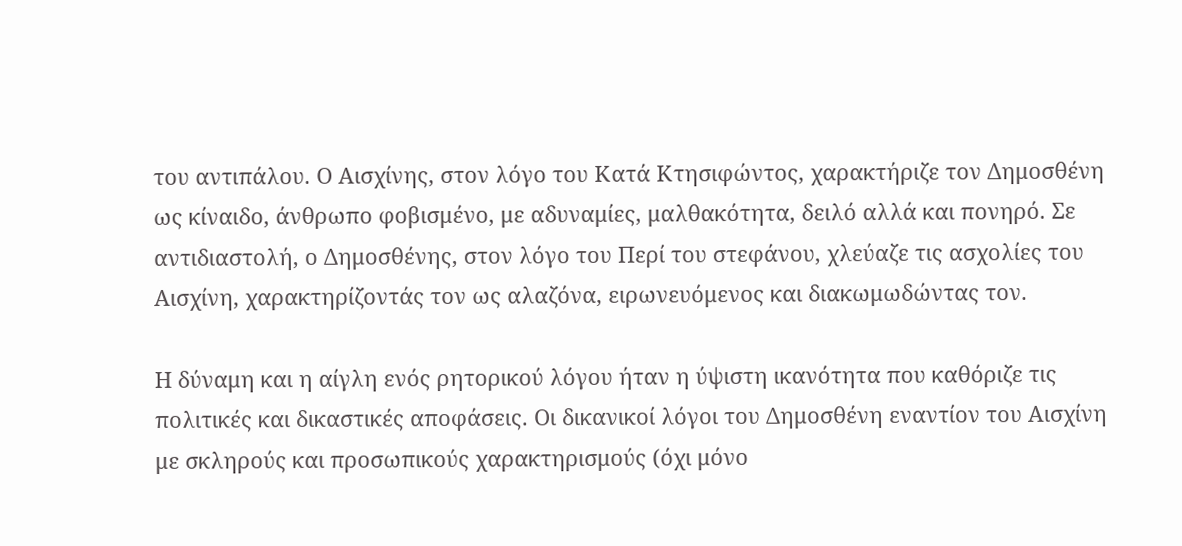του αντιπάλου. Ο Αισχίνης, στον λόγο του Κατά Κτησιφώντος, χαρακτήριζε τον Δημοσθένη ως κίναιδο, άνθρωπο φοβισμένο, με αδυναμίες, μαλθακότητα, δειλό αλλά και πονηρό. Σε αντιδιαστολή, ο Δημοσθένης, στον λόγο του Περί του στεφάνου, χλεύαζε τις ασχολίες του Αισχίνη, χαρακτηρίζοντάς τον ως αλαζόνα, ειρωνευόμενος και διακωμωδώντας τον.

Η δύναμη και η αίγλη ενός ρητορικού λόγου ήταν η ύψιστη ικανότητα που καθόριζε τις πολιτικές και δικαστικές αποφάσεις. Οι δικανικοί λόγοι του Δημοσθένη εναντίον του Αισχίνη με σκληρούς και προσωπικούς χαρακτηρισμούς (όχι μόνο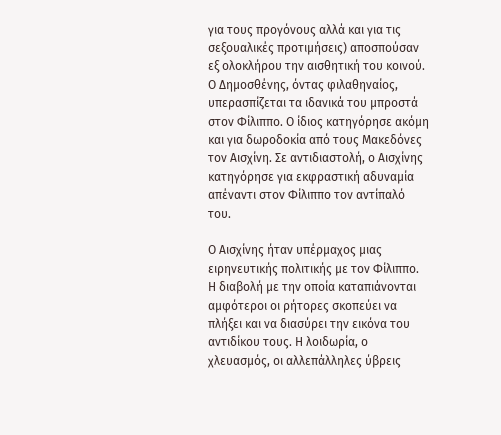για τους προγόνους αλλά και για τις σεξουαλικές προτιμήσεις) αποσπούσαν εξ ολοκλήρου την αισθητική του κοινού. Ο Δημοσθένης, όντας φιλαθηναίος, υπερασπίζεται τα ιδανικά του μπροστά στον Φίλιππο. Ο ίδιος κατηγόρησε ακόμη και για δωροδοκία από τους Μακεδόνες τον Αισχίνη. Σε αντιδιαστολή, ο Αισχίνης κατηγόρησε για εκφραστική αδυναμία απέναντι στον Φίλιππο τον αντίπαλό του.

Ο Αισχίνης ήταν υπέρμαχος μιας ειρηνευτικής πολιτικής με τον Φίλιππο. Η διαβολή με την οποία καταπιάνονται αμφότεροι οι ρήτορες σκοπεύει να πλήξει και να διασύρει την εικόνα του αντιδίκου τους. Η λοιδωρία, ο χλευασμός, οι αλλεπάλληλες ύβρεις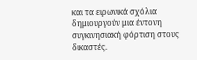και τα ειρωνικά σχόλια δημιουργούν μια έντονη συγκινησιακή φόρτιση στους δικαστές.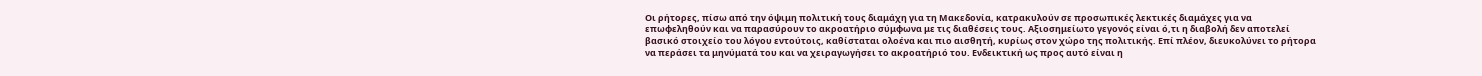Οι ρήτορες, πίσω από την όψιμη πολιτική τους διαμάχη για τη Μακεδονία, κατρακυλούν σε προσωπικές λεκτικές διαμάχες για να επωφεληθούν και να παρασύρουν το ακροατήριο σύμφωνα με τις διαθέσεις τους. Αξιοσημείωτο γεγονός είναι ό,τι η διαβολή δεν αποτελεί βασικό στοιχείο του λόγου εντούτοις, καθίσταται ολοένα και πιο αισθητή, κυρίως στον χώρο της πολιτικής. Επί πλέον, διευκολύνει το ρήτορα να περάσει τα μηνύματά του και να χειραγωγήσει το ακροατήριό του. Ενδεικτική ως προς αυτό είναι η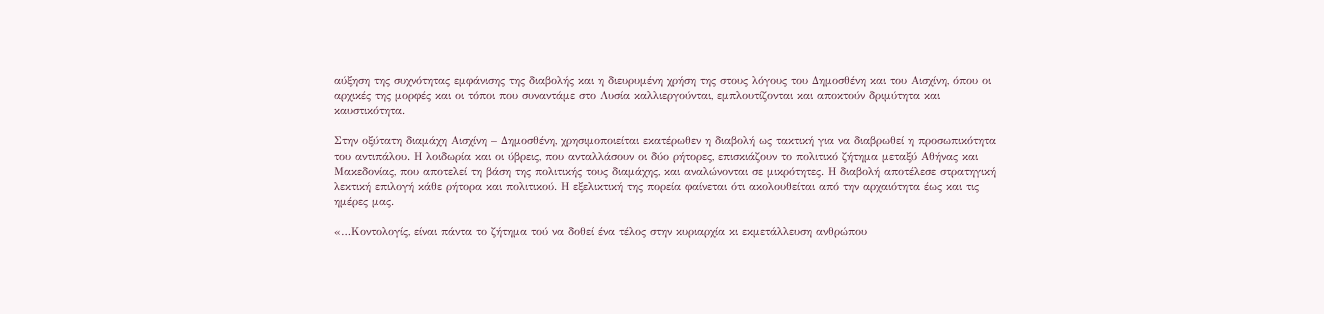αύξηση της συχνότητας εμφάνισης της διαβολής και η διευρυμένη χρήση της στους λόγους του Δημοσθένη και του Αισχίνη, όπου οι αρχικές της μορφές και οι τόποι που συναντάμε στο Λυσία καλλιεργούνται, εμπλουτίζονται και αποκτούν δριμύτητα και καυστικότητα.

Στην οξύτατη διαμάχη Αισχίνη – Δημοσθένη, χρησιμοποιείται εκατέρωθεν η διαβολή ως τακτική για να διαβρωθεί η προσωπικότητα του αντιπάλου. Η λοιδωρία και οι ύβρεις, που ανταλλάσουν οι δύο ρήτορες, επισκιάζουν το πολιτικό ζήτημα μεταξύ Αθήνας και Μακεδονίας, που αποτελεί τη βάση της πολιτικής τους διαμάχης, και αναλώνονται σε μικρότητες. Η διαβολή αποτέλεσε στρατηγική λεκτική επιλογή κάθε ρήτορα και πολιτικού. Η εξελικτική της πορεία φαίνεται ότι ακολουθείται από την αρχαιότητα έως και τις ημέρες μας.

«…Κοντολογίς, είναι πάντα το ζήτημα τού να δοθεί ένα τέλος στην κυριαρχία κι εκμετάλλευση ανθρώπου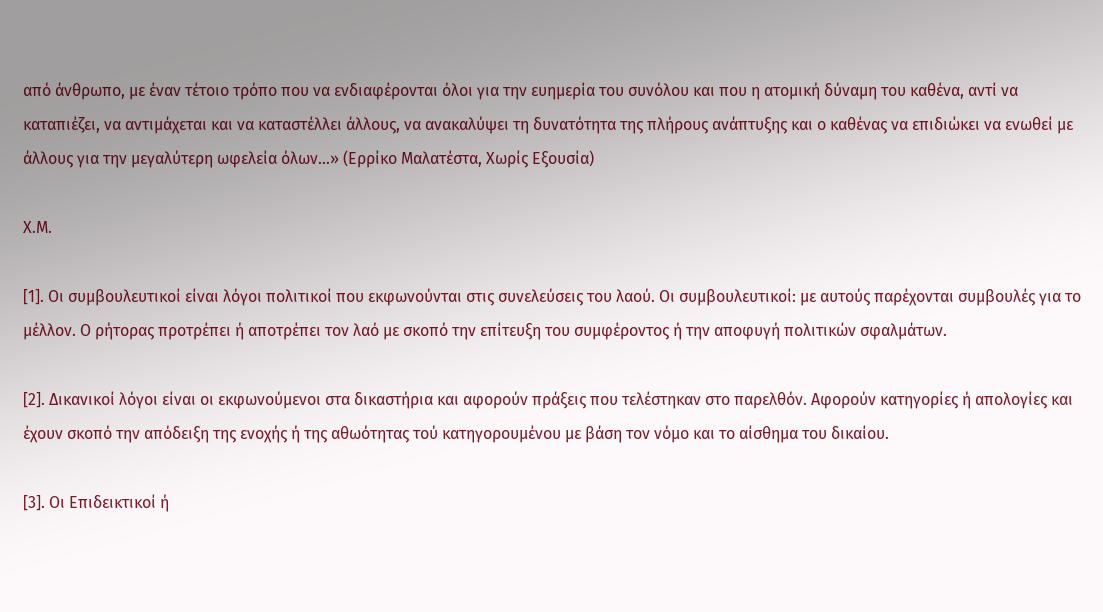από άνθρωπο, με έναν τέτοιο τρόπο που να ενδιαφέρονται όλοι για την ευημερία του συνόλου και που η ατομική δύναμη του καθένα, αντί να καταπιέζει, να αντιμάχεται και να καταστέλλει άλλους, να ανακαλύψει τη δυνατότητα της πλήρους ανάπτυξης και ο καθένας να επιδιώκει να ενωθεί με άλλους για την μεγαλύτερη ωφελεία όλων…» (Ερρίκο Μαλατέστα, Χωρίς Εξουσία)

Χ.Μ.

[1]. Οι συμβουλευτικοί είναι λόγοι πολιτικοί που εκφωνούνται στις συνελεύσεις του λαού. Οι συμβουλευτικοί: με αυτούς παρέχονται συμβουλές για το μέλλον. Ο ρήτορας προτρέπει ή αποτρέπει τον λαό με σκοπό την επίτευξη του συμφέροντος ή την αποφυγή πολιτικών σφαλμάτων.

[2]. Δικανικοί λόγοι είναι οι εκφωνούμενοι στα δικαστήρια και αφορούν πράξεις που τελέστηκαν στο παρελθόν. Αφορούν κατηγορίες ή απολογίες και έχουν σκοπό την απόδειξη της ενοχής ή της αθωότητας τού κατηγορουμένου με βάση τον νόμο και το αίσθημα του δικαίου.

[3]. Οι Επιδεικτικοί ή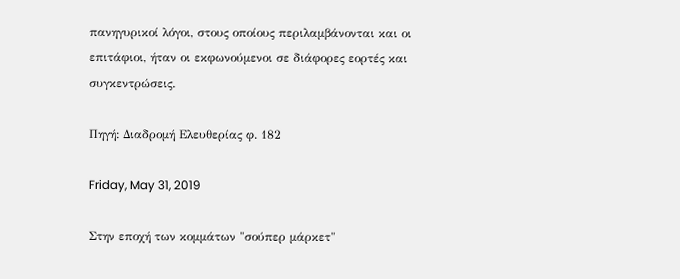πανηγυρικοί λόγοι, στους οποίους περιλαμβάνονται και οι επιτάφιοι, ήταν οι εκφωνούμενοι σε διάφορες εορτές και συγκεντρώσεις.

Πηγή: Διαδρομή Ελευθερίας φ. 182

Friday, May 31, 2019

Στην εποχή των κομμάτων "σούπερ μάρκετ"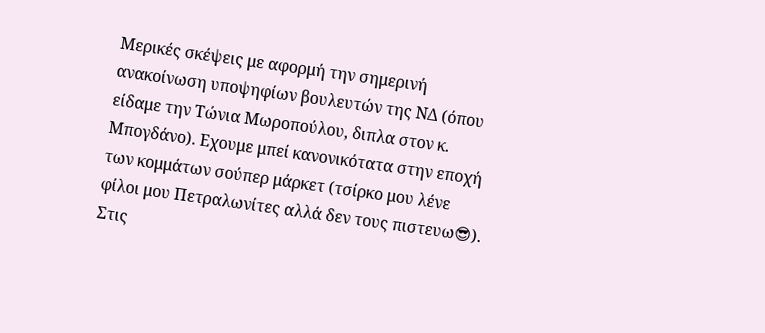Μερικές σκέψεις με αφορμή την σημερινή ανακοίνωση υποψηφίων βουλευτών της ΝΔ (όπου είδαμε την Τώνια Μωροπούλου, διπλα στον κ. Μπογδάνο). Εχουμε μπεί κανονικότατα στην εποχή των κομμάτων σούπερ μάρκετ (τσίρκο μου λένε φίλοι μου Πετραλωνίτες αλλά δεν τους πιστευω😎). Στις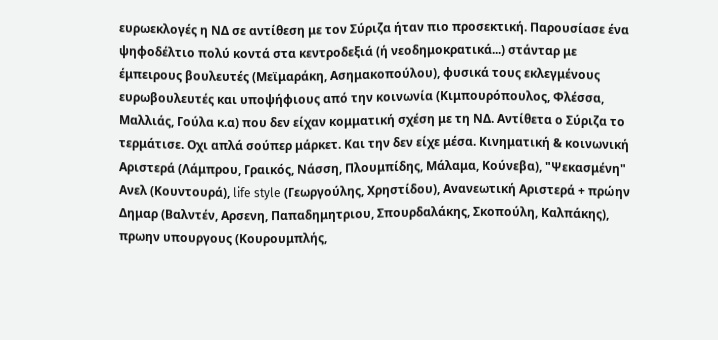ευρωεκλογές η ΝΔ σε αντίθεση με τον Σύριζα ήταν πιο προσεκτική. Παρουσίασε ένα ψηφοδέλτιο πολύ κοντά στα κεντροδεξιά (ή νεοδημοκρατικά...) στάνταρ με έμπειρους βουλευτές (Μεϊμαράκη, Ασημακοπούλου), φυσικά τους εκλεγμένους ευρωβουλευτές και υποψήφιους από την κοινωνία (Κιμπουρόπουλος, Φλέσσα, Μαλλιάς, Γούλα κ.α) που δεν είχαν κομματική σχέση με τη ΝΔ. Αντίθετα ο Σύριζα το τερμάτισε. Οχι απλά σούπερ μάρκετ. Και την δεν είχε μέσα. Κινηματική & κοινωνική Αριστερά (Λάμπρου, Γραικός, Νάσση, Πλουμπίδης, Μάλαμα, Κούνεβα), "Ψεκασμένη" Ανελ (Κουντουρά), life style (Γεωργούλης, Χρηστίδου), Ανανεωτική Αριστερά + πρώην Δημαρ (Βαλντέν, Αρσενη, Παπαδημητριου, Σπουρδαλάκης, Σκοπούλη, Καλπάκης), πρωην υπουργους (Κουρουμπλής,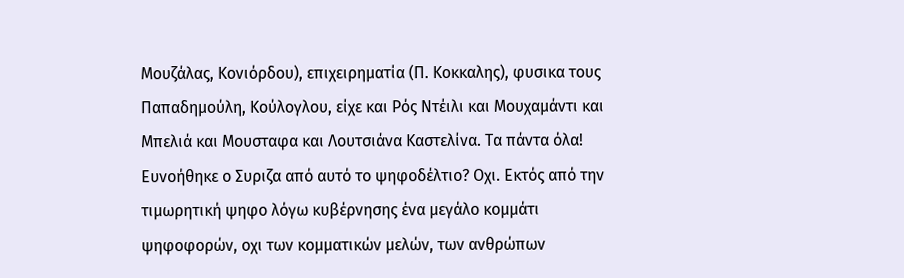Μουζάλας, Κονιόρδου), επιχειρηματία (Π. Κοκκαλης), φυσικα τους Παπαδημούλη, Κούλογλου, είχε και Ρός Ντέιλι και Μουχαμάντι και Μπελιά και Μουσταφα και Λουτσιάνα Καστελίνα. Τα πάντα όλα! Ευνοήθηκε ο Συριζα από αυτό το ψηφοδέλτιο? Οχι. Εκτός από την τιμωρητική ψηφο λόγω κυβέρνησης ένα μεγάλο κομμάτι ψηφοφορών, οχι των κομματικών μελών, των ανθρώπων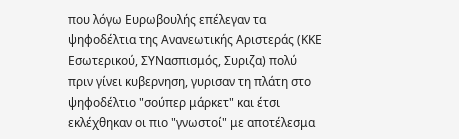που λόγω Ευρωβουλής επέλεγαν τα ψηφοδέλτια της Ανανεωτικής Αριστεράς (ΚΚΕ Εσωτερικού, ΣΥΝασπισμός, Συριζα) πολύ πριν γίνει κυβερνηση, γυρισαν τη πλάτη στο ψηφοδέλτιο "σούπερ μάρκετ" και έτσι εκλέχθηκαν οι πιο "γνωστοί" με αποτέλεσμα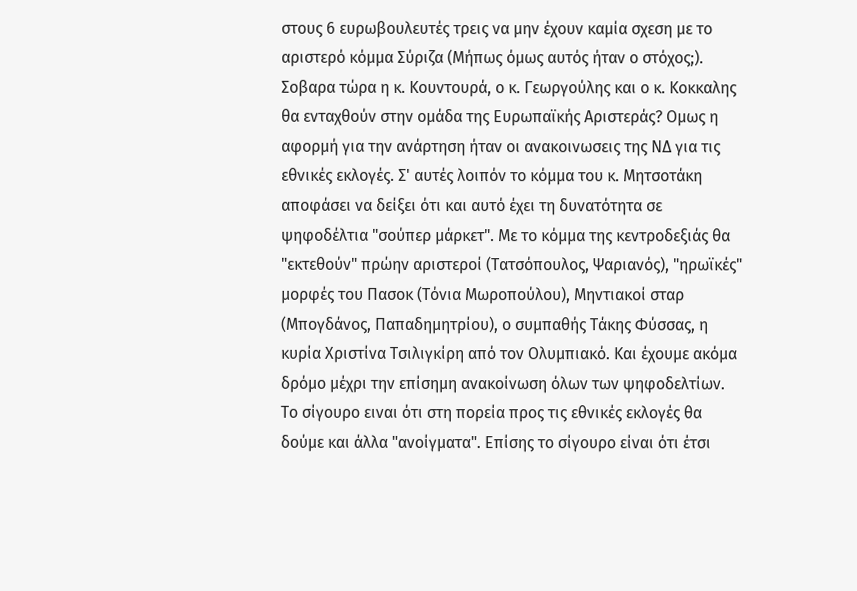στους 6 ευρωβουλευτές τρεις να μην έχουν καμία σχεση με το αριστερό κόμμα Σύριζα (Μήπως όμως αυτός ήταν ο στόχος;). Σοβαρα τώρα η κ. Κουντουρά, ο κ. Γεωργούλης και ο κ. Κοκκαλης θα ενταχθούν στην ομάδα της Ευρωπαϊκής Αριστεράς? Ομως η αφορμή για την ανάρτηση ήταν οι ανακοινωσεις της ΝΔ για τις εθνικές εκλογές. Σ' αυτές λοιπόν το κόμμα του κ. Μητσοτάκη αποφάσει να δείξει ότι και αυτό έχει τη δυνατότητα σε ψηφοδέλτια "σούπερ μάρκετ". Με το κόμμα της κεντροδεξιάς θα "εκτεθούν" πρώην αριστεροί (Τατσόπουλος, Ψαριανός), "ηρωϊκές" μορφές του Πασοκ (Τόνια Μωροπούλου), Μηντιακοί σταρ (Μπογδάνος, Παπαδημητρίου), ο συμπαθής Τάκης Φύσσας, η κυρία Χριστίνα Τσιλιγκίρη από τον Ολυμπιακό. Και έχουμε ακόμα δρόμο μέχρι την επίσημη ανακοίνωση όλων των ψηφοδελτίων.
Το σίγουρο ειναι ότι στη πορεία προς τις εθνικές εκλογές θα δούμε και άλλα "ανοίγματα". Επίσης το σίγουρο είναι ότι έτσι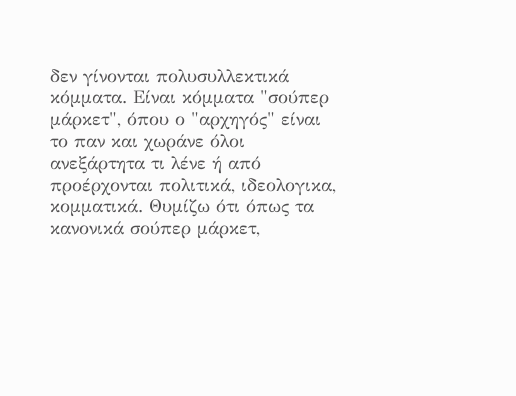δεν γίνονται πολυσυλλεκτικά κόμματα. Είναι κόμματα "σούπερ μάρκετ", όπου ο "αρχηγός" είναι το παν και χωράνε όλοι ανεξάρτητα τι λένε ή από προέρχονται πολιτικά, ιδεολογικα, κομματικά. Θυμίζω ότι όπως τα κανονικά σούπερ μάρκετ,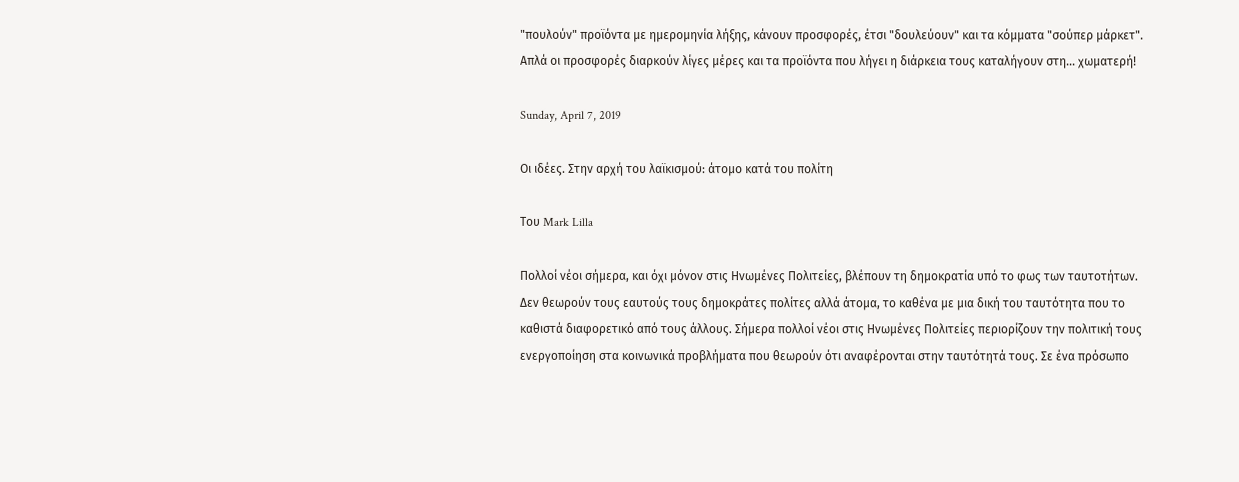"πουλούν" προϊόντα με ημερομηνία λήξης, κάνουν προσφορές, έτσι "δουλεύουν" και τα κόμματα "σούπερ μάρκετ". Απλά οι προσφορές διαρκούν λίγες μέρες και τα προϊόντα που λήγει η διάρκεια τους καταλήγουν στη... χωματερή!

Sunday, April 7, 2019

Οι ιδέες. Στην αρχή του λαϊκισμού: άτομο κατά του πολίτη

Του Mark Lilla

Πολλοί νέοι σήμερα, και όχι μόνον στις Ηνωμένες Πολιτείες, βλέπουν τη δημοκρατία υπό το φως των ταυτοτήτων. Δεν θεωρούν τους εαυτούς τους δημοκράτες πολίτες αλλά άτομα, το καθένα με μια δική του ταυτότητα που το καθιστά διαφορετικό από τους άλλους. Σήμερα πολλοί νέοι στις Ηνωμένες Πολιτείες περιορίζουν την πολιτική τους ενεργοποίηση στα κοινωνικά προβλήματα που θεωρούν ότι αναφέρονται στην ταυτότητά τους. Σε ένα πρόσωπο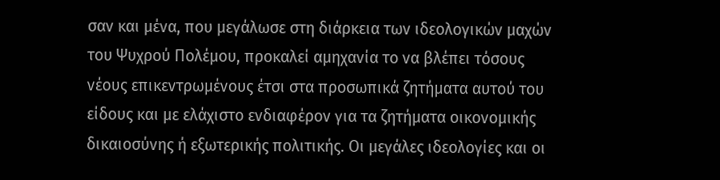σαν και μένα, που μεγάλωσε στη διάρκεια των ιδεολογικών μαχών του Ψυχρού Πολέμου, προκαλεί αμηχανία το να βλέπει τόσους νέους επικεντρωμένους έτσι στα προσωπικά ζητήματα αυτού του είδους και με ελάχιστο ενδιαφέρον για τα ζητήματα οικονομικής δικαιοσύνης ή εξωτερικής πολιτικής. Οι μεγάλες ιδεολογίες και οι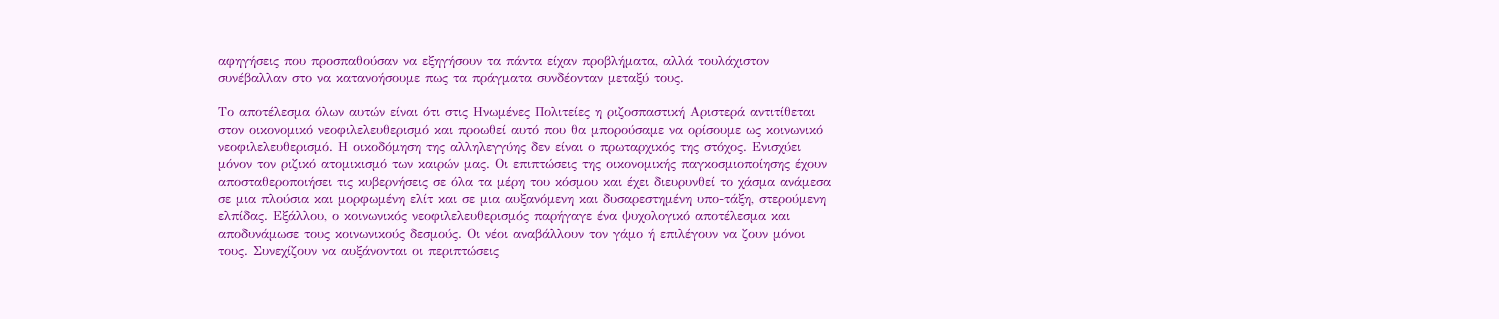αφηγήσεις που προσπαθούσαν να εξηγήσουν τα πάντα είχαν προβλήματα, αλλά τουλάχιστον συνέβαλλαν στο να κατανοήσουμε πως τα πράγματα συνδέονταν μεταξύ τους.

Το αποτέλεσμα όλων αυτών είναι ότι στις Ηνωμένες Πολιτείες η ριζοσπαστική Αριστερά αντιτίθεται στον οικονομικό νεοφιλελευθερισμό και προωθεί αυτό που θα μπορούσαμε να ορίσουμε ως κοινωνικό νεοφιλελευθερισμό. Η οικοδόμηση της αλληλεγγύης δεν είναι ο πρωταρχικός της στόχος. Ενισχύει μόνον τον ριζικό ατομικισμό των καιρών μας. Οι επιπτώσεις της οικονομικής παγκοσμιοποίησης έχουν αποσταθεροποιήσει τις κυβερνήσεις σε όλα τα μέρη του κόσμου και έχει διευρυνθεί το χάσμα ανάμεσα σε μια πλούσια και μορφωμένη ελίτ και σε μια αυξανόμενη και δυσαρεστημένη υπο-τάξη, στερούμενη ελπίδας. Εξάλλου, ο κοινωνικός νεοφιλελευθερισμός παρήγαγε ένα ψυχολογικό αποτέλεσμα και αποδυνάμωσε τους κοινωνικούς δεσμούς. Οι νέοι αναβάλλουν τον γάμο ή επιλέγουν να ζουν μόνοι τους. Συνεχίζουν να αυξάνονται οι περιπτώσεις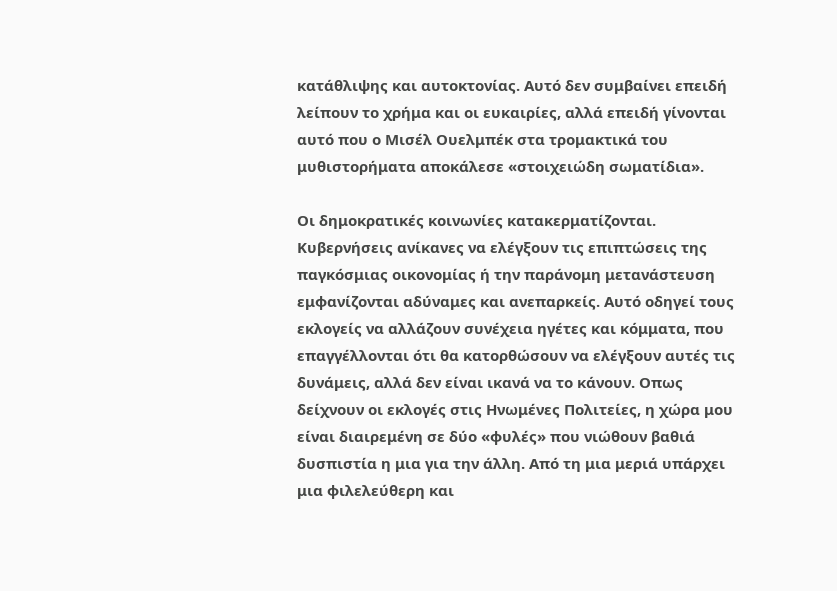κατάθλιψης και αυτοκτονίας. Αυτό δεν συμβαίνει επειδή λείπουν το χρήμα και οι ευκαιρίες, αλλά επειδή γίνονται αυτό που ο Μισέλ Ουελμπέκ στα τρομακτικά του μυθιστορήματα αποκάλεσε «στοιχειώδη σωματίδια».

Οι δημοκρατικές κοινωνίες κατακερματίζονται. Κυβερνήσεις ανίκανες να ελέγξουν τις επιπτώσεις της παγκόσμιας οικονομίας ή την παράνομη μετανάστευση εμφανίζονται αδύναμες και ανεπαρκείς. Αυτό οδηγεί τους εκλογείς να αλλάζουν συνέχεια ηγέτες και κόμματα, που επαγγέλλονται ότι θα κατορθώσουν να ελέγξουν αυτές τις δυνάμεις, αλλά δεν είναι ικανά να το κάνουν. Οπως δείχνουν οι εκλογές στις Ηνωμένες Πολιτείες, η χώρα μου είναι διαιρεμένη σε δύο «φυλές» που νιώθουν βαθιά δυσπιστία η μια για την άλλη. Από τη μια μεριά υπάρχει μια φιλελεύθερη και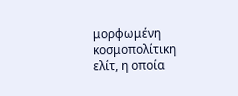μορφωμένη κοσμοπολίτικη ελίτ, η οποία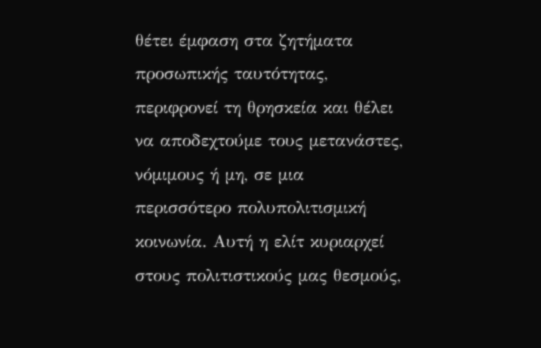θέτει έμφαση στα ζητήματα προσωπικής ταυτότητας, περιφρονεί τη θρησκεία και θέλει να αποδεχτούμε τους μετανάστες, νόμιμους ή μη, σε μια περισσότερο πολυπολιτισμική κοινωνία. Αυτή η ελίτ κυριαρχεί στους πολιτιστικούς μας θεσμούς,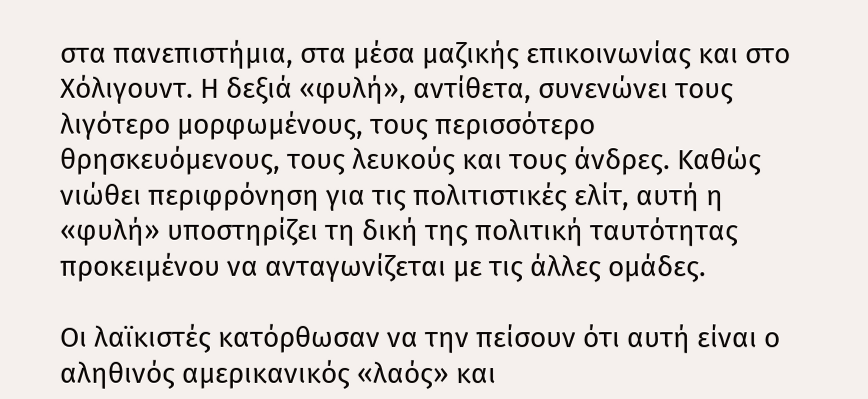στα πανεπιστήμια, στα μέσα μαζικής επικοινωνίας και στο Χόλιγουντ. Η δεξιά «φυλή», αντίθετα, συνενώνει τους λιγότερο μορφωμένους, τους περισσότερο θρησκευόμενους, τους λευκούς και τους άνδρες. Καθώς νιώθει περιφρόνηση για τις πολιτιστικές ελίτ, αυτή η «φυλή» υποστηρίζει τη δική της πολιτική ταυτότητας προκειμένου να ανταγωνίζεται με τις άλλες ομάδες.

Οι λαϊκιστές κατόρθωσαν να την πείσουν ότι αυτή είναι ο αληθινός αμερικανικός «λαός» και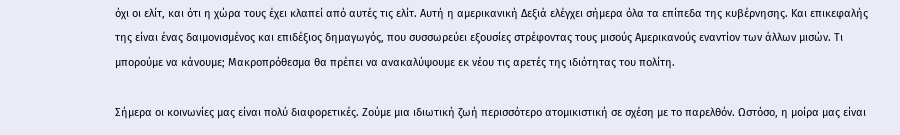όχι οι ελίτ, και ότι η χώρα τους έχει κλαπεί από αυτές τις ελίτ. Αυτή η αμερικανική Δεξιά ελέγχει σήμερα όλα τα επίπεδα της κυβέρνησης. Και επικεφαλής της είναι ένας δαιμονισμένος και επιδέξιος δημαγωγός, που συσσωρεύει εξουσίες στρέφοντας τους μισούς Αμερικανούς εναντίον των άλλων μισών. Τι μπορούμε να κάνουμε; Μακροπρόθεσμα θα πρέπει να ανακαλύψουμε εκ νέου τις αρετές της ιδιότητας του πολίτη.

Σήμερα οι κοινωνίες μας είναι πολύ διαφορετικές. Ζούμε μια ιδιωτική ζωή περισσότερο ατομικιστική σε σχέση με το παρελθόν. Ωστόσο, η μοίρα μας είναι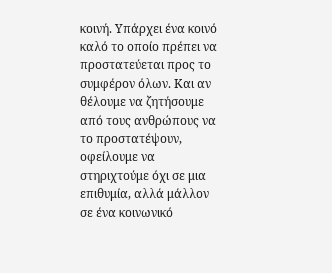κοινή. Υπάρχει ένα κοινό καλό το οποίο πρέπει να προστατεύεται προς το συμφέρον όλων. Και αν θέλουμε να ζητήσουμε από τους ανθρώπους να το προστατέψουν, οφείλουμε να στηριχτούμε όχι σε μια επιθυμία, αλλά μάλλον σε ένα κοινωνικό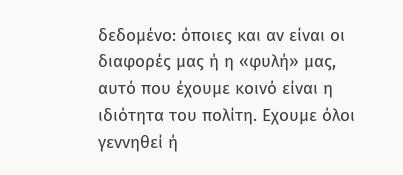δεδομένο: όποιες και αν είναι οι διαφορές μας ή η «φυλή» μας, αυτό που έχουμε κοινό είναι η ιδιότητα του πολίτη. Εχουμε όλοι γεννηθεί ή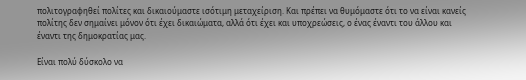πολιτογραφηθεί πολίτες και δικαιούμαστε ισότιμη μεταχείριση. Και πρέπει να θυμόμαστε ότι το να είναι κανείς πολίτης δεν σημαίνει μόνον ότι έχει δικαιώματα, αλλά ότι έχει και υποχρεώσεις, ο ένας έναντι του άλλου και έναντι της δημοκρατίας μας.

Είναι πολύ δύσκολο να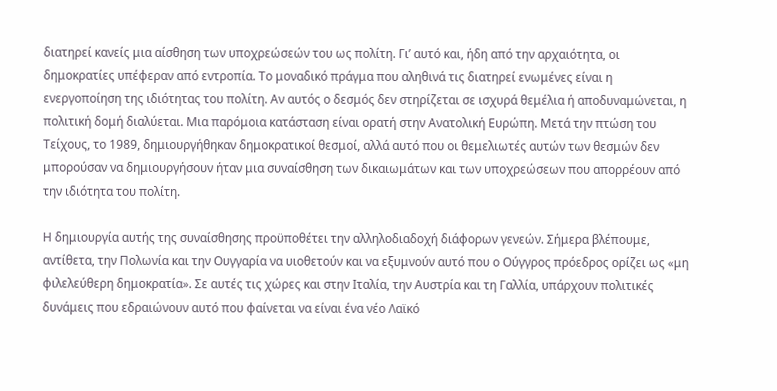διατηρεί κανείς μια αίσθηση των υποχρεώσεών του ως πολίτη. Γι’ αυτό και, ήδη από την αρχαιότητα, οι δημοκρατίες υπέφεραν από εντροπία. Το μοναδικό πράγμα που αληθινά τις διατηρεί ενωμένες είναι η ενεργοποίηση της ιδιότητας του πολίτη. Αν αυτός ο δεσμός δεν στηρίζεται σε ισχυρά θεμέλια ή αποδυναμώνεται, η πολιτική δομή διαλύεται. Μια παρόμοια κατάσταση είναι ορατή στην Ανατολική Ευρώπη. Μετά την πτώση του Τείχους, το 1989, δημιουργήθηκαν δημοκρατικοί θεσμοί, αλλά αυτό που οι θεμελιωτές αυτών των θεσμών δεν μπορούσαν να δημιουργήσουν ήταν μια συναίσθηση των δικαιωμάτων και των υποχρεώσεων που απορρέουν από την ιδιότητα του πολίτη.

Η δημιουργία αυτής της συναίσθησης προϋποθέτει την αλληλοδιαδοχή διάφορων γενεών. Σήμερα βλέπουμε, αντίθετα, την Πολωνία και την Ουγγαρία να υιοθετούν και να εξυμνούν αυτό που ο Ούγγρος πρόεδρος ορίζει ως «μη φιλελεύθερη δημοκρατία». Σε αυτές τις χώρες και στην Ιταλία, την Αυστρία και τη Γαλλία, υπάρχουν πολιτικές δυνάμεις που εδραιώνουν αυτό που φαίνεται να είναι ένα νέο Λαϊκό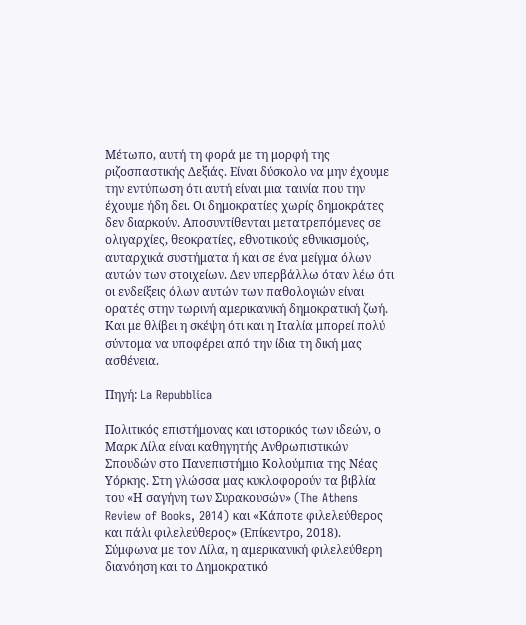Μέτωπο, αυτή τη φορά με τη μορφή της ριζοσπαστικής Δεξιάς. Είναι δύσκολο να μην έχουμε την εντύπωση ότι αυτή είναι μια ταινία που την έχουμε ήδη δει. Οι δημοκρατίες χωρίς δημοκράτες δεν διαρκούν. Αποσυντίθενται μετατρεπόμενες σε ολιγαρχίες, θεοκρατίες, εθνοτικούς εθνικισμούς, αυταρχικά συστήματα ή και σε ένα μείγμα όλων αυτών των στοιχείων. Δεν υπερβάλλω όταν λέω ότι οι ενδείξεις όλων αυτών των παθολογιών είναι ορατές στην τωρινή αμερικανική δημοκρατική ζωή. Και με θλίβει η σκέψη ότι και η Ιταλία μπορεί πολύ σύντομα να υποφέρει από την ίδια τη δική μας ασθένεια.

Πηγή: La Repubblica

Πολιτικός επιστήμονας και ιστορικός των ιδεών, ο Μαρκ Λίλα είναι καθηγητής Ανθρωπιστικών Σπουδών στο Πανεπιστήμιο Κολούμπια της Νέας Υόρκης. Στη γλώσσα μας κυκλοφορούν τα βιβλία του «Η σαγήνη των Συρακουσών» (The Athens Review of Books, 2014) και «Κάποτε φιλελεύθερος και πάλι φιλελεύθερος» (Επίκεντρο, 2018).
Σύμφωνα με τον Λίλα, η αμερικανική φιλελεύθερη διανόηση και το Δημοκρατικό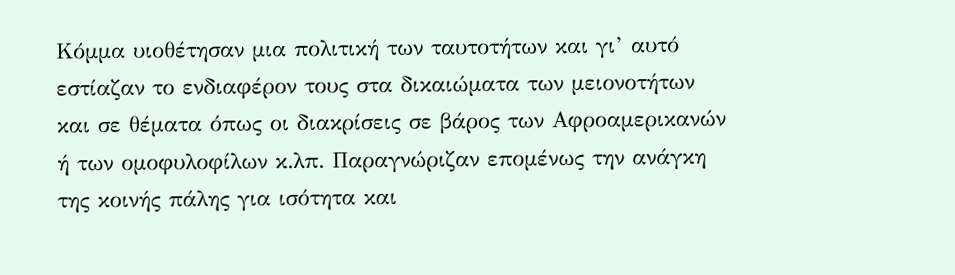Κόμμα υιοθέτησαν μια πολιτική των ταυτοτήτων και γι’ αυτό εστίαζαν το ενδιαφέρον τους στα δικαιώματα των μειονοτήτων και σε θέματα όπως οι διακρίσεις σε βάρος των Αφροαμερικανών ή των ομοφυλοφίλων κ.λπ. Παραγνώριζαν επομένως την ανάγκη της κοινής πάλης για ισότητα και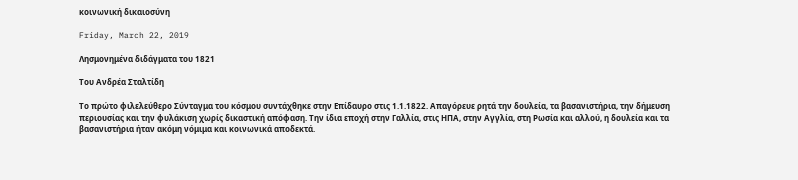κοινωνική δικαιοσύνη

Friday, March 22, 2019

Λησμονημένα διδάγματα του 1821

Του Ανδρέα Σταλτίδη

Το πρώτο φιλελεύθερο Σύνταγμα του κόσμου συντάχθηκε στην Επίδαυρο στις 1.1.1822. Απαγόρευε ρητά την δουλεία, τα βασανιστήρια, την δήμευση περιουσίας και την φυλάκιση χωρίς δικαστική απόφαση. Την ίδια εποχή στην Γαλλία, στις ΗΠΑ, στην Αγγλία, στη Ρωσία και αλλού, η δουλεία και τα βασανιστήρια ήταν ακόμη νόμιμα και κοινωνικά αποδεκτά.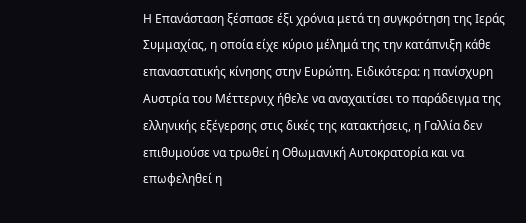Η Επανάσταση ξέσπασε έξι χρόνια μετά τη συγκρότηση της Ιεράς Συμμαχίας, η οποία είχε κύριο μέλημά της την κατάπνιξη κάθε επαναστατικής κίνησης στην Ευρώπη. Ειδικότερα: η πανίσχυρη Αυστρία του Μέττερνιχ ήθελε να αναχαιτίσει το παράδειγμα της ελληνικής εξέγερσης στις δικές της κατακτήσεις, η Γαλλία δεν επιθυμούσε να τρωθεί η Οθωμανική Αυτοκρατορία και να επωφεληθεί η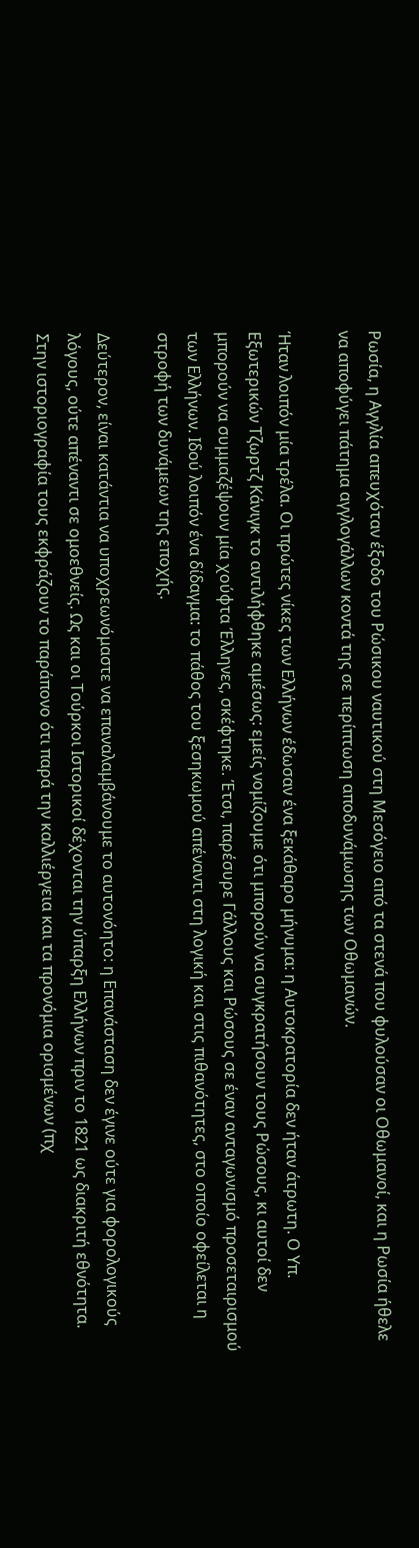Ρωσία, η Αγγλία απευχόταν έξοδο του Ρώσικου ναυτικού στη Μεσόγειο από τα στενά που φυλούσαν οι Οθωμανοί, και η Ρωσία ήθελε να αποφύγει πάτημα αγγλογάλλων κοντά της σε περίπτωση αποδυνάμωσης των Οθωμανών.

Ήταν λοιπόν μία τρέλα. Οι πρώτες νίκες των Ελλήνων έδωσαν ένα ξεκάθαρο μήνυμα: η Αυτοκρατορία δεν ήταν άτρωτη. Ο Υπ. Εξωτερικών Τζωρτζ Κάνιγκ το αντιλήφθηκε αμέσως: εμείς νομίζουμε ότι μπορούν να συγκρατήσουν τους Ρώσους, κι αυτοί δεν μπορούν να συμμαζέψουν μία χούφτα Έλληνες, σκέφτηκε. Έτσι, παρέσυρε Γάλλους και Ρώσους σε έναν ανταγωνισμό προσεταιρισμού των Ελλήνων. Ιδού λοιπόν ένα δίδαγμα: το πάθος του ξεσηκωμού απέναντι στη λογική και στις πιθανότητες, στο οποίο οφείλεται η στροφή των δυνάμεων της εποχής.

Δεύτερον, είναι κατάντια να υποχρεωνόμαστε να επαναλαμβάνουμε το αυτονόητο: η Επανάσταση δεν έγινε ούτε για φορολογικούς λόγους, ούτε απέναντι σε ομοεθνείς. Ως και οι Τούρκοι Ιστορικοί δέχονται την ύπαρξη Ελλήνων πριν το 1821 ως διακριτή εθνότητα. Στην ιστοριογραφία τους εκφράζουν το παράπονο ότι παρά την καλλιέργεια και τα προνόμια ορισμένων (πχ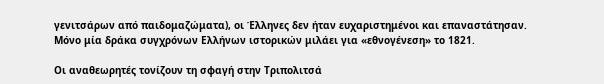γενιτσάρων από παιδομαζώματα), οι Έλληνες δεν ήταν ευχαριστημένοι και επαναστάτησαν. Μόνο μία δράκα συγχρόνων Ελλήνων ιστορικών μιλάει για «εθνογένεση» το 1821.

Οι αναθεωρητές τονίζουν τη σφαγή στην Τριπολιτσά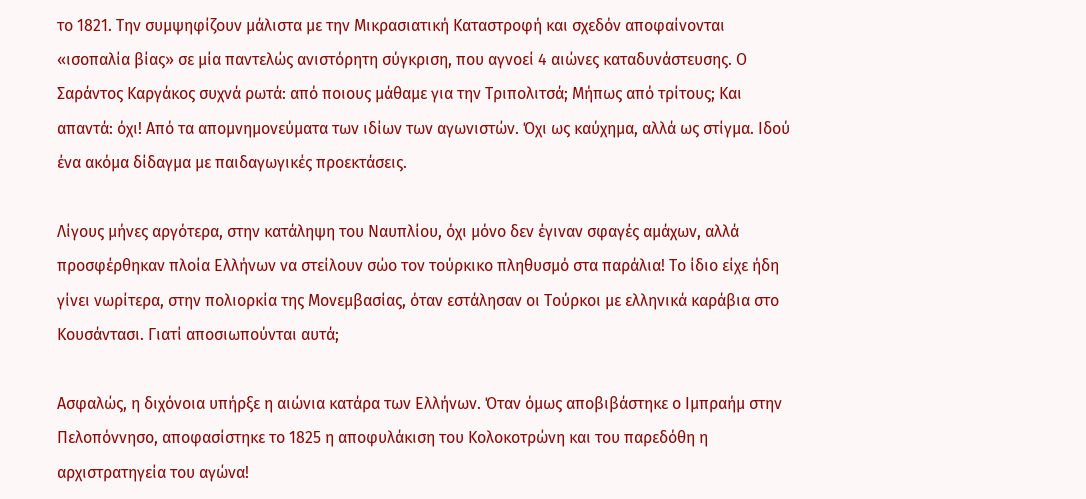το 1821. Την συμψηφίζουν μάλιστα με την Μικρασιατική Καταστροφή και σχεδόν αποφαίνονται «ισοπαλία βίας» σε μία παντελώς ανιστόρητη σύγκριση, που αγνοεί 4 αιώνες καταδυνάστευσης. Ο Σαράντος Καργάκος συχνά ρωτά: από ποιους μάθαμε για την Τριπολιτσά; Μήπως από τρίτους; Και απαντά: όχι! Από τα απομνημονεύματα των ιδίων των αγωνιστών. Όχι ως καύχημα, αλλά ως στίγμα. Ιδού ένα ακόμα δίδαγμα με παιδαγωγικές προεκτάσεις.

Λίγους μήνες αργότερα, στην κατάληψη του Ναυπλίου, όχι μόνο δεν έγιναν σφαγές αμάχων, αλλά προσφέρθηκαν πλοία Ελλήνων να στείλουν σώο τον τούρκικο πληθυσμό στα παράλια! Το ίδιο είχε ήδη γίνει νωρίτερα, στην πολιορκία της Μονεμβασίας, όταν εστάλησαν οι Τούρκοι με ελληνικά καράβια στο Κουσάντασι. Γιατί αποσιωπούνται αυτά;

Ασφαλώς, η διχόνοια υπήρξε η αιώνια κατάρα των Ελλήνων. Όταν όμως αποβιβάστηκε ο Ιμπραήμ στην Πελοπόννησο, αποφασίστηκε το 1825 η αποφυλάκιση του Κολοκοτρώνη και του παρεδόθη η αρχιστρατηγεία του αγώνα!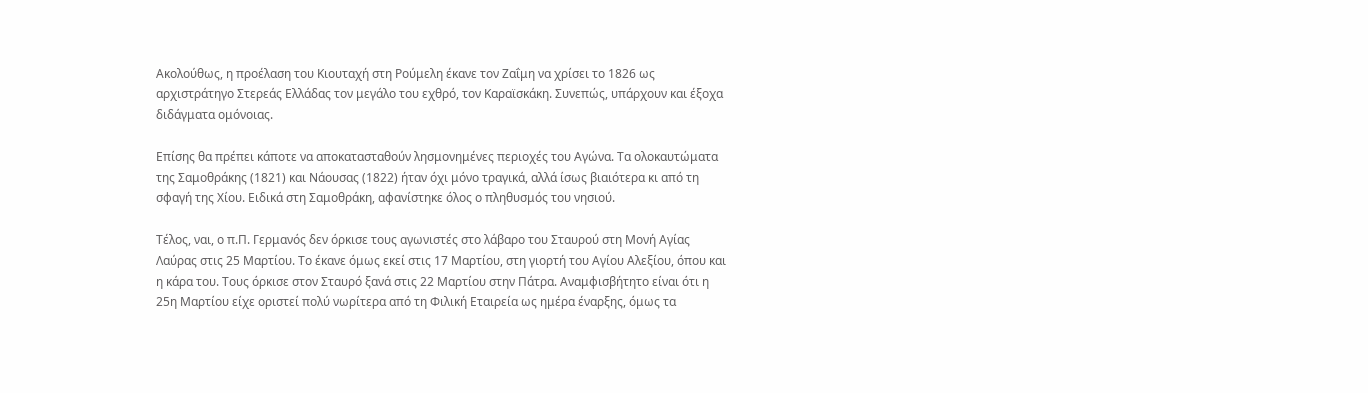Ακολούθως, η προέλαση του Κιουταχή στη Ρούμελη έκανε τον Ζαΐμη να χρίσει το 1826 ως αρχιστράτηγο Στερεάς Ελλάδας τον μεγάλο του εχθρό, τον Καραϊσκάκη. Συνεπώς, υπάρχουν και έξοχα διδάγματα ομόνοιας.

Επίσης θα πρέπει κάποτε να αποκατασταθούν λησμονημένες περιοχές του Αγώνα. Τα ολοκαυτώματα της Σαμοθράκης (1821) και Νάουσας (1822) ήταν όχι μόνο τραγικά, αλλά ίσως βιαιότερα κι από τη σφαγή της Χίου. Ειδικά στη Σαμοθράκη, αφανίστηκε όλος ο πληθυσμός του νησιού.

Τέλος, ναι, ο π.Π. Γερμανός δεν όρκισε τους αγωνιστές στο λάβαρο του Σταυρού στη Μονή Αγίας Λαύρας στις 25 Μαρτίου. Το έκανε όμως εκεί στις 17 Μαρτίου, στη γιορτή του Αγίου Αλεξίου, όπου και η κάρα του. Τους όρκισε στον Σταυρό ξανά στις 22 Μαρτίου στην Πάτρα. Αναμφισβήτητο είναι ότι η 25η Μαρτίου είχε οριστεί πολύ νωρίτερα από τη Φιλική Εταιρεία ως ημέρα έναρξης, όμως τα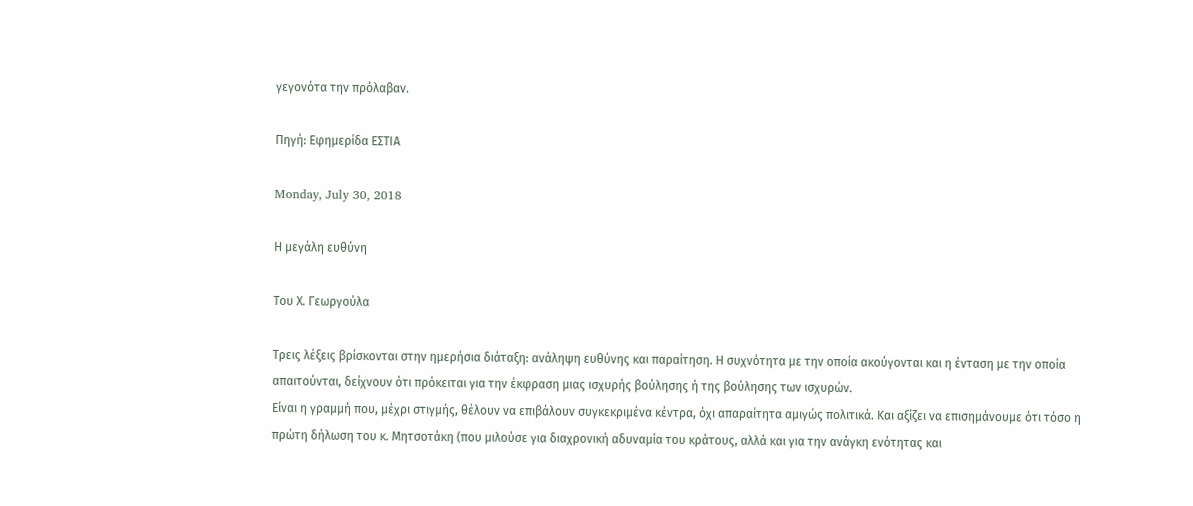γεγονότα την πρόλαβαν.

Πηγή: Εφημερίδα ΕΣΤΙΑ

Monday, July 30, 2018

Η μεγάλη ευθύνη

Του Χ. Γεωργούλα

Τρεις λέξεις βρίσκονται στην ημερήσια διάταξη: ανάληψη ευθύνης και παραίτηση. Η συχνότητα με την οποία ακούγονται και η ένταση με την οποία απαιτούνται, δείχνουν ότι πρόκειται για την έκφραση μιας ισχυρής βούλησης ή της βούλησης των ισχυρών.
Είναι η γραμμή που, μέχρι στιγμής, θέλουν να επιβάλουν συγκεκριμένα κέντρα, όχι απαραίτητα αμιγώς πολιτικά. Και αξίζει να επισημάνουμε ότι τόσο η πρώτη δήλωση του κ. Μητσοτάκη (που μιλούσε για διαχρονική αδυναμία του κράτους, αλλά και για την ανάγκη ενότητας και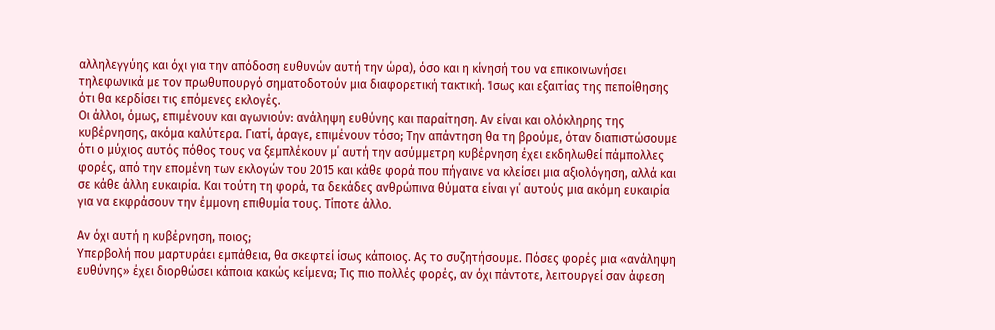αλληλεγγύης και όχι για την απόδοση ευθυνών αυτή την ώρα), όσο και η κίνησή του να επικοινωνήσει τηλεφωνικά με τον πρωθυπουργό σηματοδοτούν μια διαφορετική τακτική. Ίσως και εξαιτίας της πεποίθησης ότι θα κερδίσει τις επόμενες εκλογές.
Οι άλλοι, όμως, επιμένουν και αγωνιούν: ανάληψη ευθύνης και παραίτηση. Αν είναι και ολόκληρης της κυβέρνησης, ακόμα καλύτερα. Γιατί, άραγε, επιμένουν τόσο; Την απάντηση θα τη βρούμε, όταν διαπιστώσουμε ότι ο μύχιος αυτός πόθος τους να ξεμπλέκουν μ΄ αυτή την ασύμμετρη κυβέρνηση έχει εκδηλωθεί πάμπολλες φορές, από την επομένη των εκλογών του 2015 και κάθε φορά που πήγαινε να κλείσει μια αξιολόγηση, αλλά και σε κάθε άλλη ευκαιρία. Και τούτη τη φορά, τα δεκάδες ανθρώπινα θύματα είναι γι΄ αυτούς μια ακόμη ευκαιρία για να εκφράσουν την έμμονη επιθυμία τους. Τίποτε άλλο.

Αν όχι αυτή η κυβέρνηση, ποιος;
Υπερβολή που μαρτυράει εμπάθεια, θα σκεφτεί ίσως κάποιος. Ας το συζητήσουμε. Πόσες φορές μια «ανάληψη ευθύνης» έχει διορθώσει κάποια κακώς κείμενα; Τις πιο πολλές φορές, αν όχι πάντοτε, λειτουργεί σαν άφεση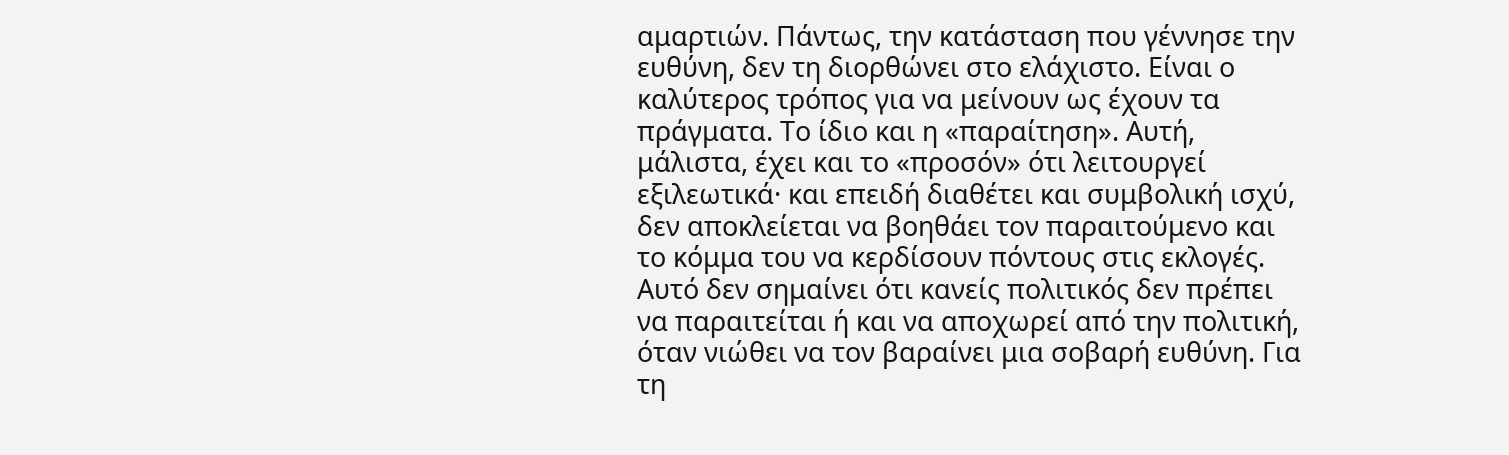αμαρτιών. Πάντως, την κατάσταση που γέννησε την ευθύνη, δεν τη διορθώνει στο ελάχιστο. Είναι ο καλύτερος τρόπος για να μείνουν ως έχουν τα πράγματα. Το ίδιο και η «παραίτηση». Αυτή, μάλιστα, έχει και το «προσόν» ότι λειτουργεί εξιλεωτικά· και επειδή διαθέτει και συμβολική ισχύ, δεν αποκλείεται να βοηθάει τον παραιτούμενο και το κόμμα του να κερδίσουν πόντους στις εκλογές.
Αυτό δεν σημαίνει ότι κανείς πολιτικός δεν πρέπει να παραιτείται ή και να αποχωρεί από την πολιτική, όταν νιώθει να τον βαραίνει μια σοβαρή ευθύνη. Για τη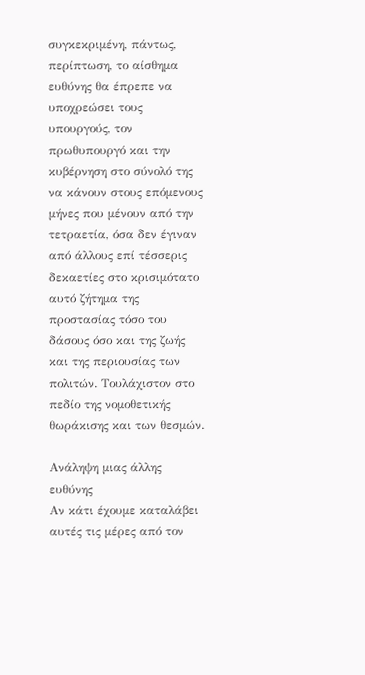συγκεκριμένη, πάντως, περίπτωση, το αίσθημα ευθύνης θα έπρεπε να υποχρεώσει τους υπουργούς, τον πρωθυπουργό και την κυβέρνηση στο σύνολό της να κάνουν στους επόμενους μήνες που μένουν από την τετραετία, όσα δεν έγιναν από άλλους επί τέσσερις δεκαετίες στο κρισιμότατο αυτό ζήτημα της προστασίας τόσο του δάσους όσο και της ζωής και της περιουσίας των πολιτών. Τουλάχιστον στο πεδίο της νομοθετικής θωράκισης και των θεσμών.

Ανάληψη μιας άλλης ευθύνης
Αν κάτι έχουμε καταλάβει αυτές τις μέρες από τον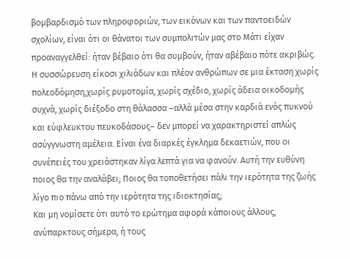βομβαρδισμό των πληροφοριών, των εικόνων και των παντοειδών σχολίων, είναι ότι οι θάνατοι των συμπολιτών μας στο Μάτι είχαν προαναγγελθεί: ήταν βέβαιο ότι θα συμβούν, ήταν αβέβαιο πότε ακριβώς. Η συσσώρευση είκοσι χιλιάδων και πλέον ανθρώπων σε μια έκταση χωρίς πολεοδόμηση,χωρίς ρυμοτομία, χωρίς σχέδιο, χωρίς άδεια οικοδομής συχνά, χωρίς διέξοδο στη θάλασσα –αλλά μέσα στην καρδιά ενός πυκνού και εύφλευκτου πευκοδάσους– δεν μπορεί να χαρακτηριστεί απλώς ασύγγνωστη αμέλεια. Είναι ένα διαρκές έγκλημα δεκαετιών, που οι συνέπειές του χρειάστηκαν λίγα λεπτά για να φανούν. Αυτή την ευθύνη ποιος θα την αναλάβει; Ποιος θα τοποθετήσει πάλι την ιερότητα της ζωής λίγο πιο πάνω από την ιερότητα της ιδιοκτησίας;
Και μη νομίσετε ότι αυτό το ερώτημα αφορά κάποιους άλλους, ανύπαρκτους σήμερα, ή τους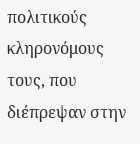πολιτικούς κληρονόμους τους, που διέπρεψαν στην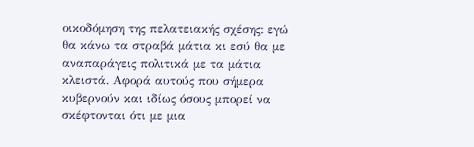οικοδόμηση της πελατειακής σχέσης: εγώ θα κάνω τα στραβά μάτια κι εσύ θα με αναπαράγεις πολιτικά με τα μάτια κλειστά. Αφορά αυτούς που σήμερα κυβερνούν και ιδίως όσους μπορεί να σκέφτονται ότι με μια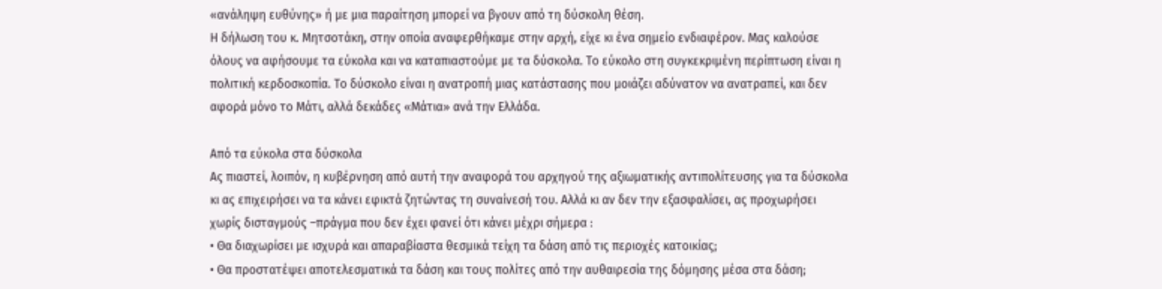«ανάληψη ευθύνης» ή με μια παραίτηση μπορεί να βγουν από τη δύσκολη θέση.
Η δήλωση του κ. Μητσοτάκη, στην οποία αναφερθήκαμε στην αρχή, είχε κι ένα σημείο ενδιαφέρον. Μας καλούσε όλους να αφήσουμε τα εύκολα και να καταπιαστούμε με τα δύσκολα. Το εύκολο στη συγκεκριμένη περίπτωση είναι η πολιτική κερδοσκοπία. Το δύσκολο είναι η ανατροπή μιας κατάστασης που μοιάζει αδύνατον να ανατραπεί, και δεν αφορά μόνο το Μάτι, αλλά δεκάδες «Μάτια» ανά την Ελλάδα.

Από τα εύκολα στα δύσκολα
Ας πιαστεί, λοιπόν, η κυβέρνηση από αυτή την αναφορά του αρχηγού της αξιωματικής αντιπολίτευσης για τα δύσκολα κι ας επιχειρήσει να τα κάνει εφικτά ζητώντας τη συναίνεσή του. Αλλά κι αν δεν την εξασφαλίσει, ας προχωρήσει χωρίς δισταγμούς –πράγμα που δεν έχει φανεί ότι κάνει μέχρι σήμερα :
• Θα διαχωρίσει με ισχυρά και απαραβίαστα θεσμικά τείχη τα δάση από τις περιοχές κατοικίας;
• Θα προστατέψει αποτελεσματικά τα δάση και τους πολίτες από την αυθαιρεσία της δόμησης μέσα στα δάση;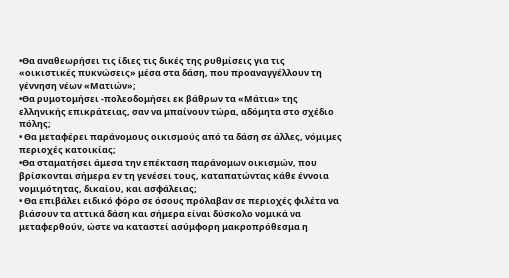•Θα αναθεωρήσει τις ίδιες τις δικές της ρυθμίσεις για τις «οικιστικές πυκνώσεις» μέσα στα δάση, που προαναγγέλλουν τη γέννηση νέων «Ματιών»;
•Θα ρυμοτομήσει -πολεοδομήσει εκ βάθρων τα «Μάτια» της ελληνικής επικράτειας, σαν να μπαίνουν τώρα, αδόμητα στο σχέδιο πόλης;
• Θα μεταφέρει παράνομους οικισμούς από τα δάση σε άλλες, νόμιμες περιοχές κατοικίας;
•Θα σταματήσει άμεσα την επέκταση παράνομων οικισμών, που βρίσκονται σήμερα εν τη γενέσει τους, καταπατώντας κάθε έννοια νομιμότητας, δικαίου, και ασφάλειας;
• Θα επιβάλει ειδικό φόρο σε όσους πρόλαβαν σε περιοχές φιλέτα να βιάσουν τα αττικά δάση και σήμερα είναι δύσκολο νομικά να μεταφερθούν, ώστε να καταστεί ασύμφορη μακροπρόθεσμα η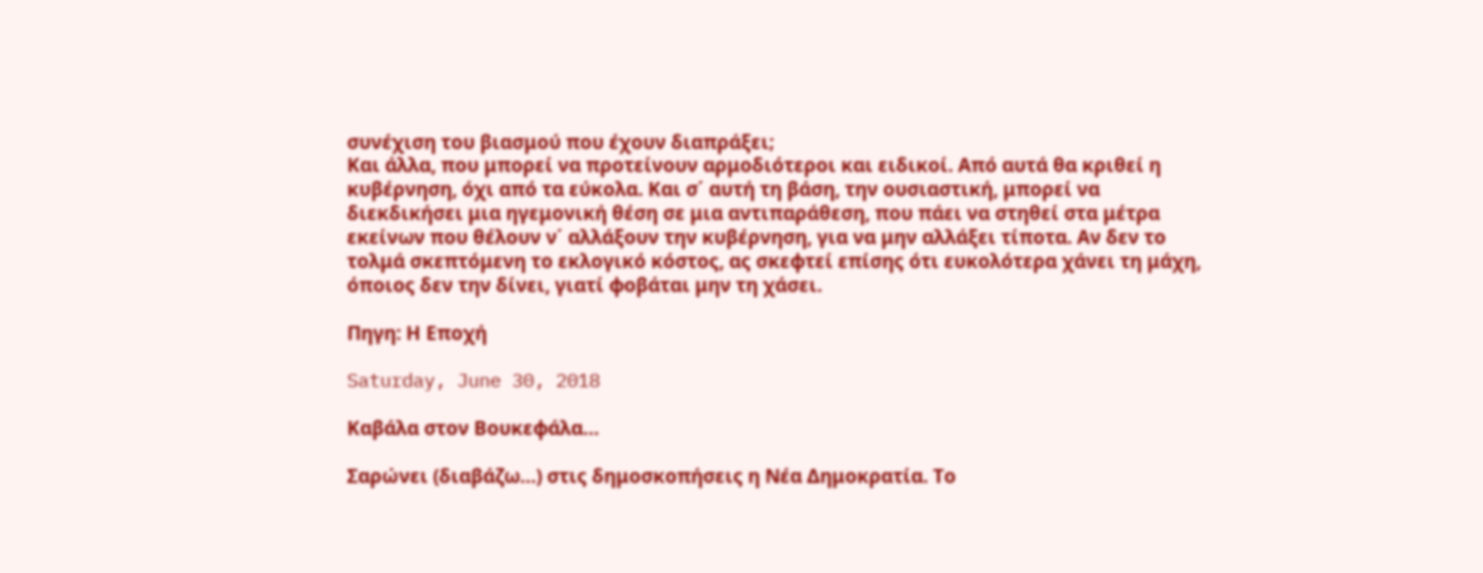συνέχιση του βιασμού που έχουν διαπράξει;
Και άλλα, που μπορεί να προτείνουν αρμοδιότεροι και ειδικοί. Από αυτά θα κριθεί η κυβέρνηση, όχι από τα εύκολα. Και σ΄ αυτή τη βάση, την ουσιαστική, μπορεί να διεκδικήσει μια ηγεμονική θέση σε μια αντιπαράθεση, που πάει να στηθεί στα μέτρα εκείνων που θέλουν ν΄ αλλάξουν την κυβέρνηση, για να μην αλλάξει τίποτα. Αν δεν το τολμά σκεπτόμενη το εκλογικό κόστος, ας σκεφτεί επίσης ότι ευκολότερα χάνει τη μάχη, όποιος δεν την δίνει, γιατί φοβάται μην τη χάσει.

Πηγη: Η Εποχή

Saturday, June 30, 2018

Καβάλα στον Βουκεφάλα…

Σαρώνει (διαβάζω…) στις δημοσκοπήσεις η Νέα Δημοκρατία. Το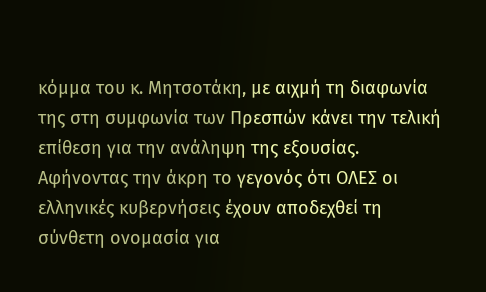κόμμα του κ. Μητσοτάκη, με αιχμή τη διαφωνία της στη συμφωνία των Πρεσπών κάνει την τελική επίθεση για την ανάληψη της εξουσίας. Αφήνοντας την άκρη το γεγονός ότι ΟΛΕΣ οι ελληνικές κυβερνήσεις έχουν αποδεχθεί τη σύνθετη ονομασία για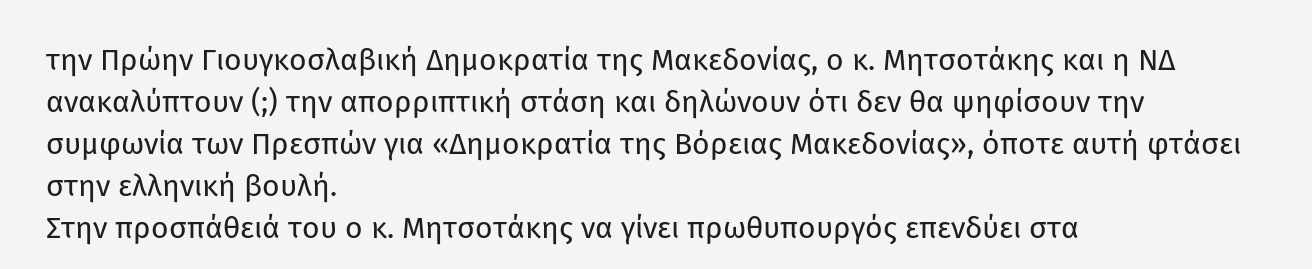την Πρώην Γιουγκοσλαβική Δημοκρατία της Μακεδονίας, ο κ. Μητσοτάκης και η ΝΔ ανακαλύπτουν (;) την απορριπτική στάση και δηλώνουν ότι δεν θα ψηφίσουν την συμφωνία των Πρεσπών για «Δημοκρατία της Βόρειας Μακεδονίας», όποτε αυτή φτάσει στην ελληνική βουλή.
Στην προσπάθειά του ο κ. Μητσοτάκης να γίνει πρωθυπουργός επενδύει στα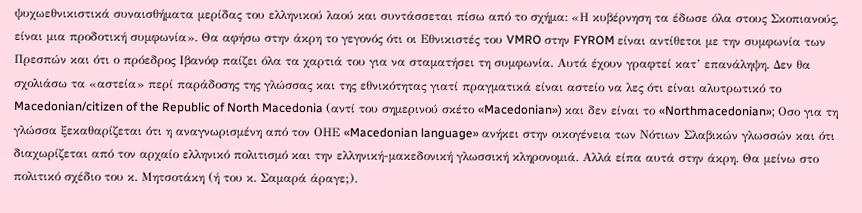ψυχωεθνικιστικά συναισθήματα μερίδας του ελληνικού λαού και συντάσσεται πίσω από το σχήμα: «Η κυβέρνηση τα έδωσε όλα στους Σκοπιανούς, είναι μια προδοτική συμφωνία». Θα αφήσω στην άκρη το γεγονός ότι οι Εθνικιστές του VMRO στην FYROM είναι αντίθετοι με την συμφωνία των Πρεσπών και ότι ο πρόεδρος Ιβανόφ παίζει όλα τα χαρτιά του για να σταματήσει τη συμφωνία. Αυτά έχουν γραφτεί κατ’ επανάληψη. Δεν θα σχολιάσω τα «αστεία» περί παράδοσης της γλώσσας και της εθνικότητας γιατί πραγματικά είναι αστείο να λες ότι είναι αλυτρωτικό το Macedonian/citizen of the Republic of North Macedonia (αντί του σημερινού σκέτο «Macedonian») και δεν είναι το «Northmacedonian»; Οσο για τη γλώσσα ξεκαθαρίζεται ότι η αναγνωρισμένη από τον ΟΗΕ «Macedonian language» ανήκει στην οικογένεια των Νότιων Σλαβικών γλωσσών και ότι διαχωρίζεται από τον αρχαίο ελληνικό πολιτισμό και την ελληνική-μακεδονική γλωσσική κληρονομιά. Αλλά είπα αυτά στην άκρη. Θα μείνω στο πολιτικό σχέδιο του κ. Μητσοτάκη (ή του κ. Σαμαρά άραγε;).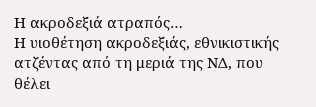Η ακροδεξιά ατραπός…
Η υιοθέτηση ακροδεξιάς, εθνικιστικής ατζέντας από τη μεριά της ΝΔ, που θέλει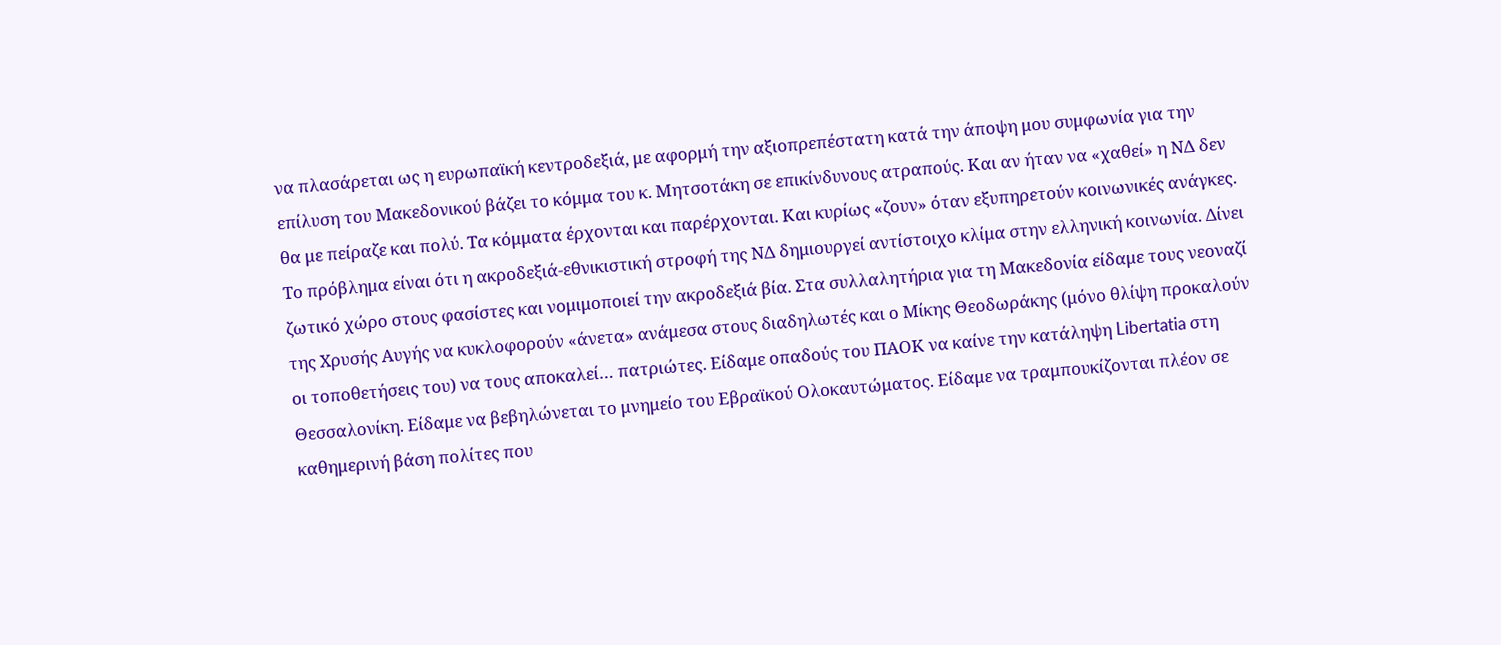να πλασάρεται ως η ευρωπαϊκή κεντροδεξιά, με αφορμή την αξιοπρεπέστατη κατά την άποψη μου συμφωνία για την επίλυση του Μακεδονικού βάζει το κόμμα του κ. Μητσοτάκη σε επικίνδυνους ατραπούς. Και αν ήταν να «χαθεί» η ΝΔ δεν θα με πείραζε και πολύ. Τα κόμματα έρχονται και παρέρχονται. Και κυρίως «ζουν» όταν εξυπηρετούν κοινωνικές ανάγκες. Το πρόβλημα είναι ότι η ακροδεξιά-εθνικιστική στροφή της ΝΔ δημιουργεί αντίστοιχο κλίμα στην ελληνική κοινωνία. Δίνει ζωτικό χώρο στους φασίστες και νομιμοποιεί την ακροδεξιά βία. Στα συλλαλητήρια για τη Μακεδονία είδαμε τους νεοναζί της Χρυσής Αυγής να κυκλοφορούν «άνετα» ανάμεσα στους διαδηλωτές και ο Μίκης Θεοδωράκης (μόνο θλίψη προκαλούν οι τοποθετήσεις του) να τους αποκαλεί… πατριώτες. Είδαμε οπαδούς του ΠΑΟΚ να καίνε την κατάληψη Libertatia στη Θεσσαλονίκη. Είδαμε να βεβηλώνεται το μνημείο του Εβραϊκού Ολοκαυτώματος. Είδαμε να τραμπουκίζονται πλέον σε καθημερινή βάση πολίτες που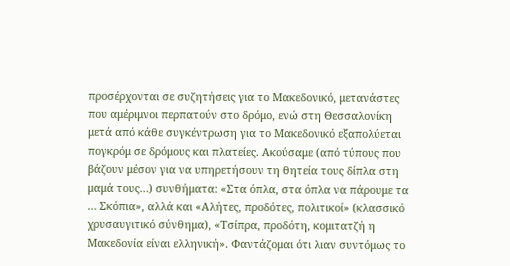προσέρχονται σε συζητήσεις για το Μακεδονικό, μετανάστες που αμέριμνοι περπατούν στο δρόμο, ενώ στη Θεσσαλονίκη μετά από κάθε συγκέντρωση για το Μακεδονικό εξαπολύεται πογκρόμ σε δρόμους και πλατείες. Ακούσαμε (από τύπους που βάζουν μέσον για να υπηρετήσουν τη θητεία τους δίπλα στη μαμά τους…) συνθήματα: «Στα όπλα, στα όπλα να πάρουμε τα … Σκόπια», αλλά και «Αλήτες, προδότες, πολιτικοί» (κλασσικό χρυσαυγιτικό σύνθημα), «Τσίπρα, προδότη, κομιτατζή η Μακεδονία είναι ελληνική». Φαντάζομαι ότι λιαν συντόμως το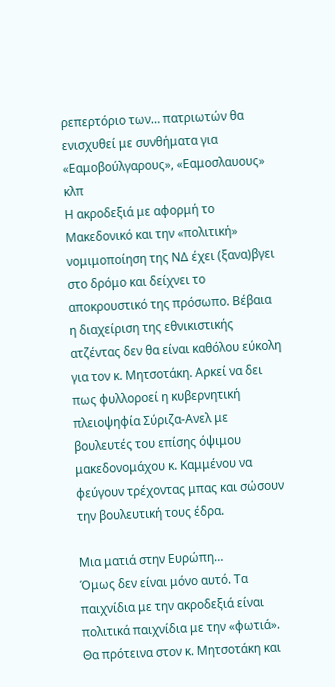ρεπερτόριο των… πατριωτών θα ενισχυθεί με συνθήματα για «Εαμοβούλγαρους», «Εαμοσλαυους» κλπ
Η ακροδεξιά με αφορμή το Μακεδονικό και την «πολιτική» νομιμοποίηση της ΝΔ έχει (ξανα)βγει στο δρόμο και δείχνει το αποκρουστικό της πρόσωπο. Βέβαια η διαχείριση της εθνικιστικής ατζέντας δεν θα είναι καθόλου εύκολη για τον κ. Μητσοτάκη. Αρκεί να δει πως φυλλοροεί η κυβερνητική πλειοψηφία Σύριζα-Ανελ με βουλευτές του επίσης όψιμου μακεδονομάχου κ. Καμμένου να φεύγουν τρέχοντας μπας και σώσουν την βουλευτική τους έδρα.

Μια ματιά στην Ευρώπη…
Όμως δεν είναι μόνο αυτό. Τα παιχνίδια με την ακροδεξιά είναι πολιτικά παιχνίδια με την «φωτιά». Θα πρότεινα στον κ. Μητσοτάκη και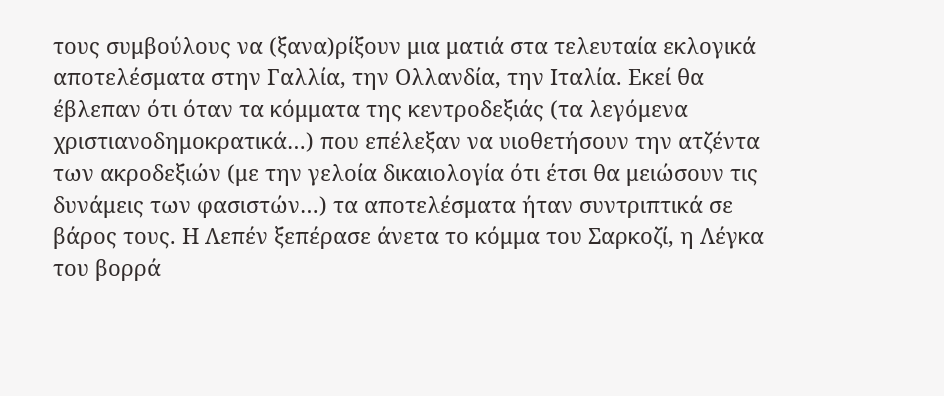τους συμβούλους να (ξανα)ρίξουν μια ματιά στα τελευταία εκλογικά αποτελέσματα στην Γαλλία, την Ολλανδία, την Ιταλία. Εκεί θα έβλεπαν ότι όταν τα κόμματα της κεντροδεξιάς (τα λεγόμενα χριστιανοδημοκρατικά…) που επέλεξαν να υιοθετήσουν την ατζέντα των ακροδεξιών (με την γελοία δικαιολογία ότι έτσι θα μειώσουν τις δυνάμεις των φασιστών…) τα αποτελέσματα ήταν συντριπτικά σε βάρος τους. Η Λεπέν ξεπέρασε άνετα το κόμμα του Σαρκοζί, η Λέγκα του βορρά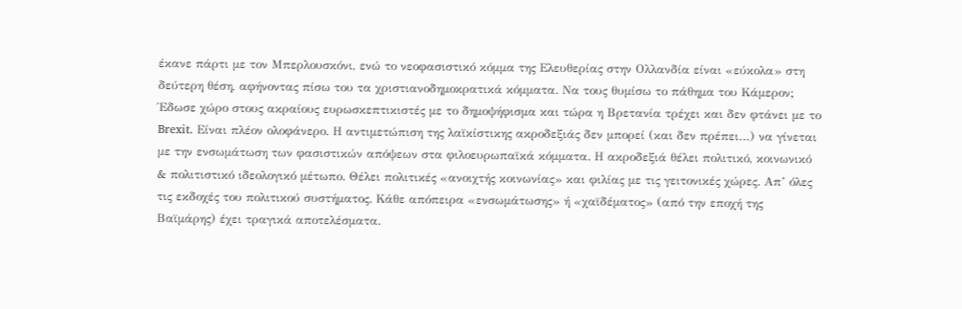έκανε πάρτι με τον Μπερλουσκόνι, ενώ το νεοφασιστικό κόμμα της Ελευθερίας στην Ολλανδία είναι «εύκολα» στη δεύτερη θέση, αφήνοντας πίσω του τα χριστιανοδημοκρατικά κόμματα. Να τους θυμίσω το πάθημα του Κάμερον; Έδωσε χώρο στους ακραίους ευρωσκεπτικιστές με το δημοψήφισμα και τώρα η Βρετανία τρέχει και δεν φτάνει με το Brexit. Είναι πλέον ολοφάνερο. Η αντιμετώπιση της λαϊκίστικης ακροδεξιάς δεν μπορεί (και δεν πρέπει…) να γίνεται με την ενσωμάτωση των φασιστικών απόψεων στα φιλοευρωπαϊκά κόμματα. Η ακροδεξιά θέλει πολιτικό, κοινωνικό & πολιτιστικό ιδεολογικό μέτωπο. Θέλει πολιτικές «ανοιχτής κοινωνίας» και φιλίας με τις γειτονικές χώρες. Απ’ όλες τις εκδοχές του πολιτικού συστήματος. Κάθε απόπειρα «ενσωμάτωσης» ή «χαϊδέματος» (από την εποχή της Βαϊμάρης) έχει τραγικά αποτελέσματα.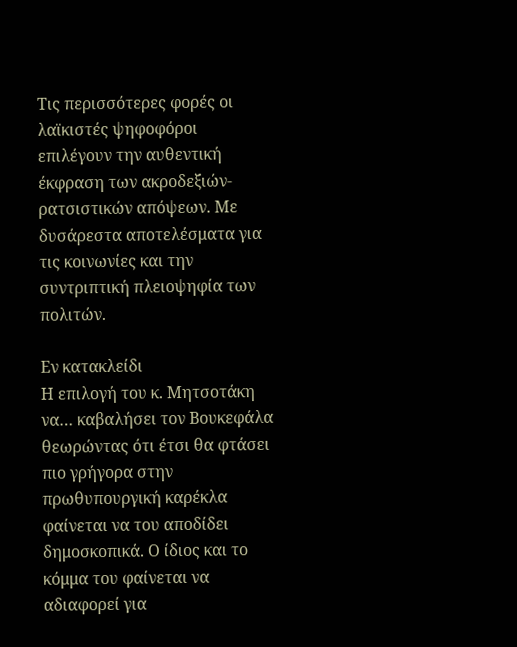Τις περισσότερες φορές οι λαϊκιστές ψηφοφόροι επιλέγουν την αυθεντική έκφραση των ακροδεξιών-ρατσιστικών απόψεων. Με δυσάρεστα αποτελέσματα για τις κοινωνίες και την συντριπτική πλειοψηφία των πολιτών.

Εν κατακλείδι
Η επιλογή του κ. Μητσοτάκη να… καβαλήσει τον Βουκεφάλα θεωρώντας ότι έτσι θα φτάσει πιο γρήγορα στην πρωθυπουργική καρέκλα φαίνεται να του αποδίδει δημοσκοπικά. Ο ίδιος και το κόμμα του φαίνεται να αδιαφορεί για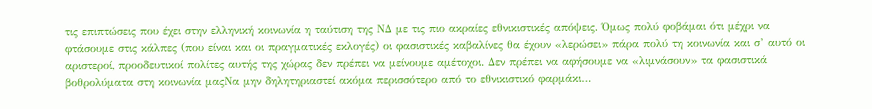τις επιπτώσεις που έχει στην ελληνική κοινωνία η ταύτιση της ΝΔ με τις πιο ακραίες εθνικιστικές απόψεις. Όμως πολύ φοβάμαι ότι μέχρι να φτάσουμε στις κάλπες (που είναι και οι πραγματικές εκλογές) οι φασιστικές καβαλίνες θα έχουν «λερώσει» πάρα πολύ τη κοινωνία και σ’ αυτό οι αριστεροί, προοδευτικοί πολίτες αυτής της χώρας δεν πρέπει να μείνουμε αμέτοχοι. Δεν πρέπει να αφήσουμε να «λιμνάσουν» τα φασιστικά βοθρολύματα στη κοινωνία μαςΝα μην δηλητηριαστεί ακόμα περισσότερο από το εθνικιστικό φαρμάκι…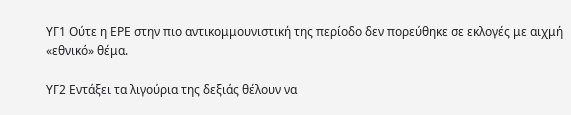ΥΓ1 Ούτε η ΕΡΕ στην πιο αντικομμουνιστική της περίοδο δεν πορεύθηκε σε εκλογές με αιχμή «εθνικό» θέμα.

ΥΓ2 Εντάξει τα λιγούρια της δεξιάς θέλουν να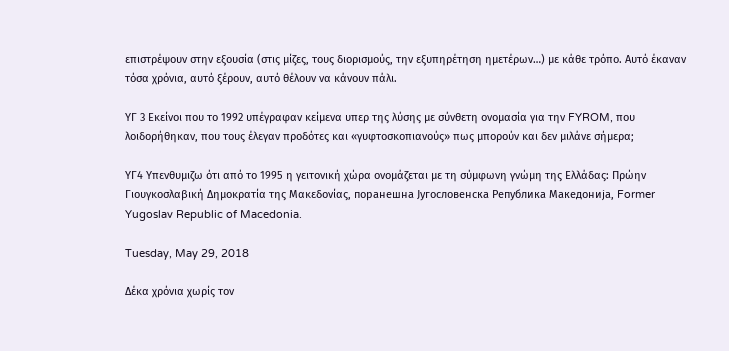επιστρέψουν στην εξουσία (στις μίζες, τους διορισμούς, την εξυπηρέτηση ημετέρων…) με κάθε τρόπο. Αυτό έκαναν τόσα χρόνια, αυτό ξέρουν, αυτό θέλουν να κάνουν πάλι.

ΥΓ 3 Εκείνοι που το 1992 υπέγραφαν κείμενα υπερ της λύσης με σύνθετη ονομασία για την FYROM, που λοιδορήθηκαν, που τους έλεγαν προδότες και «γυφτοσκοπιανούς» πως μπορούν και δεν μιλάνε σήμερα;

ΥΓ4 Υπενθυμιζω ότι από το 1995 η γειτονική χώρα ονομάζεται με τη σύμφωνη γνώμη της Ελλάδας: Πρώην Γιουγκοσλαβική Δημοκρατία της Μακεδονίας, поранешна Југословенска Република Македонија, Former Yugoslav Republic of Macedonia.

Tuesday, May 29, 2018

Δέκα χρόνια χωρίς τον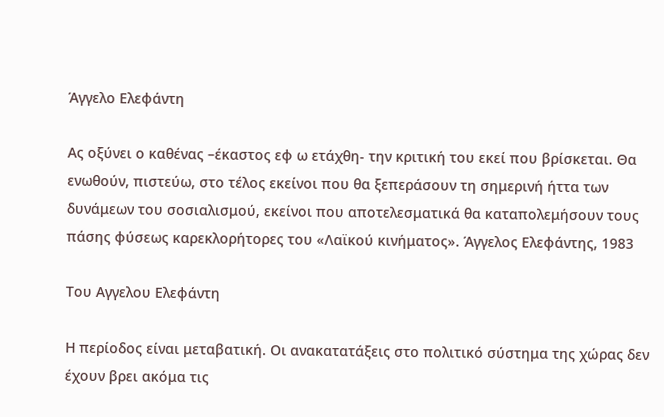Άγγελο Ελεφάντη

Ας οξύνει ο καθένας –έκαστος εφ ω ετάχθη- την κριτική του εκεί που βρίσκεται. Θα ενωθούν, πιστεύω, στο τέλος εκείνοι που θα ξεπεράσουν τη σημερινή ήττα των δυνάμεων του σοσιαλισμού, εκείνοι που αποτελεσματικά θα καταπολεμήσουν τους πάσης φύσεως καρεκλορήτορες του «Λαϊκού κινήματος». Άγγελος Ελεφάντης, 1983

Του Αγγελου Ελεφάντη

Η περίοδος είναι μεταβατική. Οι ανακατατάξεις στο πολιτικό σύστημα της χώρας δεν έχουν βρει ακόμα τις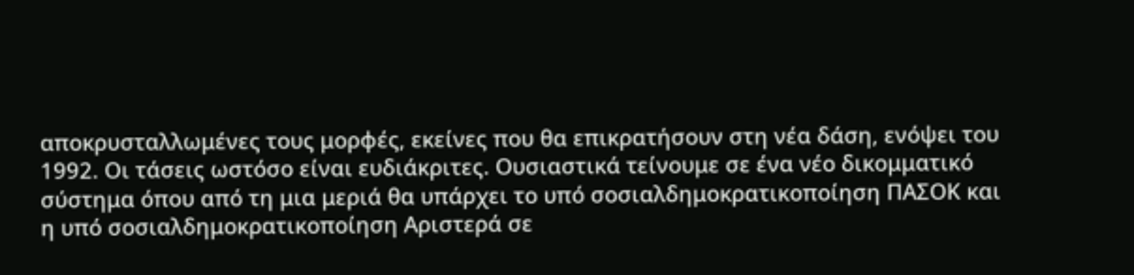αποκρυσταλλωμένες τους μορφές, εκείνες που θα επικρατήσουν στη νέα δάση, ενόψει του 1992. Οι τάσεις ωστόσο είναι ευδιάκριτες. Ουσιαστικά τείνουμε σε ένα νέο δικομματικό σύστημα όπου από τη μια μεριά θα υπάρχει το υπό σοσιαλδημοκρατικοποίηση ΠΑΣΟΚ και η υπό σοσιαλδημοκρατικοποίηση Αριστερά σε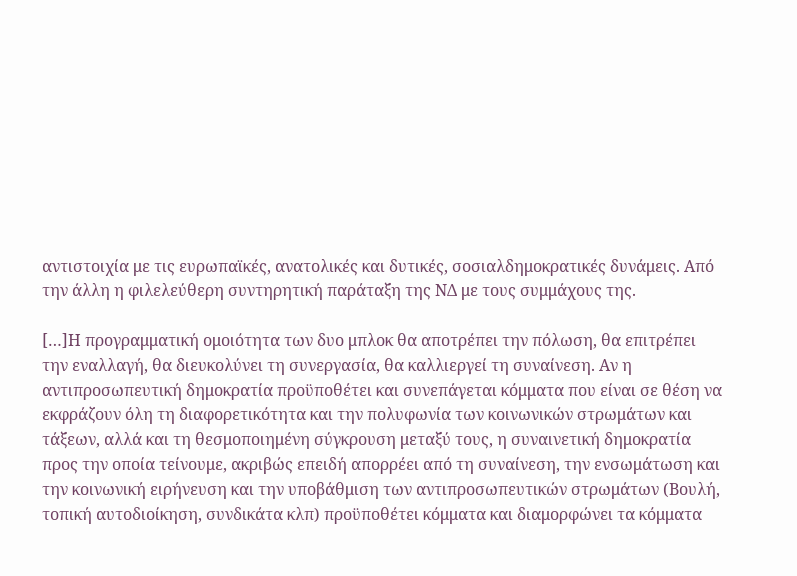αντιστοιχία με τις ευρωπαϊκές, ανατολικές και δυτικές, σοσιαλδημοκρατικές δυνάμεις. Από την άλλη η φιλελεύθερη συντηρητική παράταξη της ΝΔ με τους συμμάχους της.

[…]Η προγραμματική ομοιότητα των δυο μπλοκ θα αποτρέπει την πόλωση, θα επιτρέπει την εναλλαγή, θα διευκολύνει τη συνεργασία, θα καλλιεργεί τη συναίνεση. Αν η αντιπροσωπευτική δημοκρατία προϋποθέτει και συνεπάγεται κόμματα που είναι σε θέση να εκφράζουν όλη τη διαφορετικότητα και την πολυφωνία των κοινωνικών στρωμάτων και τάξεων, αλλά και τη θεσμοποιημένη σύγκρουση μεταξύ τους, η συναινετική δημοκρατία προς την οποία τείνουμε, ακριβώς επειδή απορρέει από τη συναίνεση, την ενσωμάτωση και την κοινωνική ειρήνευση και την υποβάθμιση των αντιπροσωπευτικών στρωμάτων (Βουλή, τοπική αυτοδιοίκηση, συνδικάτα κλπ) προϋποθέτει κόμματα και διαμορφώνει τα κόμματα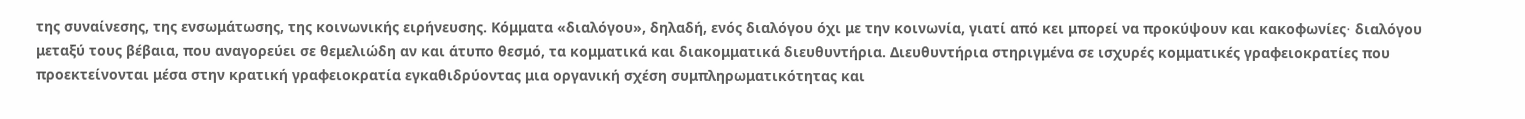της συναίνεσης, της ενσωμάτωσης, της κοινωνικής ειρήνευσης. Κόμματα «διαλόγου», δηλαδή, ενός διαλόγου όχι με την κοινωνία, γιατί από κει μπορεί να προκύψουν και κακοφωνίες∙ διαλόγου μεταξύ τους βέβαια, που αναγορεύει σε θεμελιώδη αν και άτυπο θεσμό, τα κομματικά και διακομματικά διευθυντήρια. Διευθυντήρια στηριγμένα σε ισχυρές κομματικές γραφειοκρατίες που προεκτείνονται μέσα στην κρατική γραφειοκρατία εγκαθιδρύοντας μια οργανική σχέση συμπληρωματικότητας και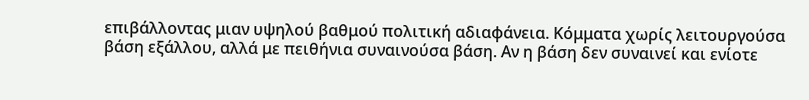επιβάλλοντας μιαν υψηλού βαθμού πολιτική αδιαφάνεια. Κόμματα χωρίς λειτουργούσα βάση εξάλλου, αλλά με πειθήνια συναινούσα βάση. Αν η βάση δεν συναινεί και ενίοτε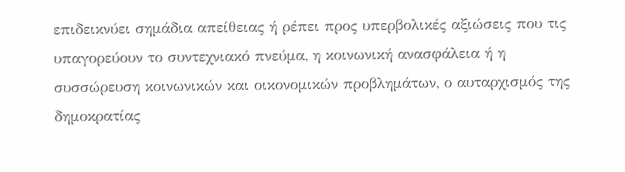επιδεικνύει σημάδια απείθειας ή ρέπει προς υπερβολικές αξιώσεις που τις υπαγορεύουν το συντεχνιακό πνεύμα, η κοινωνική ανασφάλεια ή η συσσώρευση κοινωνικών και οικονομικών προβλημάτων, ο αυταρχισμός της δημοκρατίας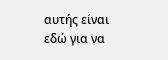αυτής είναι εδώ για να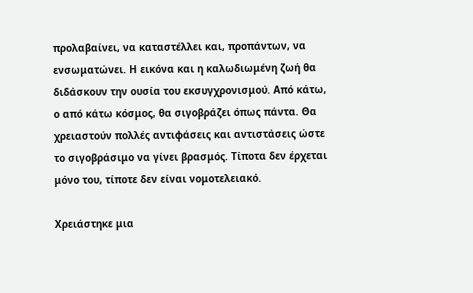προλαβαίνει, να καταστέλλει και, προπάντων, να ενσωματώνει. Η εικόνα και η καλωδιωμένη ζωή θα διδάσκουν την ουσία του εκσυγχρονισμού. Από κάτω, ο από κάτω κόσμος, θα σιγοβράζει όπως πάντα. Θα χρειαστούν πολλές αντιφάσεις και αντιστάσεις ώστε το σιγοβράσιμο να γίνει βρασμός. Τίποτα δεν έρχεται μόνο του, τίποτε δεν είναι νομοτελειακό.

Χρειάστηκε μια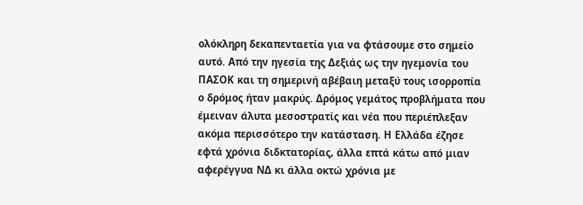ολόκληρη δεκαπενταετία για να φτάσουμε στο σημείο αυτό. Από την ηγεσία της Δεξιάς ως την ηγεμονία του ΠΑΣΟΚ και τη σημερινή αβέβαιη μεταξύ τους ισορροπία ο δρόμος ήταν μακρύς. Δρόμος γεμάτος προβλήματα που έμειναν άλυτα μεσοστρατίς και νέα που περιέπλεξαν ακόμα περισσότερο την κατάσταση. Η Ελλάδα έζησε εφτά χρόνια διδκτατορίας, άλλα επτά κάτω από μιαν αφερέγγυα ΝΔ κι άλλα οκτώ χρόνια με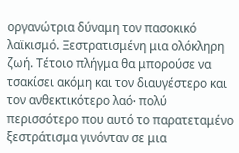οργανώτρια δύναμη τον πασοκικό λαϊκισμό. Ξεστρατισμένη μια ολόκληρη ζωή. Τέτοιο πλήγμα θα μπορούσε να τσακίσει ακόμη και τον διαυγέστερο και τον ανθεκτικότερο λαό∙ πολύ περισσότερο που αυτό το παρατεταμένο ξεστράτισμα γινόνταν σε μια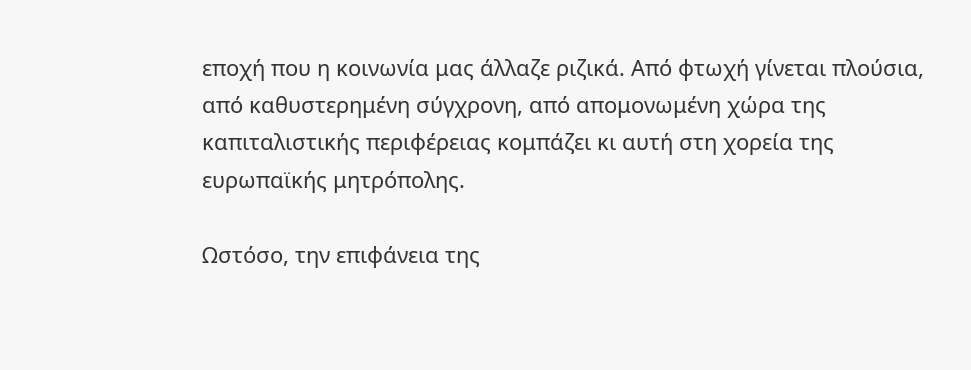εποχή που η κοινωνία μας άλλαζε ριζικά. Από φτωχή γίνεται πλούσια, από καθυστερημένη σύγχρονη, από απομονωμένη χώρα της καπιταλιστικής περιφέρειας κομπάζει κι αυτή στη χορεία της ευρωπαϊκής μητρόπολης.

Ωστόσο, την επιφάνεια της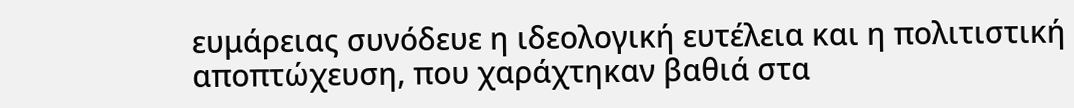ευμάρειας συνόδευε η ιδεολογική ευτέλεια και η πολιτιστική αποπτώχευση, που χαράχτηκαν βαθιά στα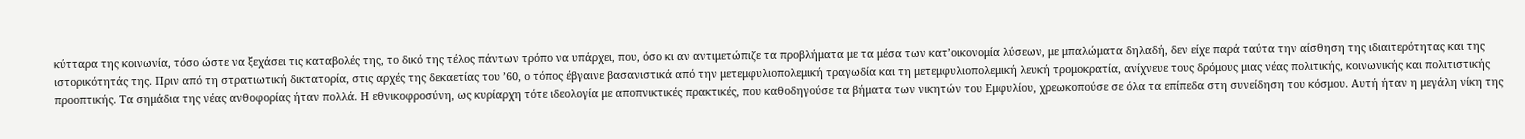κύτταρα της κοινωνία, τόσο ώστε να ξεχάσει τις καταβολές της, το δικό της τέλος πάντων τρόπο να υπάρχει, που, όσο κι αν αντιμετώπιζε τα προβλήματα με τα μέσα των κατ’οικονομία λύσεων, με μπαλώματα δηλαδή, δεν είχε παρά ταύτα την αίσθηση της ιδιαιτερότητας και της ιστορικότητάς της. Πριν από τη στρατιωτική δικτατορία, στις αρχές της δεκαετίας του ’60, ο τόπος έβγαινε βασανιστικά από την μετεμφυλιοπολεμική τραγωδία και τη μετεμφυλιοπολεμική λευκή τρομοκρατία, ανίχνευε τους δρόμους μιας νέας πολιτικής, κοινωνικής και πολιτιστικής προοπτικής. Τα σημάδια της νέας ανθοφορίας ήταν πολλά. Η εθνικοφροσύνη, ως κυρίαρχη τότε ιδεολογία με αποπνικτικές πρακτικές, που καθοδηγούσε τα βήματα των νικητών του Εμφυλίου, χρεωκοπούσε σε όλα τα επίπεδα στη συνείδηση του κόσμου. Αυτή ήταν η μεγάλη νίκη της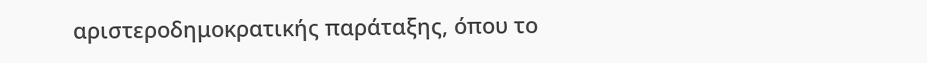αριστεροδημοκρατικής παράταξης, όπου το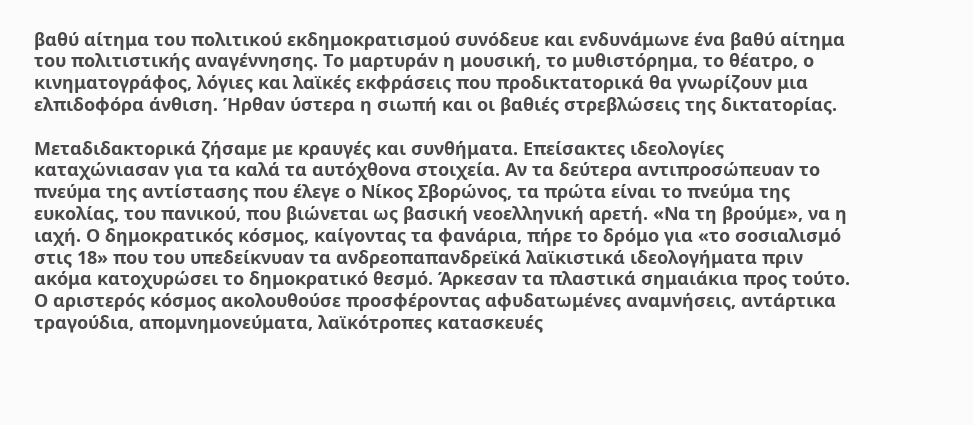βαθύ αίτημα του πολιτικού εκδημοκρατισμού συνόδευε και ενδυνάμωνε ένα βαθύ αίτημα του πολιτιστικής αναγέννησης. Το μαρτυράν η μουσική, το μυθιστόρημα, το θέατρο, ο κινηματογράφος, λόγιες και λαϊκές εκφράσεις που προδικτατορικά θα γνωρίζουν μια ελπιδοφόρα άνθιση. Ήρθαν ύστερα η σιωπή και οι βαθιές στρεβλώσεις της δικτατορίας.

Μεταδιδακτορικά ζήσαμε με κραυγές και συνθήματα. Επείσακτες ιδεολογίες καταχώνιασαν για τα καλά τα αυτόχθονα στοιχεία. Αν τα δεύτερα αντιπροσώπευαν το πνεύμα της αντίστασης που έλεγε ο Νίκος Σβορώνος, τα πρώτα είναι το πνεύμα της ευκολίας, του πανικού, που βιώνεται ως βασική νεοελληνική αρετή. «Να τη βρούμε», να η ιαχή. Ο δημοκρατικός κόσμος, καίγοντας τα φανάρια, πήρε το δρόμο για «το σοσιαλισμό στις 18» που του υπεδείκνυαν τα ανδρεοπαπανδρεϊκά λαϊκιστικά ιδεολογήματα πριν ακόμα κατοχυρώσει το δημοκρατικό θεσμό. Άρκεσαν τα πλαστικά σημαιάκια προς τούτο. Ο αριστερός κόσμος ακολουθούσε προσφέροντας αφυδατωμένες αναμνήσεις, αντάρτικα τραγούδια, απομνημονεύματα, λαϊκότροπες κατασκευές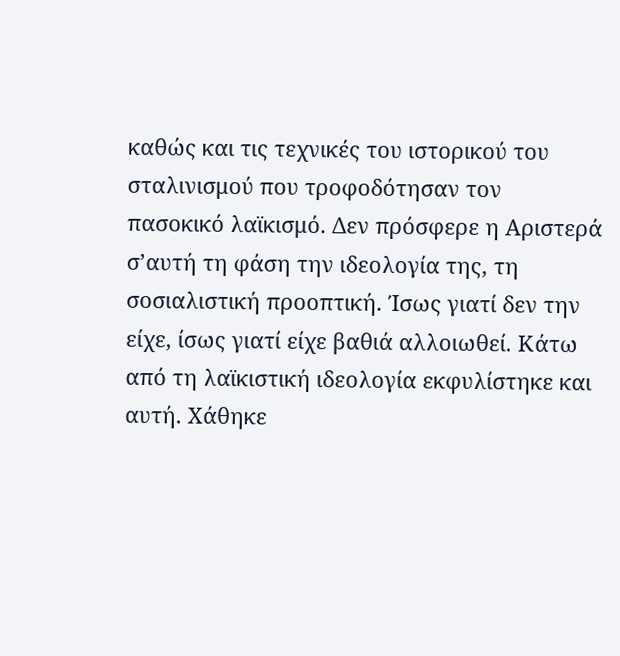καθώς και τις τεχνικές του ιστορικού του σταλινισμού που τροφοδότησαν τον πασοκικό λαϊκισμό. Δεν πρόσφερε η Αριστερά σ’αυτή τη φάση την ιδεολογία της, τη σοσιαλιστική προοπτική. Ίσως γιατί δεν την είχε, ίσως γιατί είχε βαθιά αλλοιωθεί. Κάτω από τη λαϊκιστική ιδεολογία εκφυλίστηκε και αυτή. Χάθηκε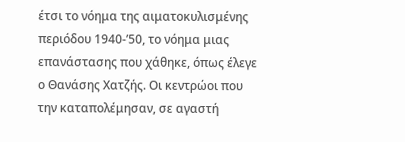έτσι το νόημα της αιματοκυλισμένης περιόδου 1940-’50, το νόημα μιας επανάστασης που χάθηκε, όπως έλεγε ο Θανάσης Χατζής. Οι κεντρώοι που την καταπολέμησαν, σε αγαστή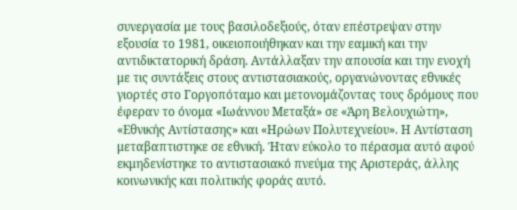συνεργασία με τους βασιλοδεξιούς, όταν επέστρεψαν στην εξουσία το 1981, οικειοποιήθηκαν και την εαμική και την αντιδικτατορική δράση. Αντάλλαξαν την απουσία και την ενοχή με τις συντάξεις στους αντιστασιακούς, οργανώνοντας εθνικές γιορτές στο Γοργοπόταμο και μετονομάζοντας τους δρόμους που έφεραν το όνομα «Ιωάννου Μεταξά» σε «Άρη Βελουχιώτη», «Εθνικής Αντίστασης» και «Ηρώων Πολυτεχνείου». Η Αντίσταση μεταβαπτιστηκε σε εθνική. Ήταν εύκολο το πέρασμα αυτό αφού εκμηδενίστηκε το αντιστασιακό πνεύμα της Αριστεράς, άλλης κοινωνικής και πολιτικής φοράς αυτό.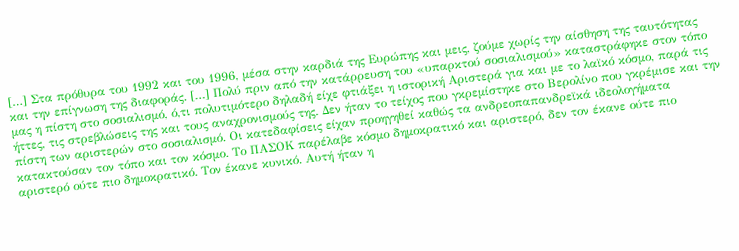[…] Στα πρόθυρα του 1992 και του 1996, μέσα στην καρδιά της Ευρώπης και μεις, ζούμε χωρίς την αίσθηση της ταυτότητας και την επίγνωση της διαφοράς. […] Πολύ πριν από την κατάρρευση του «υπαρκτού σοσιαλισμού» καταστράφηκε στον τόπο μας η πίστη στο σοσιαλισμό, ό,τι πολυτιμότερο δηλαδή είχε φτιάξει η ιστορική Αριστερά για και με το λαϊκό κόσμο, παρά τις ήττες, τις στρεβλώσεις της και τους αναχρονισμούς της. Δεν ήταν το τείχος που γκρεμίστηκε στο Βερολίνο που γκρέμισε και την πίστη των αριστερών στο σοσιαλισμό. Οι κατεδαφίσεις είχαν προηγηθεί καθώς τα ανδρεοπαπανδρεϊκά ιδεολογήματα κατακτούσαν τον τόπο και τον κόσμο. Το ΠΑΣΟΚ παρέλαβε κόσμο δημοκρατικό και αριστερό, δεν τον έκανε ούτε πιο αριστερό ούτε πιο δημοκρατικό. Τον έκανε κυνικό. Αυτή ήταν η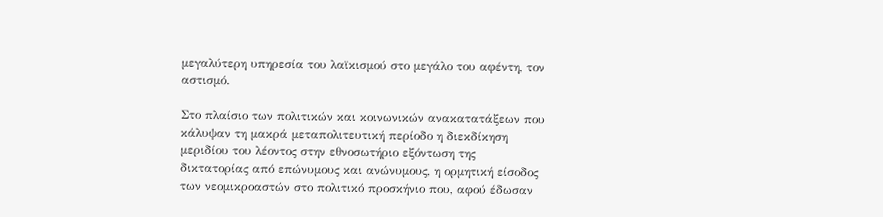μεγαλύτερη υπηρεσία του λαϊκισμού στο μεγάλο του αφέντη, τον αστισμό.

Στο πλαίσιο των πολιτικών και κοινωνικών ανακατατάξεων που κάλυψαν τη μακρά μεταπολιτευτική περίοδο η διεκδίκηση μεριδίου του λέοντος στην εθνοσωτήριο εξόντωση της δικτατορίας από επώνυμους και ανώνυμους, η ορμητική είσοδος των νεομικροαστών στο πολιτικό προσκήνιο που, αφού έδωσαν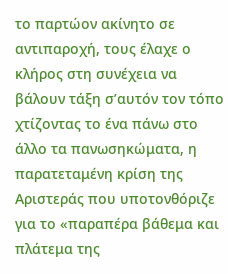το παρτώον ακίνητο σε αντιπαροχή, τους έλαχε ο κλήρος στη συνέχεια να βάλουν τάξη σ’αυτόν τον τόπο χτίζοντας το ένα πάνω στο άλλο τα πανωσηκώματα, η παρατεταμένη κρίση της Αριστεράς που υποτονθόριζε για το «παραπέρα βάθεμα και πλάτεμα της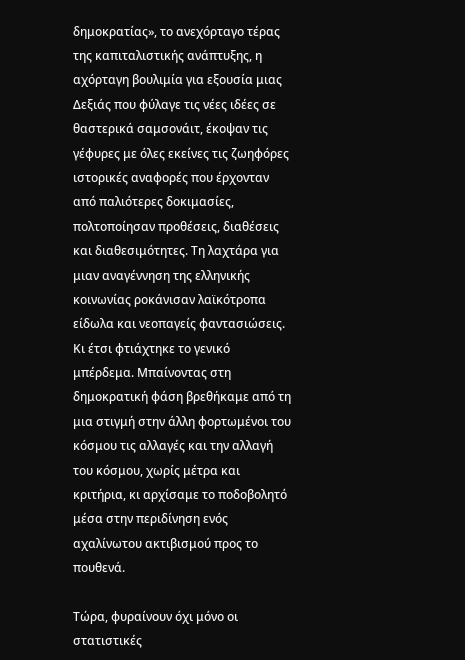δημοκρατίας», το ανεχόρταγο τέρας της καπιταλιστικής ανάπτυξης, η αχόρταγη βουλιμία για εξουσία μιας Δεξιάς που φύλαγε τις νέες ιδέες σε θαστερικά σαμσονάιτ, έκοψαν τις γέφυρες με όλες εκείνες τις ζωηφόρες ιστορικές αναφορές που έρχονταν από παλιότερες δοκιμασίες, πολτοποίησαν προθέσεις, διαθέσεις και διαθεσιμότητες. Τη λαχτάρα για μιαν αναγέννηση της ελληνικής κοινωνίας ροκάνισαν λαϊκότροπα είδωλα και νεοπαγείς φαντασιώσεις. Κι έτσι φτιάχτηκε το γενικό μπέρδεμα. Μπαίνοντας στη δημοκρατική φάση βρεθήκαμε από τη μια στιγμή στην άλλη φορτωμένοι του κόσμου τις αλλαγές και την αλλαγή του κόσμου, χωρίς μέτρα και κριτήρια, κι αρχίσαμε το ποδοβολητό μέσα στην περιδίνηση ενός αχαλίνωτου ακτιβισμού προς το πουθενά.

Τώρα, φυραίνουν όχι μόνο οι στατιστικές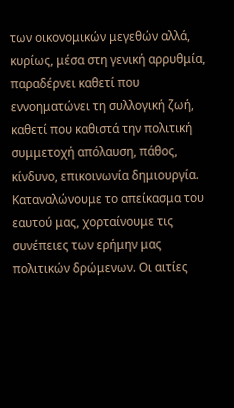των οικονομικών μεγεθών αλλά, κυρίως, μέσα στη γενική αρρυθμία, παραδέρνει καθετί που εννοηματώνει τη συλλογική ζωή, καθετί που καθιστά την πολιτική συμμετοχή απόλαυση, πάθος, κίνδυνο, επικοινωνία δημιουργία. Καταναλώνουμε το απείκασμα του εαυτού μας, χορταίνουμε τις συνέπειες των ερήμην μας πολιτικών δρώμενων. Οι αιτίες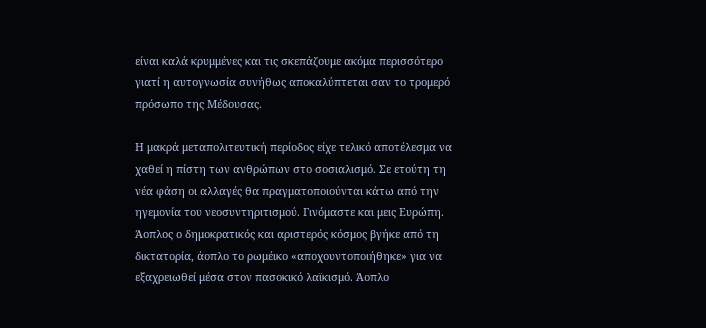είναι καλά κρυμμένες και τις σκεπάζουμε ακόμα περισσότερο γιατί η αυτογνωσία συνήθως αποκαλύπτεται σαν το τρομερό πρόσωπο της Μέδουσας.

Η μακρά μεταπολιτευτική περίοδος είχε τελικό αποτέλεσμα να χαθεί η πίστη των ανθρώπων στο σοσιαλισμό. Σε ετούτη τη νέα φάση οι αλλαγές θα πραγματοποιούνται κάτω από την ηγεμονία του νεοσυντηριτισμού. Γινόμαστε και μεις Ευρώπη. Άοπλος ο δημοκρατικός και αριστερός κόσμος βγήκε από τη δικτατορία, άοπλο το ρωμέικο «αποχουντοποιήθηκε» για να εξαχρειωθεί μέσα στον πασοκικό λαϊκισμό. Άοπλο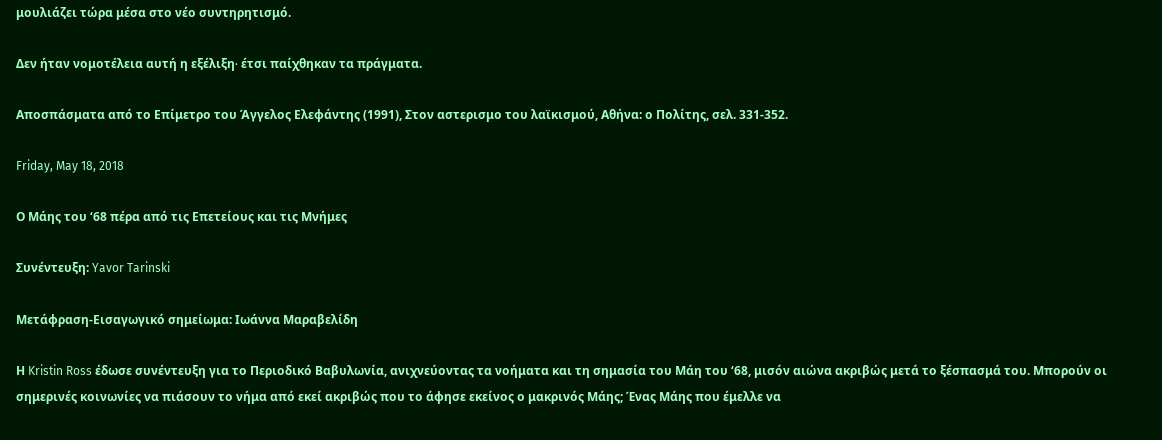μουλιάζει τώρα μέσα στο νέο συντηρητισμό.

Δεν ήταν νομοτέλεια αυτή η εξέλιξη∙ έτσι παίχθηκαν τα πράγματα.

Αποσπάσματα από το Επίμετρο του Άγγελος Ελεφάντης (1991), Στον αστερισμο του λαϊκισμού, Αθήνα: ο Πολίτης, σελ. 331-352.

Friday, May 18, 2018

Ο Μάης του ‘68 πέρα από τις Επετείους και τις Μνήμες

Συνέντευξη: Yavor Tarinski

Μετάφραση-Εισαγωγικό σημείωμα: Ιωάννα Μαραβελίδη

Η Kristin Ross έδωσε συνέντευξη για το Περιοδικό Βαβυλωνία, ανιχνεύοντας τα νοήματα και τη σημασία του Μάη του ‘68, μισόν αιώνα ακριβώς μετά το ξέσπασμά του. Μπορούν οι σημερινές κοινωνίες να πιάσουν το νήμα από εκεί ακριβώς που το άφησε εκείνος ο μακρινός Μάης; Ένας Μάης που έμελλε να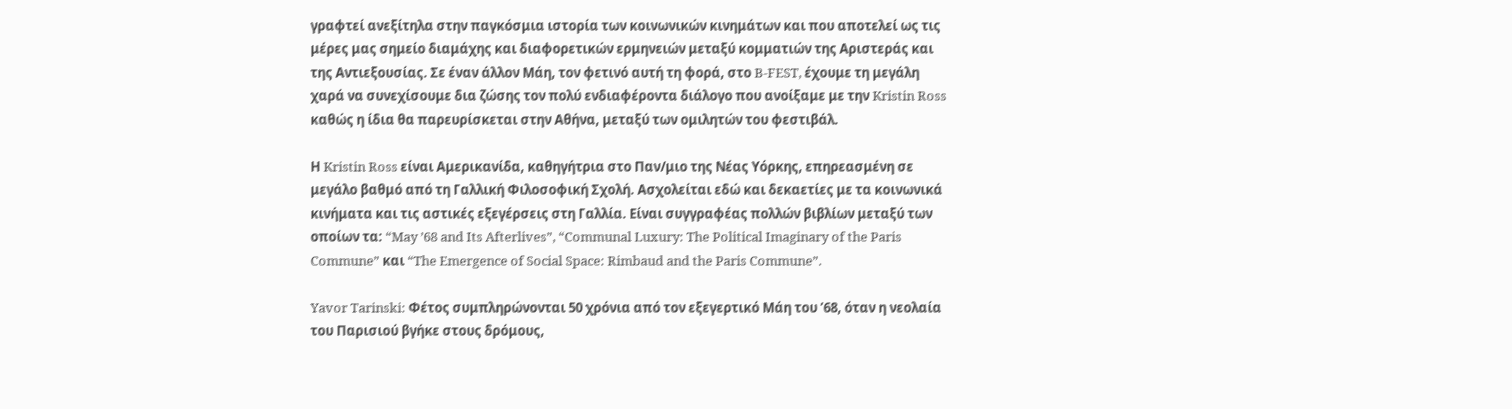γραφτεί ανεξίτηλα στην παγκόσμια ιστορία των κοινωνικών κινημάτων και που αποτελεί ως τις μέρες μας σημείο διαμάχης και διαφορετικών ερμηνειών μεταξύ κομματιών της Αριστεράς και της Αντιεξουσίας. Σε έναν άλλον Μάη, τον φετινό αυτή τη φορά, στο B-FEST, έχουμε τη μεγάλη χαρά να συνεχίσουμε δια ζώσης τον πολύ ενδιαφέροντα διάλογο που ανοίξαμε με την Kristin Ross καθώς η ίδια θα παρευρίσκεται στην Αθήνα, μεταξύ των ομιλητών του φεστιβάλ.

Η Kristin Ross είναι Αμερικανίδα, καθηγήτρια στο Παν/μιο της Νέας Υόρκης, επηρεασμένη σε μεγάλο βαθμό από τη Γαλλική Φιλοσοφική Σχολή. Ασχολείται εδώ και δεκαετίες με τα κοινωνικά κινήματα και τις αστικές εξεγέρσεις στη Γαλλία. Είναι συγγραφέας πολλών βιβλίων μεταξύ των οποίων τα: “May ’68 and Its Afterlives”, “Communal Luxury: The Political Imaginary of the Paris Commune” και “The Emergence of Social Space: Rimbaud and the Paris Commune”.

Yavor Tarinski: Φέτος συμπληρώνονται 50 χρόνια από τον εξεγερτικό Μάη του ’68, όταν η νεολαία του Παρισιού βγήκε στους δρόμους,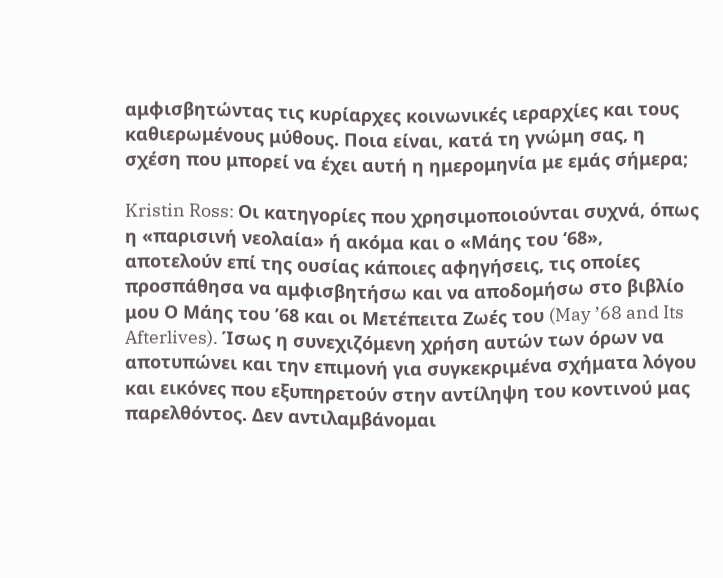αμφισβητώντας τις κυρίαρχες κοινωνικές ιεραρχίες και τους καθιερωμένους μύθους. Ποια είναι, κατά τη γνώμη σας, η σχέση που μπορεί να έχει αυτή η ημερομηνία με εμάς σήμερα;

Kristin Ross: Οι κατηγορίες που χρησιμοποιούνται συχνά, όπως η «παρισινή νεολαία» ή ακόμα και ο «Μάης του ‘68», αποτελούν επί της ουσίας κάποιες αφηγήσεις, τις οποίες προσπάθησα να αμφισβητήσω και να αποδομήσω στο βιβλίο μου Ο Μάης του ’68 και οι Μετέπειτα Ζωές του (May ’68 and Its Afterlives). Ίσως η συνεχιζόμενη χρήση αυτών των όρων να αποτυπώνει και την επιμονή για συγκεκριμένα σχήματα λόγου και εικόνες που εξυπηρετούν στην αντίληψη του κοντινού μας παρελθόντος. Δεν αντιλαμβάνομαι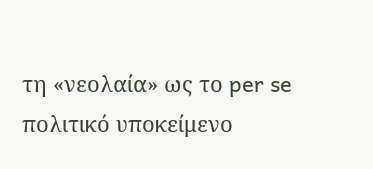τη «νεολαία» ως το per se πολιτικό υποκείμενο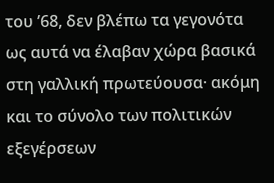του ’68, δεν βλέπω τα γεγονότα ως αυτά να έλαβαν χώρα βασικά στη γαλλική πρωτεύουσα· ακόμη και το σύνολο των πολιτικών εξεγέρσεων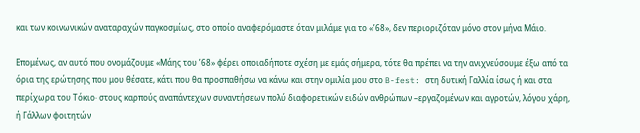και των κοινωνικών αναταραχών παγκοσμίως, στο οποίο αναφερόμαστε όταν μιλάμε για το «’68», δεν περιοριζόταν μόνο στον μήνα Μάιο.

Επομένως, αν αυτό που ονομάζουμε «Μάης του ’68» φέρει οποιαδήποτε σχέση με εμάς σήμερα, τότε θα πρέπει να την ανιχνεύσουμε έξω από τα όρια της ερώτησης που μου θέσατε, κάτι που θα προσπαθήσω να κάνω και στην ομιλία μου στο B-fest: στη δυτική Γαλλία ίσως ή και στα περίχωρα του Τόκιο· στους καρπούς αναπάντεχων συναντήσεων πολύ διαφορετικών ειδών ανθρώπων –εργαζομένων και αγροτών, λόγου χάρη, ή Γάλλων φοιτητών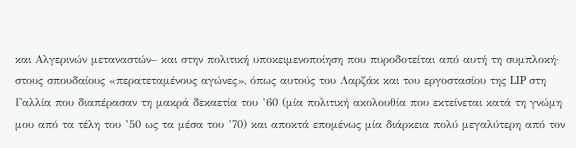και Αλγερινών μεταναστών– και στην πολιτική υποκειμενοποίηση που πυροδοτείται από αυτή τη συμπλοκή· στους σπουδαίους «περατεταμένους αγώνες», όπως αυτούς του Λαρζάκ και τoυ εργοστασίου της LIP στη Γαλλία που διαπέρασαν τη μακρά δεκαετία του ’60 (μία πολιτική ακολουθία που εκτείνεται κατά τη γνώμη μου από τα τέλη του ’50 ως τα μέσα του ’70) και αποκτά επομένως μία διάρκεια πολύ μεγαλύτερη από τον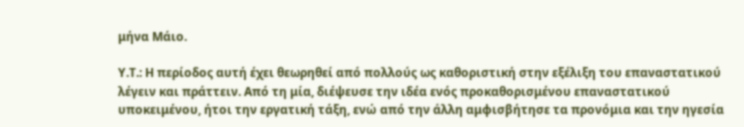μήνα Μάιο.

Y.T.: Η περίοδος αυτή έχει θεωρηθεί από πολλούς ως καθοριστική στην εξέλιξη του επαναστατικού λέγειν και πράττειν. Από τη μία, διέψευσε την ιδέα ενός προκαθορισμένου επαναστατικού υποκειμένου, ήτοι την εργατική τάξη, ενώ από την άλλη αμφισβήτησε τα προνόμια και την ηγεσία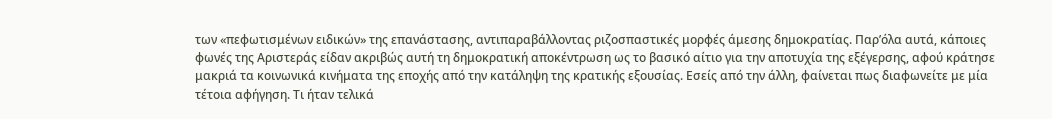των «πεφωτισμένων ειδικών» της επανάστασης, αντιπαραβάλλοντας ριζοσπαστικές μορφές άμεσης δημοκρατίας. Παρ’όλα αυτά, κάποιες φωνές της Αριστεράς είδαν ακριβώς αυτή τη δημοκρατική αποκέντρωση ως το βασικό αίτιο για την αποτυχία της εξέγερσης, αφού κράτησε μακριά τα κοινωνικά κινήματα της εποχής από την κατάληψη της κρατικής εξουσίας. Εσείς από την άλλη, φαίνεται πως διαφωνείτε με μία τέτοια αφήγηση. Τι ήταν τελικά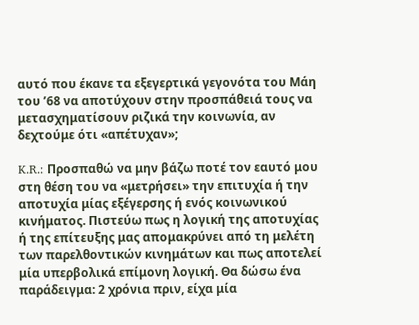αυτό που έκανε τα εξεγερτικά γεγονότα του Μάη του ’68 να αποτύχουν στην προσπάθειά τους να μετασχηματίσουν ριζικά την κοινωνία, αν δεχτούμε ότι «απέτυχαν»;

K.R.: Προσπαθώ να μην βάζω ποτέ τον εαυτό μου στη θέση του να «μετρήσει» την επιτυχία ή την αποτυχία μίας εξέγερσης ή ενός κοινωνικού κινήματος. Πιστεύω πως η λογική της αποτυχίας ή της επίτευξης μας απομακρύνει από τη μελέτη των παρελθοντικών κινημάτων και πως αποτελεί μία υπερβολικά επίμονη λογική. Θα δώσω ένα παράδειγμα: 2 χρόνια πριν, είχα μία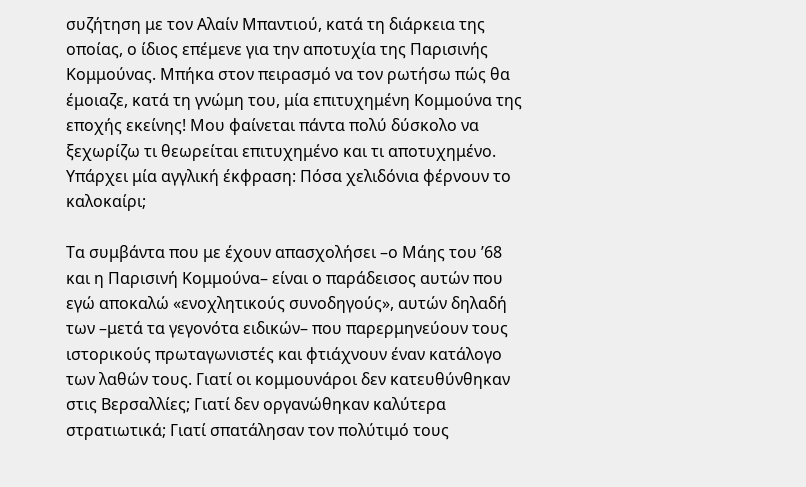συζήτηση με τον Αλαίν Μπαντιού, κατά τη διάρκεια της οποίας, ο ίδιος επέμενε για την αποτυχία της Παρισινής Κομμούνας. Μπήκα στον πειρασμό να τον ρωτήσω πώς θα έμοιαζε, κατά τη γνώμη του, μία επιτυχημένη Κομμούνα της εποχής εκείνης! Μου φαίνεται πάντα πολύ δύσκολο να ξεχωρίζω τι θεωρείται επιτυχημένο και τι αποτυχημένο. Υπάρχει μία αγγλική έκφραση: Πόσα χελιδόνια φέρνουν το καλοκαίρι;

Τα συμβάντα που με έχουν απασχολήσει –ο Μάης του ’68 και η Παρισινή Κομμούνα– είναι ο παράδεισος αυτών που εγώ αποκαλώ «ενοχλητικούς συνοδηγούς», αυτών δηλαδή των –μετά τα γεγονότα ειδικών– που παρερμηνεύουν τους ιστορικούς πρωταγωνιστές και φτιάχνουν έναν κατάλογο των λαθών τους. Γιατί οι κομμουνάροι δεν κατευθύνθηκαν στις Βερσαλλίες; Γιατί δεν οργανώθηκαν καλύτερα στρατιωτικά; Γιατί σπατάλησαν τον πολύτιμό τους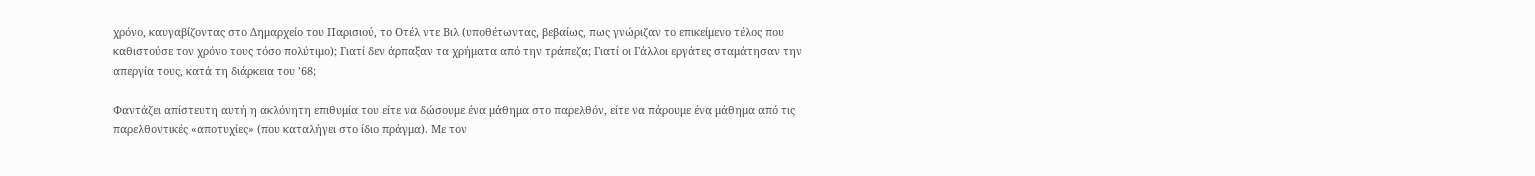χρόνο, καυγαβίζοντας στο Δημαρχείο του Παρισιού, το Οτέλ ντε Βιλ (υποθέτωντας, βεβαίως, πως γνώριζαν το επικείμενο τέλος που καθιστούσε τον χρόνο τους τόσο πολύτιμο); Γιατί δεν άρπαξαν τα χρήματα από την τράπεζα; Γιατί οι Γάλλοι εργάτες σταμάτησαν την απεργία τους, κατά τη διάρκεια του ’68;

Φαντάζει απίστευτη αυτή η ακλόνητη επιθυμία του είτε να δώσουμε ένα μάθημα στο παρελθόν, είτε να πάρουμε ένα μάθημα από τις παρελθοντικές «αποτυχίες» (που καταλήγει στο ίδιο πράγμα). Με τον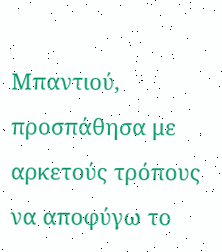Μπαντιού, προσπάθησα με αρκετούς τρόπους να αποφύγω το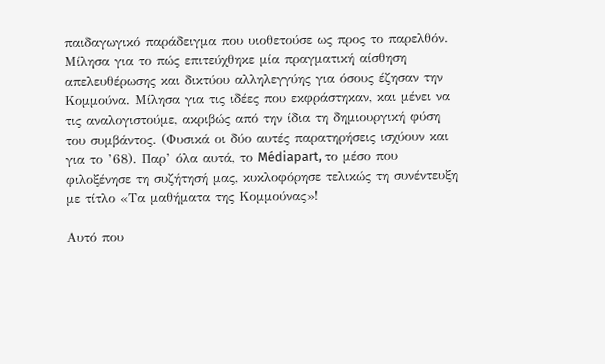παιδαγωγικό παράδειγμα που υιοθετούσε ως προς το παρελθόν. Μίλησα για το πώς επιτεύχθηκε μία πραγματική αίσθηση απελευθέρωσης και δικτύου αλληλεγγύης για όσους έζησαν την Κομμούνα. Μίλησα για τις ιδέες που εκφράστηκαν, και μένει να τις αναλογιστούμε, ακριβώς από την ίδια τη δημιουργική φύση του συμβάντος. (Φυσικά οι δύο αυτές παρατηρήσεις ισχύουν και για το ’68). Παρ’ όλα αυτά, το Médiapart, το μέσο που φιλοξένησε τη συζήτησή μας, κυκλοφόρησε τελικώς τη συνέντευξη με τίτλο «Τα μαθήματα της Κομμούνας»!

Αυτό που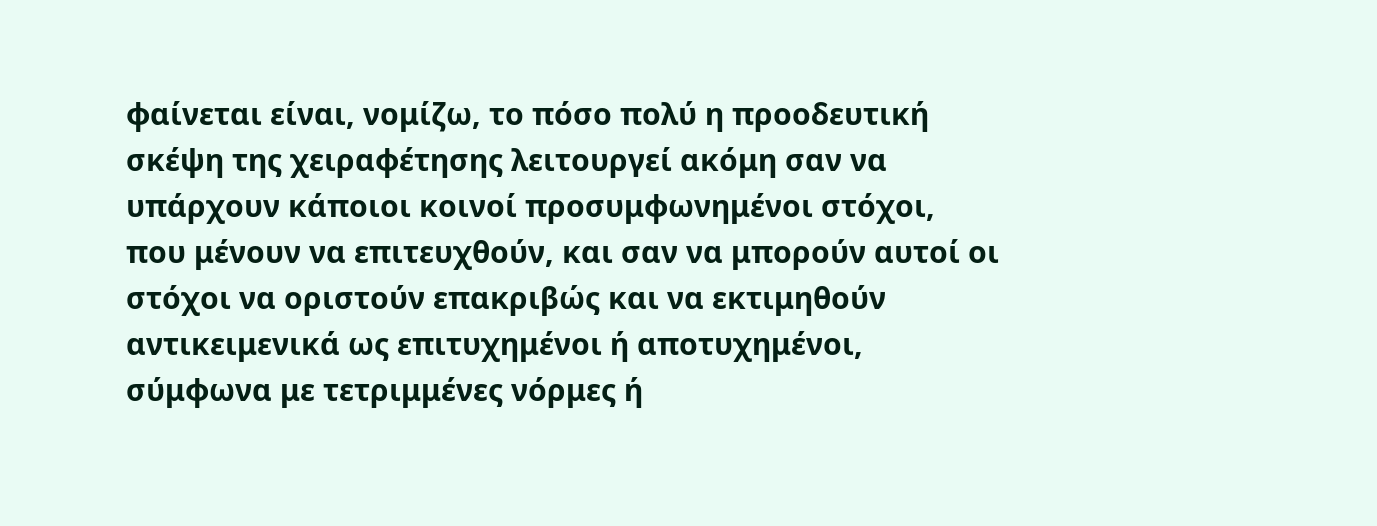φαίνεται είναι, νομίζω, το πόσο πολύ η προοδευτική σκέψη της χειραφέτησης λειτουργεί ακόμη σαν να υπάρχουν κάποιοι κοινοί προσυμφωνημένοι στόχοι, που μένουν να επιτευχθούν, και σαν να μπορούν αυτοί οι στόχοι να οριστούν επακριβώς και να εκτιμηθούν αντικειμενικά ως επιτυχημένοι ή αποτυχημένοι, σύμφωνα με τετριμμένες νόρμες ή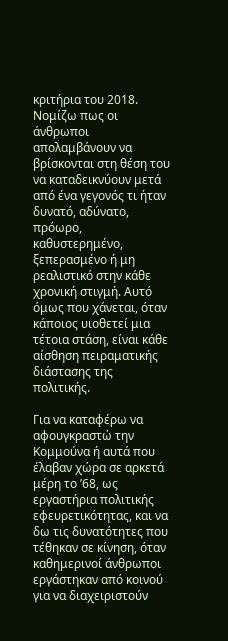κριτήρια του 2018. Νομίζω πως οι άνθρωποι απολαμβάνουν να βρίσκονται στη θέση του να καταδεικνύουν μετά από ένα γεγονός τι ήταν δυνατό, αδύνατο, πρόωρο, καθυστερημένο, ξεπερασμένο ή μη ρεαλιστικό στην κάθε χρονική στιγμή. Αυτό όμως που χάνεται, όταν κάποιος υιοθετεί μια τέτοια στάση, είναι κάθε αίσθηση πειραματικής διάστασης της πολιτικής.

Για να καταφέρω να αφουγκραστώ την Κομμούνα ή αυτά που έλαβαν χώρα σε αρκετά μέρη το ’68, ως εργαστήρια πολιτικής εφευρετικότητας, και να δω τις δυνατότητες που τέθηκαν σε κίνηση, όταν καθημερινοί άνθρωποι εργάστηκαν από κοινού για να διαχειριστούν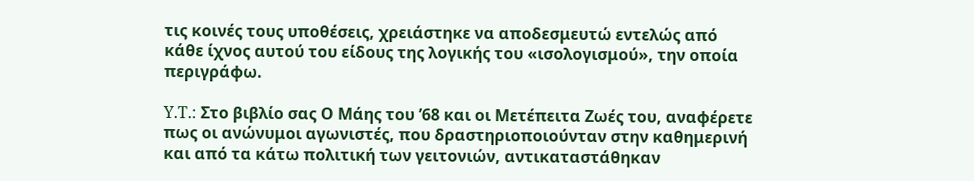τις κοινές τους υποθέσεις, χρειάστηκε να αποδεσμευτώ εντελώς από κάθε ίχνος αυτού του είδους της λογικής του «ισολογισμού», την οποία περιγράφω.

Y.T.: Στο βιβλίο σας Ο Μάης του ’68 και οι Μετέπειτα Ζωές του, αναφέρετε πως οι ανώνυμοι αγωνιστές, που δραστηριοποιούνταν στην καθημερινή και από τα κάτω πολιτική των γειτονιών, αντικαταστάθηκαν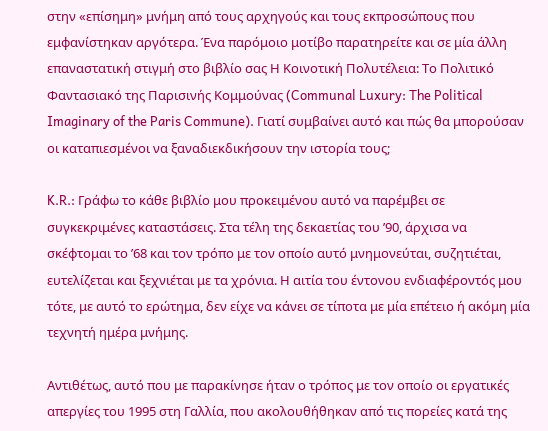στην «επίσημη» μνήμη από τους αρχηγούς και τους εκπροσώπους που εμφανίστηκαν αργότερα. Ένα παρόμοιο μοτίβο παρατηρείτε και σε μία άλλη επαναστατική στιγμή στο βιβλίο σας Η Κοινοτική Πολυτέλεια: Το Πολιτικό Φαντασιακό της Παρισινής Κομμούνας (Communal Luxury: The Political Imaginary of the Paris Commune). Γιατί συμβαίνει αυτό και πώς θα μπορούσαν οι καταπιεσμένοι να ξαναδιεκδικήσουν την ιστορία τους;

K.R.: Γράφω το κάθε βιβλίο μου προκειμένου αυτό να παρέμβει σε συγκεκριμένες καταστάσεις. Στα τέλη της δεκαετίας του ’90, άρχισα να σκέφτομαι το ’68 και τον τρόπο με τον οποίο αυτό μνημονεύται, συζητιέται, ευτελίζεται και ξεχνιέται με τα χρόνια. Η αιτία του έντονου ενδιαφέροντός μου τότε, με αυτό το ερώτημα, δεν είχε να κάνει σε τίποτα με μία επέτειο ή ακόμη μία τεχνητή ημέρα μνήμης.

Αντιθέτως, αυτό που με παρακίνησε ήταν ο τρόπος με τον οποίο οι εργατικές απεργίες του 1995 στη Γαλλία, που ακολουθήθηκαν από τις πορείες κατά της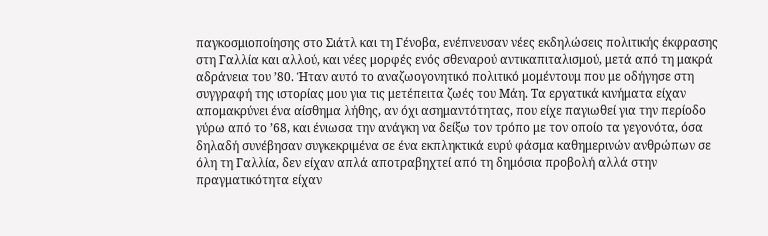παγκοσμιοποίησης στο Σιάτλ και τη Γένοβα, ενέπνευσαν νέες εκδηλώσεις πολιτικής έκφρασης στη Γαλλία και αλλού, και νέες μορφές ενός σθεναρού αντικαπιταλισμού, μετά από τη μακρά αδράνεια του ’80. Ήταν αυτό το αναζωογονητικό πολιτικό μομέντουμ που με οδήγησε στη συγγραφή της ιστορίας μου για τις μετέπειτα ζωές του Μάη. Τα εργατικά κινήματα είχαν απομακρύνει ένα αίσθημα λήθης, αν όχι ασημαντότητας, που είχε παγιωθεί για την περίοδο γύρω από το ’68, και ένιωσα την ανάγκη να δείξω τον τρόπο με τον οποίο τα γεγονότα, όσα δηλαδή συνέβησαν συγκεκριμένα σε ένα εκπληκτικά ευρύ φάσμα καθημερινών ανθρώπων σε όλη τη Γαλλία, δεν είχαν απλά αποτραβηχτεί από τη δημόσια προβολή αλλά στην πραγματικότητα είχαν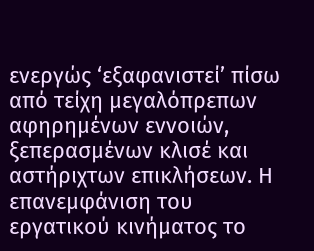ενεργώς ‘εξαφανιστεί’ πίσω από τείχη μεγαλόπρεπων αφηρημένων εννοιών, ξεπερασμένων κλισέ και αστήριχτων επικλήσεων. Η επανεμφάνιση του εργατικού κινήματος το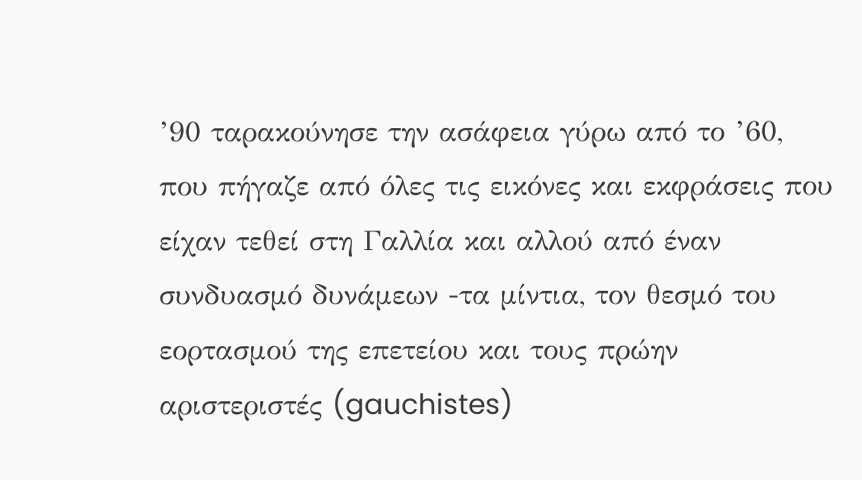’90 ταρακούνησε την ασάφεια γύρω από το ’60, που πήγαζε από όλες τις εικόνες και εκφράσεις που είχαν τεθεί στη Γαλλία και αλλού από έναν συνδυασμό δυνάμεων -τα μίντια, τον θεσμό του εορτασμού της επετείου και τους πρώην αριστεριστές (gauchistes)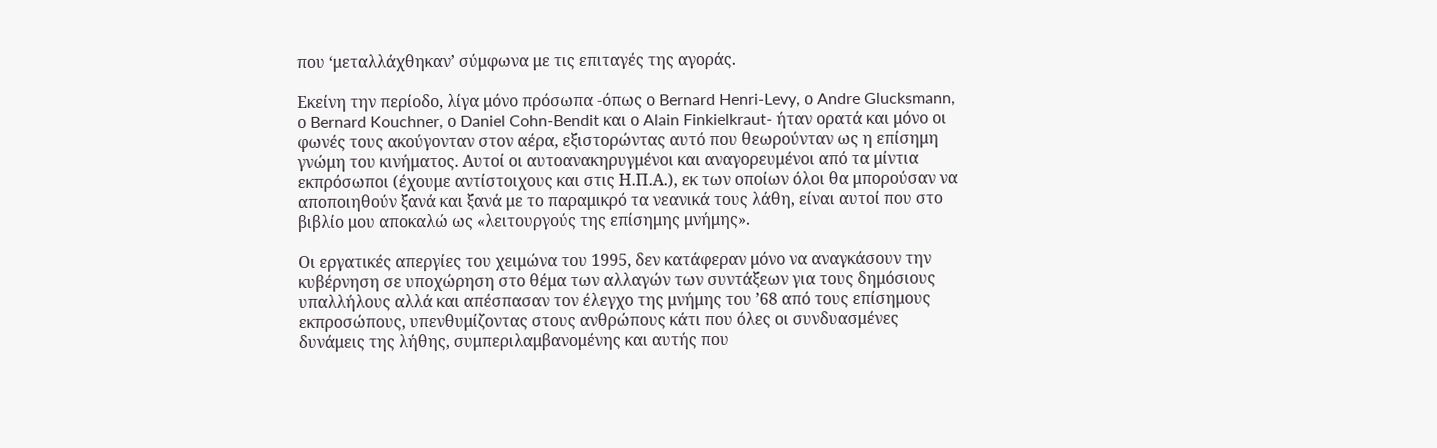που ‘μεταλλάχθηκαν’ σύμφωνα με τις επιταγές της αγοράς.

Εκείνη την περίοδο, λίγα μόνο πρόσωπα -όπως ο Bernard Henri-Levy, ο Andre Glucksmann, ο Bernard Kouchner, ο Daniel Cohn-Bendit και ο Alain Finkielkraut- ήταν ορατά και μόνο οι φωνές τους ακούγονταν στον αέρα, εξιστορώντας αυτό που θεωρούνταν ως η επίσημη γνώμη του κινήματος. Αυτοί οι αυτοανακηρυγμένοι και αναγορευμένοι από τα μίντια εκπρόσωποι (έχουμε αντίστοιχους και στις Η.Π.Α.), εκ των οποίων όλοι θα μπορούσαν να αποποιηθούν ξανά και ξανά με το παραμικρό τα νεανικά τους λάθη, είναι αυτοί που στο βιβλίο μου αποκαλώ ως «λειτουργούς της επίσημης μνήμης».

Οι εργατικές απεργίες του χειμώνα του 1995, δεν κατάφεραν μόνο να αναγκάσουν την κυβέρνηση σε υποχώρηση στο θέμα των αλλαγών των συντάξεων για τους δημόσιους υπαλλήλους αλλά και απέσπασαν τον έλεγχο της μνήμης του ’68 από τους επίσημους εκπροσώπους, υπενθυμίζοντας στους ανθρώπους κάτι που όλες οι συνδυασμένες δυνάμεις της λήθης, συμπεριλαμβανομένης και αυτής που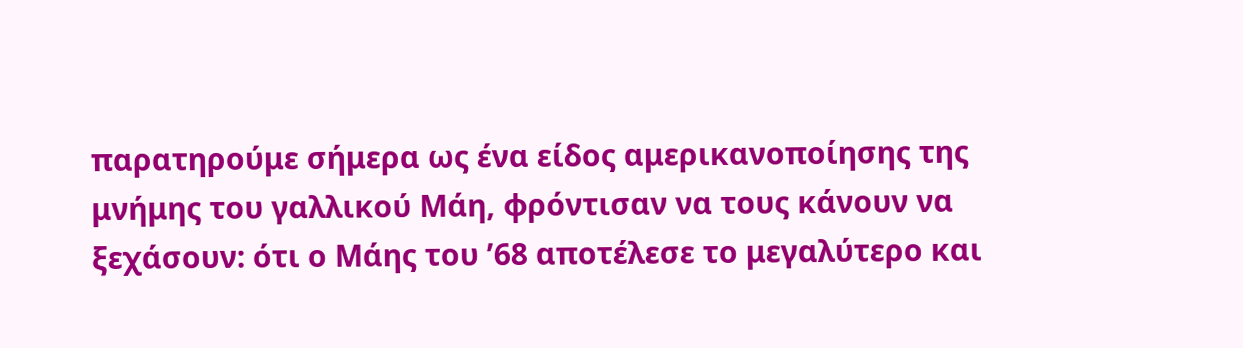παρατηρούμε σήμερα ως ένα είδος αμερικανοποίησης της μνήμης του γαλλικού Μάη, φρόντισαν να τους κάνουν να ξεχάσουν: ότι ο Μάης του ’68 αποτέλεσε το μεγαλύτερο και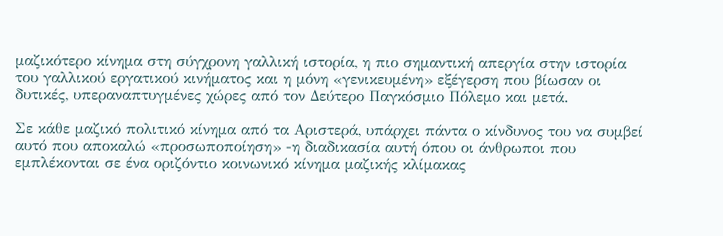μαζικότερο κίνημα στη σύγχρονη γαλλική ιστορία, η πιο σημαντική απεργία στην ιστορία του γαλλικού εργατικού κινήματος και η μόνη «γενικευμένη» εξέγερση που βίωσαν οι δυτικές, υπεραναπτυγμένες χώρες από τον Δεύτερο Παγκόσμιο Πόλεμο και μετά.

Σε κάθε μαζικό πολιτικό κίνημα από τα Αριστερά, υπάρχει πάντα ο κίνδυνος του να συμβεί αυτό που αποκαλώ «προσωποποίηση» -η διαδικασία αυτή όπου οι άνθρωποι που εμπλέκονται σε ένα οριζόντιο κοινωνικό κίνημα μαζικής κλίμακας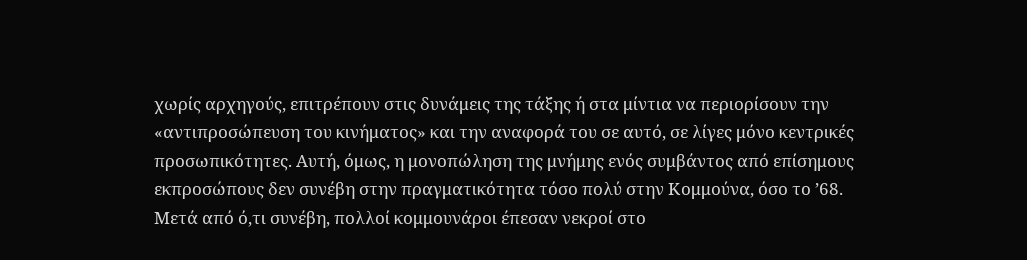χωρίς αρχηγούς, επιτρέπουν στις δυνάμεις της τάξης ή στα μίντια να περιορίσουν την «αντιπροσώπευση του κινήματος» και την αναφορά του σε αυτό, σε λίγες μόνο κεντρικές προσωπικότητες. Αυτή, όμως, η μονοπώληση της μνήμης ενός συμβάντος από επίσημους εκπροσώπους δεν συνέβη στην πραγματικότητα τόσο πολύ στην Κομμούνα, όσο το ’68. Μετά από ό,τι συνέβη, πολλοί κομμουνάροι έπεσαν νεκροί στο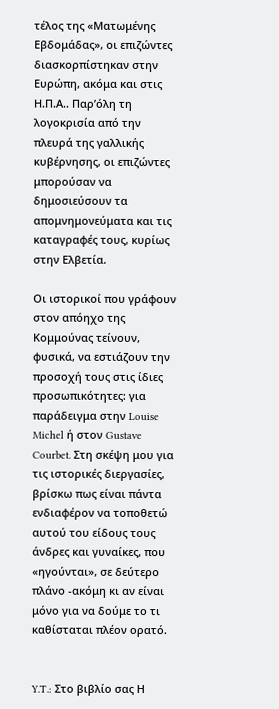τέλος της «Ματωμένης Εβδομάδας», οι επιζώντες διασκορπίστηκαν στην Ευρώπη, ακόμα και στις Η.Π.Α.. Παρ’όλη τη λογοκρισία από την πλευρά της γαλλικής κυβέρνησης, οι επιζώντες μπορούσαν να δημοσιεύσουν τα απομνημονεύματα και τις καταγραφές τους, κυρίως στην Ελβετία.

Οι ιστορικοί που γράφουν στον απόηχο της Κομμούνας τείνουν, φυσικά, να εστιάζουν την προσοχή τους στις ίδιες προσωπικότητες: για παράδειγμα στην Louise Michel ή στον Gustave Courbet. Στη σκέψη μου για τις ιστορικές διεργασίες, βρίσκω πως είναι πάντα ενδιαφέρον να τοποθετώ αυτού του είδους τους άνδρες και γυναίκες, που «ηγούνται», σε δεύτερο πλάνο -ακόμη κι αν είναι μόνο για να δούμε το τι καθίσταται πλέον ορατό.


Y.T.: Στο βιβλίο σας Η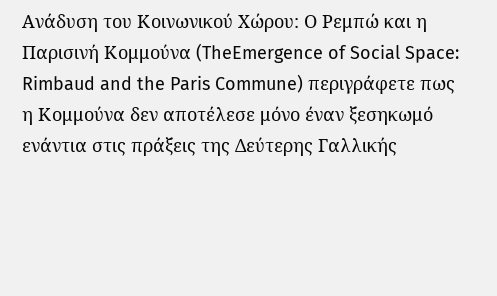Ανάδυση του Κοινωνικού Χώρου: Ο Ρεμπώ και η Παρισινή Κομμούνα (TheEmergence of Social Space: Rimbaud and the Paris Commune) περιγράφετε πως η Κομμούνα δεν αποτέλεσε μόνο έναν ξεσηκωμό ενάντια στις πράξεις της Δεύτερης Γαλλικής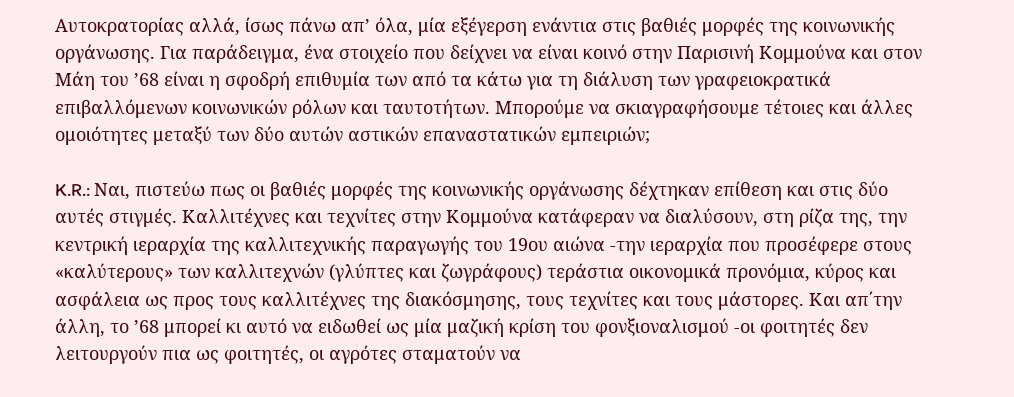Αυτοκρατορίας αλλά, ίσως πάνω απ’ όλα, μία εξέγερση ενάντια στις βαθιές μορφές της κοινωνικής οργάνωσης. Για παράδειγμα, ένα στοιχείο που δείχνει να είναι κοινό στην Παρισινή Κομμούνα και στον Μάη του ’68 είναι η σφοδρή επιθυμία των από τα κάτω για τη διάλυση των γραφειοκρατικά επιβαλλόμενων κοινωνικών ρόλων και ταυτοτήτων. Μπορούμε να σκιαγραφήσουμε τέτοιες και άλλες ομοιότητες μεταξύ των δύο αυτών αστικών επαναστατικών εμπειριών;

K.R.: Ναι, πιστεύω πως οι βαθιές μορφές της κοινωνικής οργάνωσης δέχτηκαν επίθεση και στις δύο αυτές στιγμές. Καλλιτέχνες και τεχνίτες στην Κομμούνα κατάφεραν να διαλύσουν, στη ρίζα της, την κεντρική ιεραρχία της καλλιτεχνικής παραγωγής του 19ου αιώνα -την ιεραρχία που προσέφερε στους «καλύτερους» των καλλιτεχνών (γλύπτες και ζωγράφους) τεράστια οικονομικά προνόμια, κύρος και ασφάλεια ως προς τους καλλιτέχνες της διακόσμησης, τους τεχνίτες και τους μάστορες. Και απ΄την άλλη, το ’68 μπορεί κι αυτό να ειδωθεί ως μία μαζική κρίση του φονξιοναλισμού -οι φοιτητές δεν λειτουργούν πια ως φοιτητές, οι αγρότες σταματούν να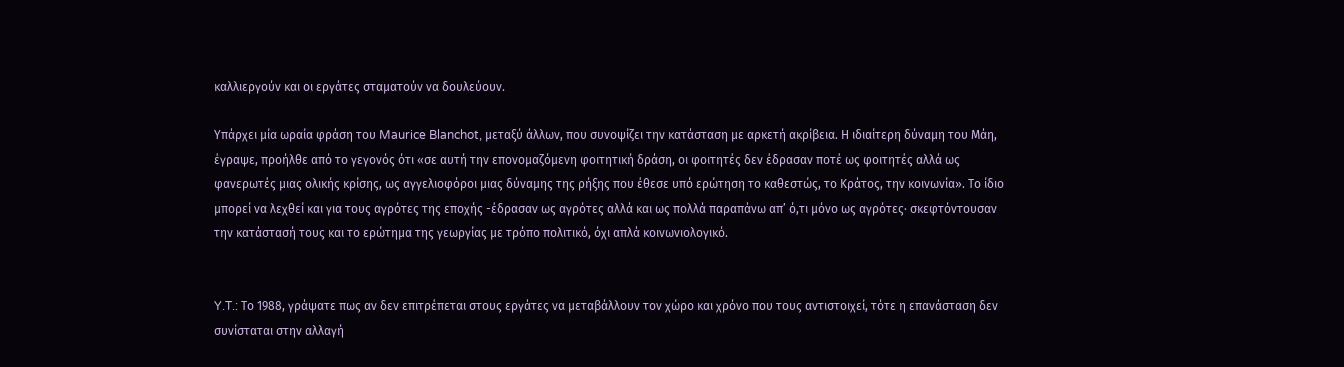καλλιεργούν και οι εργάτες σταματούν να δουλεύουν.

Υπάρχει μία ωραία φράση του Maurice Blanchot, μεταξύ άλλων, που συνοψίζει την κατάσταση με αρκετή ακρίβεια. Η ιδιαίτερη δύναμη του Μάη, έγραψε, προήλθε από το γεγονός ότι «σε αυτή την επονομαζόμενη φοιτητική δράση, οι φοιτητές δεν έδρασαν ποτέ ως φοιτητές αλλά ως φανερωτές μιας ολικής κρίσης, ως αγγελιοφόροι μιας δύναμης της ρήξης που έθεσε υπό ερώτηση το καθεστώς, το Κράτος, την κοινωνία». Το ίδιο μπορεί να λεχθεί και για τους αγρότες της εποχής -έδρασαν ως αγρότες αλλά και ως πολλά παραπάνω απ’ ό,τι μόνο ως αγρότες· σκεφτόντουσαν την κατάστασή τους και το ερώτημα της γεωργίας με τρόπο πολιτικό, όχι απλά κοινωνιολογικό.


Y.T.: Το 1988, γράψατε πως αν δεν επιτρέπεται στους εργάτες να μεταβάλλουν τον χώρο και χρόνο που τους αντιστοιχεί, τότε η επανάσταση δεν συνίσταται στην αλλαγή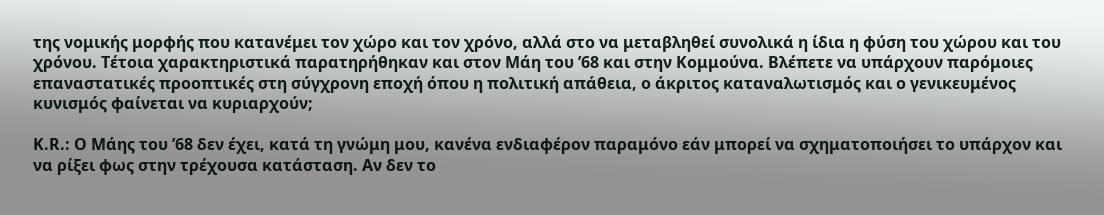της νομικής μορφής που κατανέμει τον χώρο και τον χρόνο, αλλά στο να μεταβληθεί συνολικά η ίδια η φύση του χώρου και του χρόνου. Τέτοια χαρακτηριστικά παρατηρήθηκαν και στον Μάη του ’68 και στην Κομμούνα. Βλέπετε να υπάρχουν παρόμοιες επαναστατικές προοπτικές στη σύγχρονη εποχή όπου η πολιτική απάθεια, ο άκριτος καταναλωτισμός και ο γενικευμένος κυνισμός φαίνεται να κυριαρχούν;

K.R.: Ο Μάης του ’68 δεν έχει, κατά τη γνώμη μου, κανένα ενδιαφέρον παραμόνο εάν μπορεί να σχηματοποιήσει το υπάρχον και να ρίξει φως στην τρέχουσα κατάσταση. Αν δεν το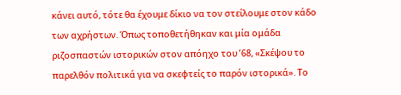κάνει αυτό, τότε θα έχουμε δίκιο να τον στείλουμε στον κάδο των αχρήστων. Όπως τοποθετήθηκαν και μία ομάδα ριζοσπαστών ιστορικών στον απόηχο του ’68, «Σκέψου το παρελθόν πολιτικά για να σκεφτείς το παρόν ιστορικά». Το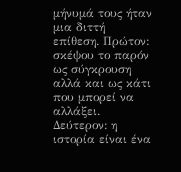μήνυμά τους ήταν μια διττή επίθεση. Πρώτον: σκέψου το παρόν ως σύγκρουση αλλά και ως κάτι που μπορεί να αλλάξει. Δεύτερον: η ιστορία είναι ένα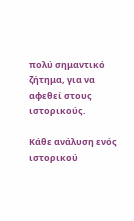πολύ σημαντικό ζήτημα, για να αφεθεί στους ιστορικούς.

Κάθε ανάλυση ενός ιστορικού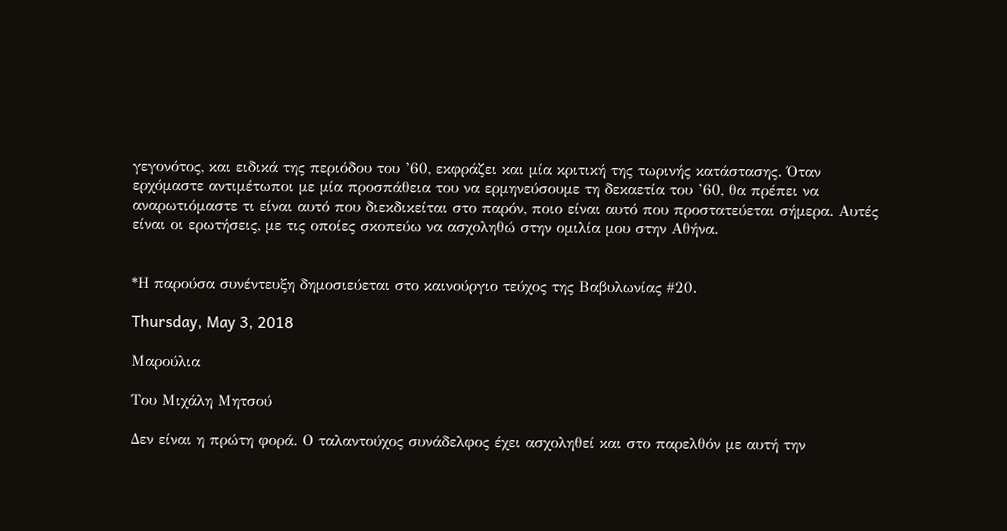γεγονότος, και ειδικά της περιόδου του ’60, εκφράζει και μία κριτική της τωρινής κατάστασης. Όταν ερχόμαστε αντιμέτωποι με μία προσπάθεια του να ερμηνεύσουμε τη δεκαετία του ’60, θα πρέπει να αναρωτιόμαστε τι είναι αυτό που διεκδικείται στο παρόν, ποιο είναι αυτό που προστατεύεται σήμερα. Αυτές είναι οι ερωτήσεις, με τις οποίες σκοπεύω να ασχοληθώ στην ομιλία μου στην Αθήνα.


*Η παρούσα συνέντευξη δημοσιεύεται στο καινούργιο τεύχος της Βαβυλωνίας #20.

Thursday, May 3, 2018

Μαρούλια

Tου Μιχάλη Μητσού

Δεν είναι η πρώτη φορά. Ο ταλαντούχος συνάδελφος έχει ασχοληθεί και στο παρελθόν με αυτή την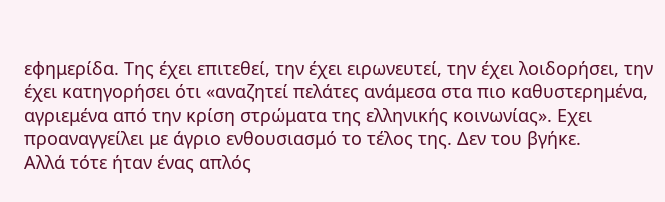εφημερίδα. Της έχει επιτεθεί, την έχει ειρωνευτεί, την έχει λοιδορήσει, την έχει κατηγορήσει ότι «αναζητεί πελάτες ανάμεσα στα πιο καθυστερημένα, αγριεμένα από την κρίση στρώματα της ελληνικής κοινωνίας». Εχει προαναγγείλει με άγριο ενθουσιασμό το τέλος της. Δεν του βγήκε.
Αλλά τότε ήταν ένας απλός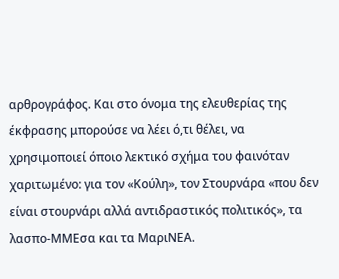αρθρογράφος. Και στο όνομα της ελευθερίας της έκφρασης μπορούσε να λέει ό,τι θέλει, να χρησιμοποιεί όποιο λεκτικό σχήμα του φαινόταν χαριτωμένο: για τον «Κούλη», τον Στουρνάρα «που δεν είναι στουρνάρι αλλά αντιδραστικός πολιτικός», τα λασπο-ΜΜΕσα και τα ΜαριΝΕΑ.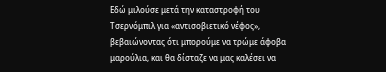Εδώ μιλούσε μετά την καταστροφή του Τσερνόμπιλ για «αντισοβιετικό νέφος», βεβαιώνοντας ότι μπορούμε να τρώμε άφοβα μαρούλια, και θα δίσταζε να μας καλέσει να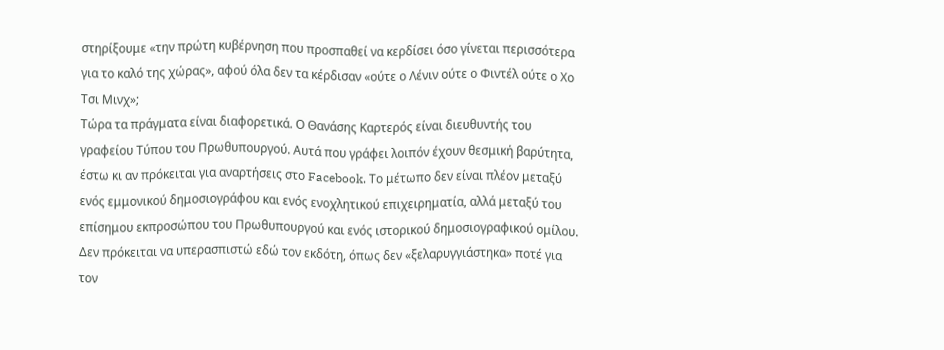στηρίξουμε «την πρώτη κυβέρνηση που προσπαθεί να κερδίσει όσο γίνεται περισσότερα για το καλό της χώρας», αφού όλα δεν τα κέρδισαν «ούτε ο Λένιν ούτε ο Φιντέλ ούτε ο Χο Τσι Μινχ»;
Τώρα τα πράγματα είναι διαφορετικά. Ο Θανάσης Καρτερός είναι διευθυντής του γραφείου Τύπου του Πρωθυπουργού. Αυτά που γράφει λοιπόν έχουν θεσμική βαρύτητα, έστω κι αν πρόκειται για αναρτήσεις στο Facebook. Το μέτωπο δεν είναι πλέον μεταξύ ενός εμμονικού δημοσιογράφου και ενός ενοχλητικού επιχειρηματία, αλλά μεταξύ του επίσημου εκπροσώπου του Πρωθυπουργού και ενός ιστορικού δημοσιογραφικού ομίλου.
Δεν πρόκειται να υπερασπιστώ εδώ τον εκδότη, όπως δεν «ξελαρυγγιάστηκα» ποτέ για τον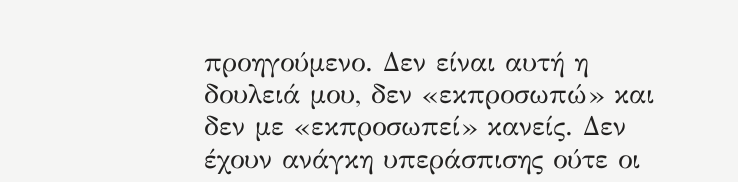προηγούμενο. Δεν είναι αυτή η δουλειά μου, δεν «εκπροσωπώ» και δεν με «εκπροσωπεί» κανείς. Δεν έχουν ανάγκη υπεράσπισης ούτε οι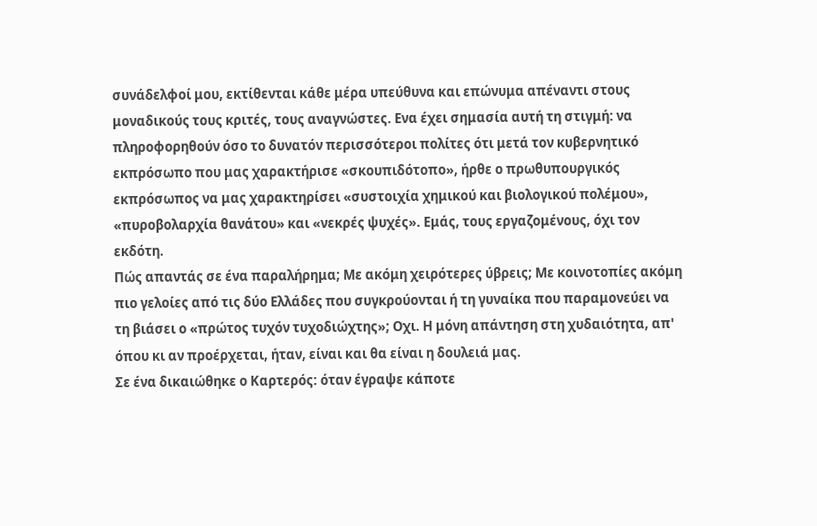συνάδελφοί μου, εκτίθενται κάθε μέρα υπεύθυνα και επώνυμα απέναντι στους μοναδικούς τους κριτές, τους αναγνώστες. Ενα έχει σημασία αυτή τη στιγμή: να πληροφορηθούν όσο το δυνατόν περισσότεροι πολίτες ότι μετά τον κυβερνητικό εκπρόσωπο που μας χαρακτήρισε «σκουπιδότοπο», ήρθε ο πρωθυπουργικός εκπρόσωπος να μας χαρακτηρίσει «συστοιχία χημικού και βιολογικού πολέμου», «πυροβολαρχία θανάτου» και «νεκρές ψυχές». Εμάς, τους εργαζομένους, όχι τον εκδότη.
Πώς απαντάς σε ένα παραλήρημα; Με ακόμη χειρότερες ύβρεις; Με κοινοτοπίες ακόμη πιο γελοίες από τις δύο Ελλάδες που συγκρούονται ή τη γυναίκα που παραμονεύει να τη βιάσει ο «πρώτος τυχόν τυχοδιώχτης»; Οχι. Η μόνη απάντηση στη χυδαιότητα, απ' όπου κι αν προέρχεται, ήταν, είναι και θα είναι η δουλειά μας.
Σε ένα δικαιώθηκε ο Καρτερός: όταν έγραψε κάποτε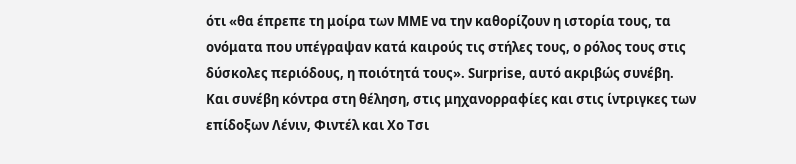ότι «θα έπρεπε τη μοίρα των ΜΜΕ να την καθορίζουν η ιστορία τους, τα ονόματα που υπέγραψαν κατά καιρούς τις στήλες τους, ο ρόλος τους στις δύσκολες περιόδους, η ποιότητά τους». Surprise, αυτό ακριβώς συνέβη. Και συνέβη κόντρα στη θέληση, στις μηχανορραφίες και στις ίντριγκες των επίδοξων Λένιν, Φιντέλ και Χο Τσι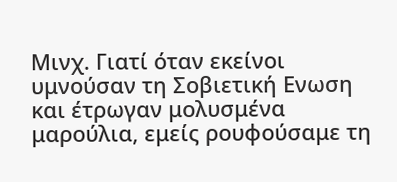Μινχ. Γιατί όταν εκείνοι υμνούσαν τη Σοβιετική Ενωση και έτρωγαν μολυσμένα μαρούλια, εμείς ρουφούσαμε τη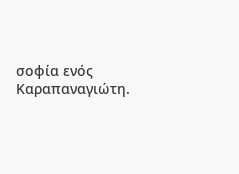σοφία ενός Καραπαναγιώτη.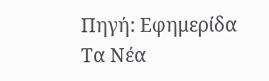Πηγή: Εφημερίδα Τα Νέα